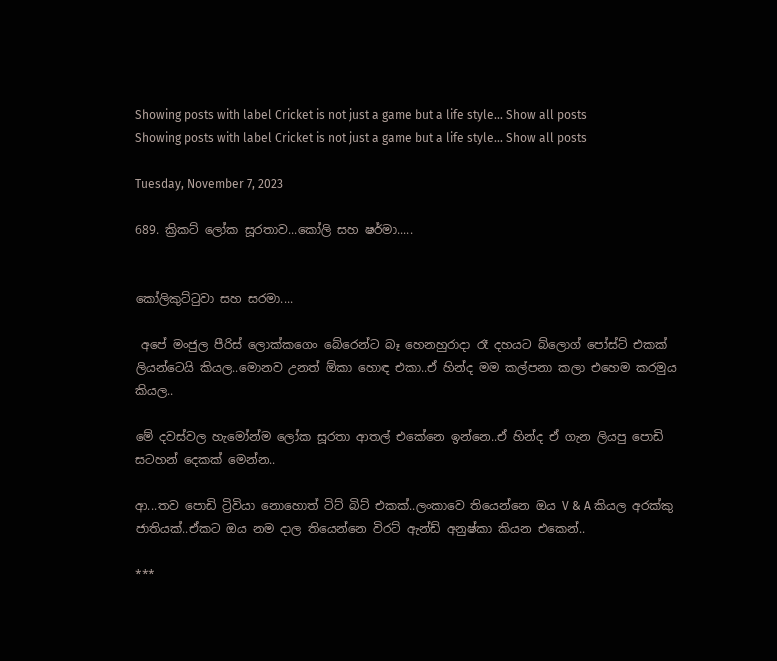Showing posts with label Cricket is not just a game but a life style... Show all posts
Showing posts with label Cricket is not just a game but a life style... Show all posts

Tuesday, November 7, 2023

689. ක්‍රිකට් ලෝක සූරතාව...කෝලි සහ ෂර්මා.....


කෝලිකුට්ටුවා සහ සරමා....

 අපේ මංජුල පීරිස් ලොක්කගෙං බේරෙන්ට බෑ හෙනහුරාදා රෑ දහයට බ්ලොග් පෝස්ට් එකක් ලියන්ටෙයි කියල..මොනව උනත් ඕකා හොඳ එකා..ඒ හින්ද මම කල්පනා කලා එහෙම කරමුය කියල..

මේ දවස්වල හැමෝන්ම ලෝක සූරතා ආතල් එකේනෙ ඉන්නෙ..ඒ හින්ද ඒ ගැන ලියපු පොඩි සටහන් දෙකක් මෙන්න..

ආ...තව පොඩි ට්‍රිවියා නොහොත් ටිට් බිට් එකක්..ලංකාවෙ තියෙන්නෙ ඔය V & A කියල අරක්කු ජාතියක්..ඒකට ඔය නම දාල තියෙන්නෙ විරට් ඇන්ඩ් අනුෂ්කා කියන එකෙන්..

***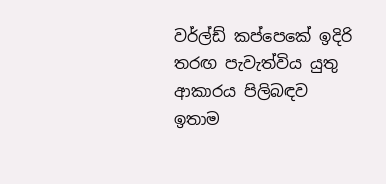වර්ල්ඩ් කප්පෙකේ ඉදිරි තරඟ පැවැත්විය යුතු ආකාරය පිලිබඳව ඉතාම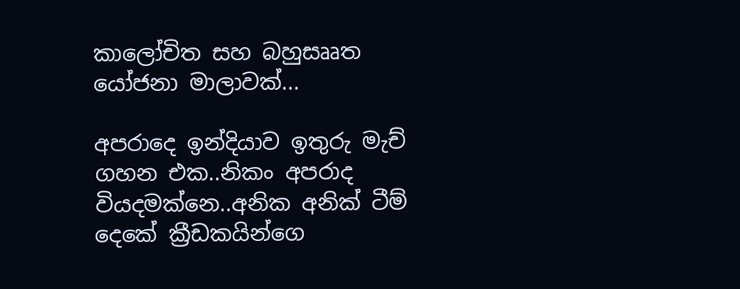කාලෝචිත සහ බහුසෲත යෝජනා මාලාවක්...

අපරාදෙ ඉන්දියාව ඉතුරු මැච් ගහන එක..නිකං අපරාද වියදමක්නෙ..අනික අනික් ටීම් දෙකේ ක්‍රීඩකයින්ගෙ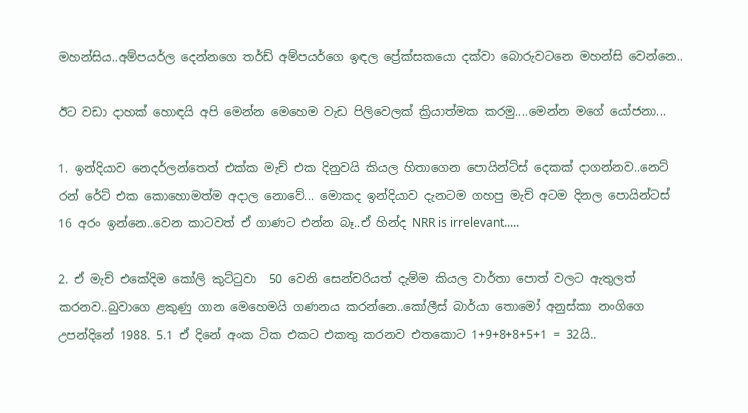මහන්සිය..අම්පයර්ල දෙන්නගෙ තර්ඩ් අම්පයර්ගෙ ඉඳල ප්‍රේක්සකයො දක්වා බොරුවටනෙ මහන්සි වෙන්නෙ..

ඊට වඩා දාහක් හොඳයි අපි මෙන්න මෙහෙම වැඩ පිලිවෙලක් ක්‍රියාත්මක කරමු....මෙන්න මගේ යෝජනා...

1. ඉන්දියාව නෙදර්ලන්තෙත් එක්ක මැච් එක දිනුවයි කියල හිතාගෙන පොයින්ට්ස් දෙකක් දාගන්නව..නෙට් රන් රේට් එක කොහොමත්ම අදාල නොවේ... මොකද ඉන්දියාව දැනටම ගහපු මැච් අටම දිනල පොයින්ටස් 16 අරං ඉන්නෙ..වෙන කාටවත් ඒ ගාණට එන්න බෑ..ඒ හින්ද NRR is irrelevant.....

2. ඒ මැච් එකේදිම කෝලි කුට්ටුවා  50 වෙනි සෙන්චරියත් දැම්ම කියල වාර්තා පොත් වලට ඇතුලත් කරනව..බුවාගෙ ළකුණු ගාන මෙහෙමයි ගණනය කරන්නෙ..කෝලීස් බාර්යා තොමෝ අනුස්කා නංගිගෙ උපන්දිනේ 1988. 5.1 ඒ දිනේ අංක ටික එකට එකතු කරනව එතකොට 1+9+8+8+5+1 = 32යි..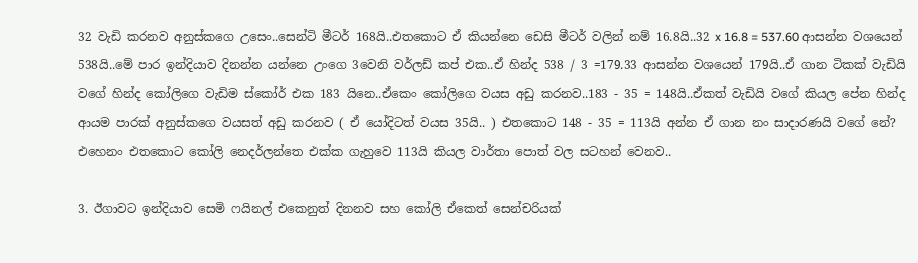32 වැඩි කරනව අනුස්කගෙ උසෙං..සෙන්ටි මීටර් 168යි..එතකොට ඒ කියන්නෙ ඩෙසි මීටර් වලින් නම් 16.8යි..32 x 16.8 = 537.60 ආසන්න වශයෙන් 538යි..මේ පාර ඉන්දියාව දිනන්න යන්නෙ උංගෙ 3වෙනි වර්ලඩ් කප් එක..ඒ හින්ද 538 / 3 =179.33 ආසන්න වශයෙන් 179යි..ඒ ගාන ටිකක් වැඩියි වගේ හින්ද කෝලිගෙ වැඩිම ස්කෝර් එක 183 යිනෙ..ඒකෙං කෝලිගෙ වයස අඩු කරනව..183 - 35 = 148යි..ඒකත් වැඩියි වගේ කියල පේන හින්ද ආයම පාරක් අනුස්කගෙ වයසත් අඩු කරනව ( ඒ යෝදිටත් වයස 35යි.. ) එතකොට 148 - 35 = 113යි අන්න ඒ ගාන නං සාදාරණයි වගේ නේ? එහෙනං එතකොට කෝලි නෙදර්ලන්තෙ එක්ක ගැහුවෙ 113යි කියල වාර්තා පොත් වල සටහන් වෙනව..

3. ඊගාවට ඉන්දියාව සෙමි ෆයිනල් එකෙනුත් දිනනව සහ කෝලි ඒකෙත් සෙන්චරියක්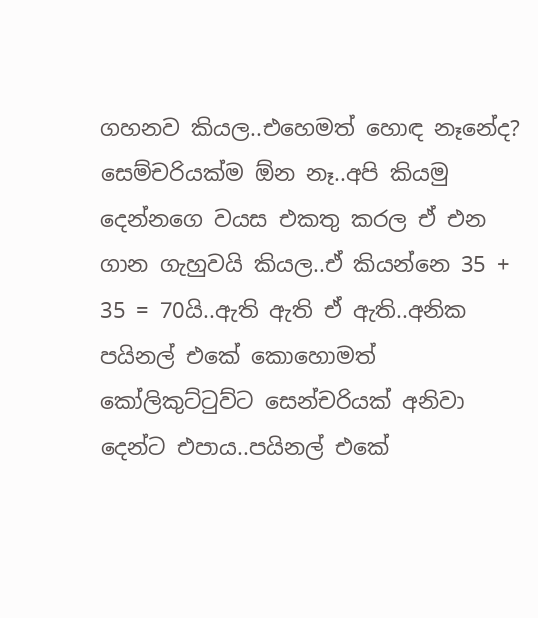ගහනව කියල..එහෙමත් හොඳ නෑනේද? සෙම්චරියක්ම ඕන නෑ..අපි කියමු දෙන්නගෙ වයස එකතු කරල ඒ එන ගාන ගැහුවයි කියල..ඒ කියන්නෙ 35 + 35 = 70යි..ඇති ඇති ඒ ඇති..අනික පයිනල් එකේ කොහොමත් කෝලිකුට්ටුව්ට සෙන්චරියක් අනිවා දෙන්ට එපාය..පයිනල් එකේ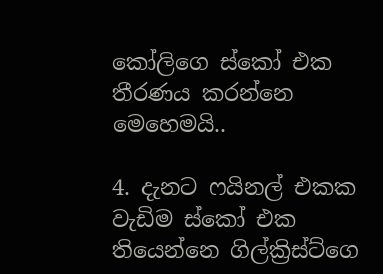කෝලිගෙ ස්කෝ එක තීරණය කරන්නෙ මෙහෙමයි..

4. දැනට ෆයිනල් එකක වැඩිම ස්කෝ එක තියෙන්නෙ ගිල්ක්‍රිස්ට්ගෙ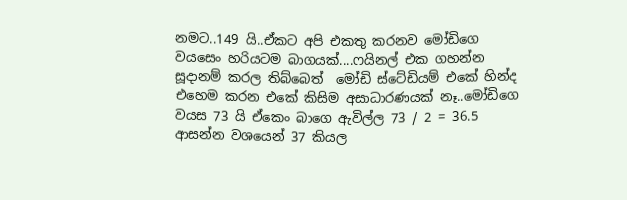නමට..149 යි..ඒකට අපි එකතු කරනව මෝඩිගෙ වයසෙං හරියටම බාගයක්....ෆයිනල් එක ගහන්න සූදානම් කරල තිබ්බෙත්  මෝඩි ස්ටේඩියම් එකේ හින්ද එහෙම කරන එකේ කිසිම අසාධාරණයක් නෑ..මෝඩිගෙ වයස 73 යි ඒකෙං බාගෙ ඇවිල්ල 73 / 2 = 36.5 ආසන්න වශයෙන් 37 කියල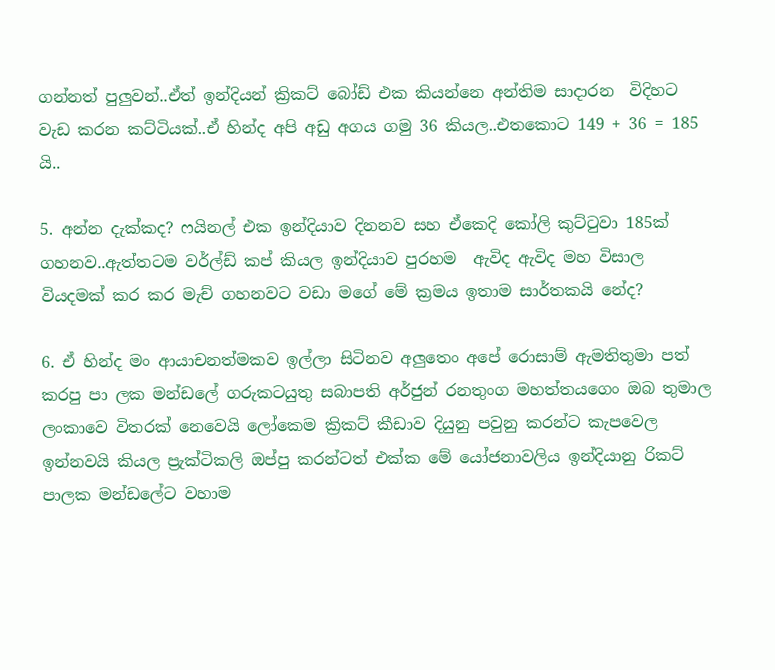ගන්නත් පුලුවන්..ඒත් ඉන්දියන් ක්‍රිකට් බෝඩ් එක කියන්නෙ අන්තිම සාදාරන  විදිහට වැඩ කරන කට්ටියක්..ඒ හින්ද අපි අඩු අගය ගමු 36 කියල..එතකොට 149 + 36 = 185 යි..

5. අන්න දැක්කද? ෆයිනල් එක ඉන්දියාව දිනනව සහ ඒකෙදි කෝලි කුට්ටුවා 185ක් ගහනව..ඇත්තටම වර්ල්ඩ් කප් කියල ඉන්දියාව පුරහම  ඇවිද ඇවිද මහ විසාල වියදමක් කර කර මැච් ගහනවට වඩා මගේ මේ ක්‍රමය ඉතාම සාර්තකයි නේද?

6. ඒ හින්ද මං ආයාචනත්මකව ඉල්ලා සිටිනව අලුතෙං අපේ රොසාම් ඇමතිතුමා පත් කරපු පා ලක මන්ඩලේ ගරුකටයුතු සබාපති අර්ජුන් රනතුංග මහත්තයගෙං ඔබ තුමාල ලංකාවෙ විතරක් නෙවෙයි ලෝකෙම ක්‍රිකට් කීඩාව දියුනු පවුනු කරන්ට කැපවෙල ඉන්නවයි කියල ප්‍රැක්ටිකලි ඔප්පු කරන්ටත් එක්ක මේ යෝජනාවලිය ඉන්දියානු රිකට් පාලක මන්ඩලේට වහාම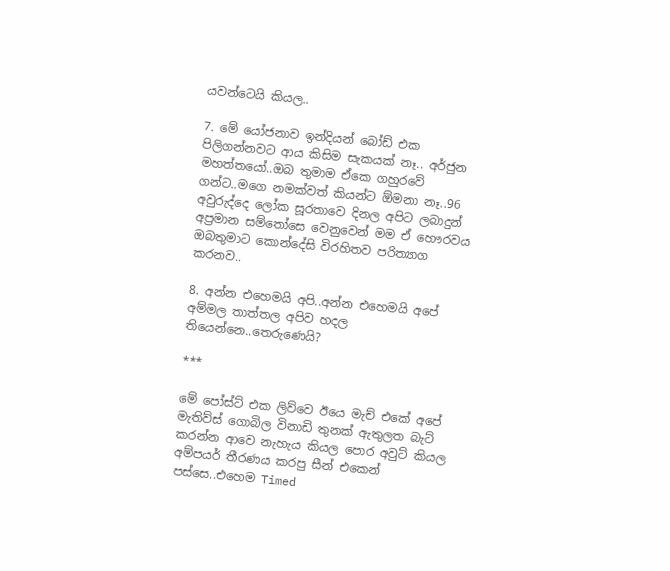යවන්ටෙයි කියල..

7. මේ යෝජනාව ඉන්දියන් බෝඩ් එක පිලිගන්නවට ආය කිසිම සැකයක් නෑ.. අර්ජුන මහත්තයෝ..ඔබ තුමාම ඒකෙ ගහුරවේ ගන්ට..මගෙ නමක්වත් කියන්ට ඕමනා නෑ..96 අවුරුද්දෙ ලෝක සූරතාවෙ දිනල අපිට ලබාදුන් අප්‍රමාන සම්තෝසෙ වෙනුවෙන් මම ඒ හෞරවය ඔබතුමාට කොන්දේසි විරහිතව පරිත්‍යාග කරනව..

8. අන්න එහෙමයි අපි..අන්න එහෙමයි අපේ අම්මල තාත්තල අපිව හදල තියෙන්නෙ..තෙරුණෙයි?

***

මේ පෝස්ට් එක ලිව්වෙ ඊයෙ මැච් එකේ අපේ මැතිව්ස් ගොබිල විනාඩි තුනක් ඇතුලත බැට් කරන්න ආවෙ නැහැය කියල පොර අවුට් කියල අම්පයර් තීරණය කරපු සීන් එකෙන් පස්සෙ..එහෙම Timed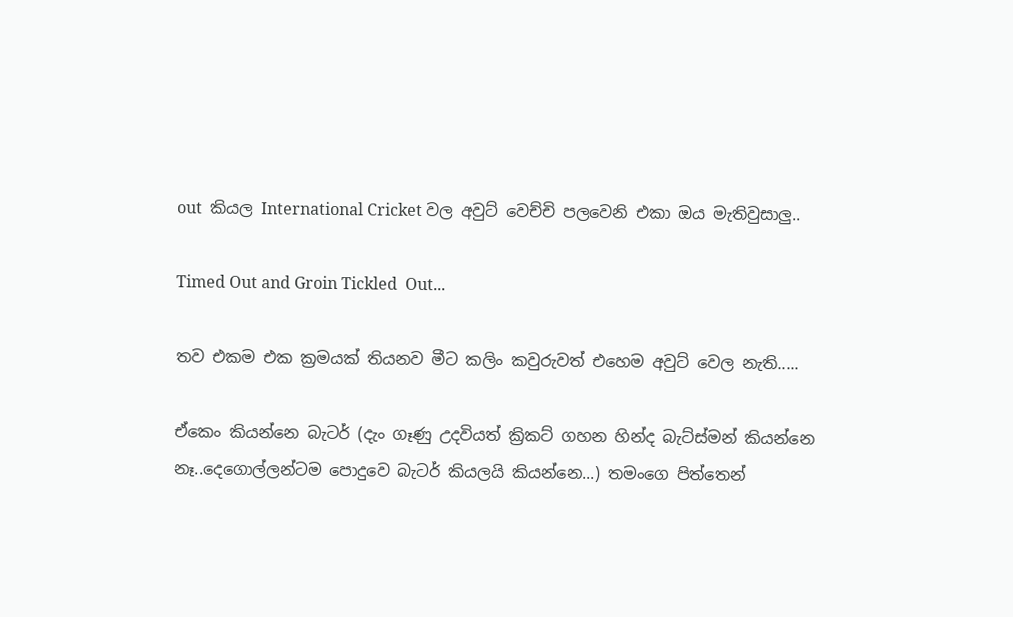out  කියල International Cricket වල අවුට් වෙච්චි පලවෙනි එකා ඔය මැතිවුසාලු..

Timed Out and Groin Tickled  Out...

තව එකම එක ක්‍රමයක් තියනව මීට කලිං කවුරුවත් එහෙම අවුට් වෙල නැති.....

ඒකෙං කියන්නෙ බැටර් (දැං ගෑණු උදවියත් ක්‍රිකට් ගහන හින්ද බැට්ස්මන් කියන්නෙ නෑ..දෙගොල්ලන්ටම පොදුවෙ බැටර් කියලයි කියන්නෙ...) තමංගෙ පිත්තෙන්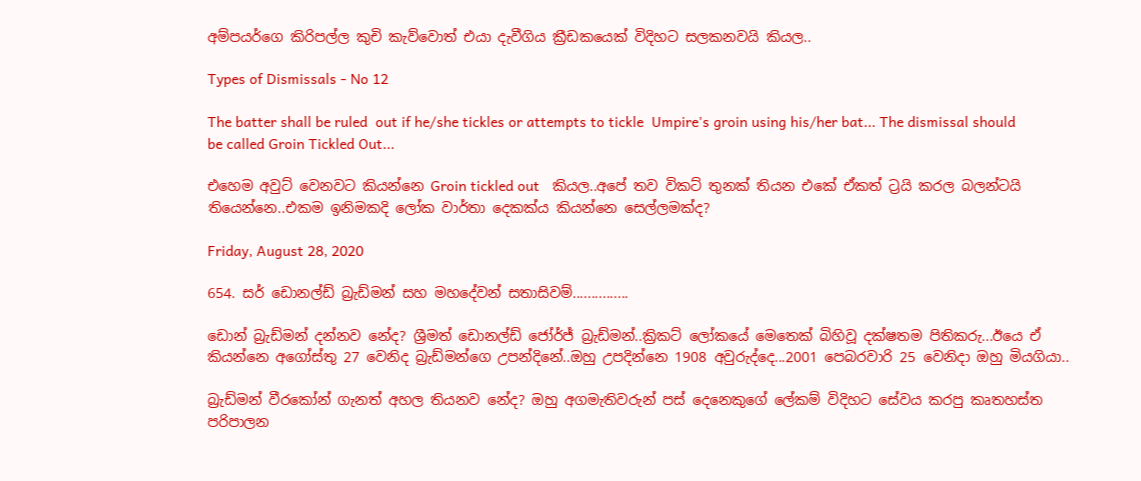අම්පයර්ගෙ කිරිපල්ල කුචි කැව්වොත් එයා දැවීගිය ක්‍රීඩකයෙක් විදිහට සලකනවයි කියල..

Types of Dismissals - No 12

The batter shall be ruled  out if he/she tickles or attempts to tickle  Umpire's groin using his/her bat... The dismissal should be called Groin Tickled Out...

එහෙම අවුට් වෙනවට කියන්නෙ Groin tickled out   කියල..අපේ තව විකට් තුනක් තියන එකේ ඒකත් ට්‍රයි කරල බලන්ටයි තියෙන්නෙ..එකම ඉනිමකදි ලෝක වාර්තා දෙකක්ය කියන්නෙ සෙල්ලමක්ද?

Friday, August 28, 2020

654. සර් ඩොනල්ඩ් බ්‍රැඩ්මන් සහ මහදේවන් සතාසිවම්...............

ඩොන් බ්‍රැඩ්මන් දන්නව නේද? ශ්‍රීමත් ඩොනල්ඩ් ජෝර්ජ් බ්‍රැඩ්මන්..ක්‍රිකට් ලෝකයේ මෙතෙක් බිහිවූ දක්ෂතම පිතිකරු...ඊයෙ ඒ කියන්නෙ අගෝස්තු 27 වෙනිද බ්‍රැඩ්මන්ගෙ උපන්දිනේ..ඔහු උපදින්නෙ 1908 අවුරුද්දෙ...2001 පෙබරවාරි 25 වෙනිදා ඔහු මියගියා..

බ්‍රැඩ්මන් වීරකෝන් ගැනත් අහල තියනව නේද? ඔහු අගමැතිවරුන් පස් දෙනෙකුගේ ලේකම් විදිහට සේවය කරපු කෘතහස්ත පරිපාලන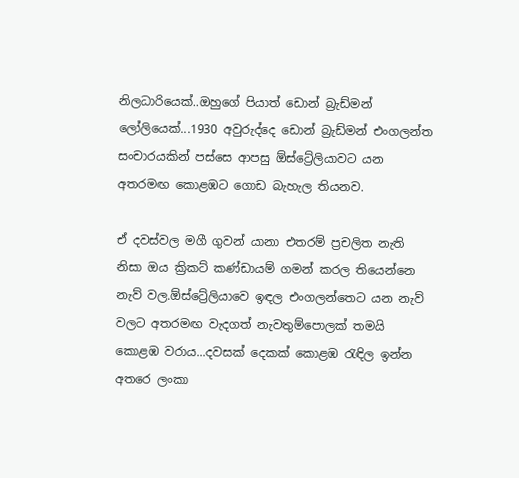නිලධාරියෙක්..ඔහුගේ පියාත් ඩොන් බ්‍රැඩ්මන් ලෝලියෙක්...1930 අවුරුද්දෙ ඩොන් බ්‍රැඩ්මන් එංගලන්ත සංචාරයකින් පස්සෙ ආපසු ඕස්ට්‍රේලියාවට යන අතරමඟ කොළඹට ගොඩ බැහැල තියනව.

ඒ දවස්වල මගී ගුවන් යානා එතරම් ප්‍රචලිත නැති නිසා ඔය ක්‍රිකට් කණ්ඩායම් ගමන් කරල තියෙන්නෙ නැව් වල.ඕස්ට්‍රේලියාවෙ ඉඳල එංගලන්තෙට යන නැව් වලට අතරමඟ වැදගත් නැවතුම්පොලක් තමයි කොළඹ වරාය...දවසක් දෙකක් කොළඹ රැඳිල ඉන්න අතරෙ ලංකා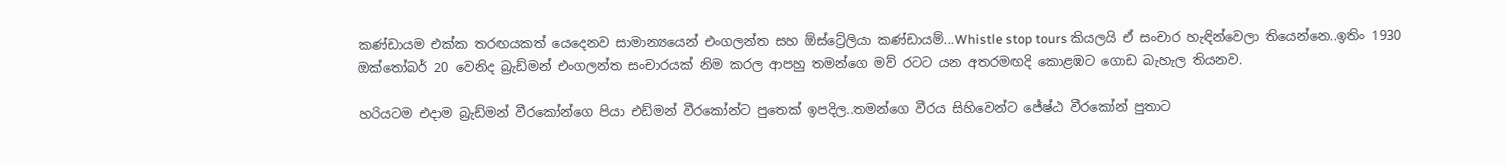කණ්ඩායම එක්ක තරඟයකත් යෙදෙනව සාමාන්‍යයෙන් එංගලන්ත සහ ඕස්ට්‍රේලියා කණ්ඩායම්...Whistle stop tours කියලයි ඒ සංචාර හැඳින්වෙලා තියෙන්නෙ..ඉතිං 1930 ඔක්තෝබර් 20 වෙනිද බ්‍රැඩ්මන් එංගලන්ත සංචාරයක් නිම කරල ආපහු තමන්ගෙ මව් රටට යන අතරමඟදි කොළඹට ගොඩ බැහැල තියනව.

හරියටම එදාම බ්‍රැඩ්මන් වීරකෝන්ගෙ පියා එඩ්මන් වීරකෝන්ට පුතෙක් ඉපදිල..තමන්ගෙ වීරය සිහිවෙන්ට ජේෂ්ඨ වීරකෝන් පුතාට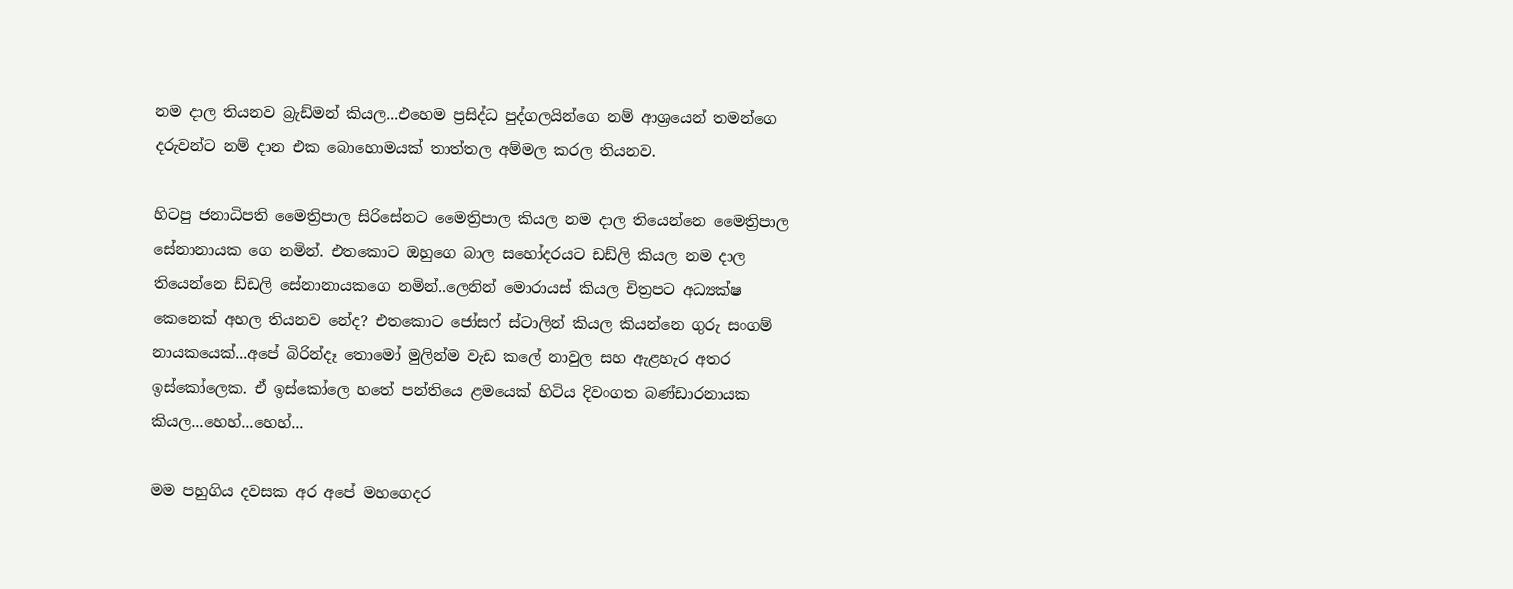නම දාල තියනව බ්‍රැඩ්මන් කියල...එහෙම ප්‍රසිද්ධ පුද්ගලයින්ගෙ නම් ආශ්‍රයෙන් තමන්ගෙ දරුවන්ට නම් දාන එක බොහොමයක් තාත්තල අම්මල කරල තියනව.

හිටපු ජනාධිපති මෛත්‍රිපාල සිරිසේනට මෛත්‍රිපාල කියල නම දාල තියෙන්නෙ මෛත්‍රිපාල සේනානායක ගෙ නමින්. එතකොට ඔහුගෙ බාල සහෝදරයට ඩඩ්ලි කියල නම දාල තියෙන්නෙ ඩ්ඩලි සේනානායකගෙ නමින්..ලෙනින් මොරායස් කියල චිත්‍රපට අධ්‍යක්ෂ කෙනෙක් අහල තියනව නේද? එතකොට ජෝසෆ් ස්ටාලින් කියල කියන්නෙ ගුරු සංගම් නායකයෙක්...අපේ බිරින්දෑ තොමෝ මුලින්ම වැඩ කලේ නාවුල සහ ඇළහැර අතර ඉස්කෝලෙක. ඒ ඉස්කෝලෙ හතේ පන්තියෙ ළමයෙක් හිටිය දිවංගත බණ්ඩාරනායක කියල...හෙහ්...හෙහ්...

මම පහුගිය දවසක අර අපේ මහගෙදර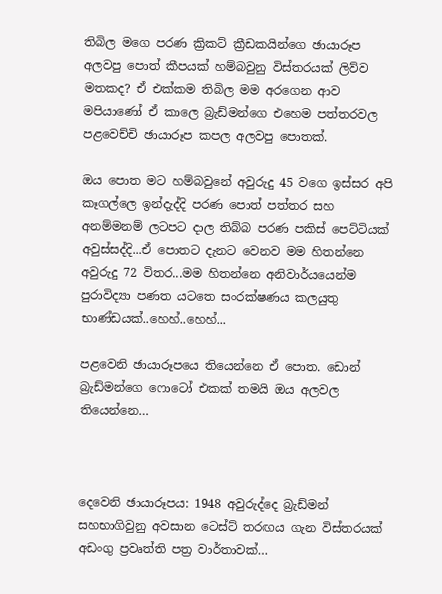තිබිල මගෙ පරණ ක්‍රිකට් ක්‍රීඩකයින්ගෙ ඡායාරූප අලවපු පොත් කීපයක් හම්බවුනු විස්තරයක් ලිව්ව මතකද? ඒ එක්කම තිබිල මම අරගෙන ආව  මපියාණෝ ඒ කාලෙ බ්‍රැඩ්මන්ගෙ එහෙම පත්තරවල පළවෙච්චි ඡායාරූප කපල අලවපු පොතක්.

ඔය පොත මට හම්බවුනේ අවුරුදු 45 වගෙ ඉස්සර අපි කෑගල්ලෙ ඉන්දැද්දි පරණ පොත් පත්තර සහ අනම්මනම් ලටපට දාල තිබ්බ පරණ පකිස් පෙට්ටියක් අවුස්සද්දි...ඒ පොතට දැනට වෙනව මම හිතන්නෙ අවුරුදු 72 විතර...මම හිතන්නෙ අනිවාර්යයෙන්ම පුරාවිද්‍යා පණත යටතෙ සංරක්ෂණය කලයුතු භාණ්ඩයක්..හෙහ්..හෙහ්...

පළවෙනි ඡායාරූපයෙ තියෙන්නෙ ඒ පොත. ඩොන් බ්‍රැඩ්මන්ගෙ ෆොටෝ එකක් තමයි ඔය අලවල තියෙන්නෙ…



දෙවෙනි ඡායාරූපය: 1948 අවුරුද්දෙ බ්‍රැඩ්මන් සහභාගිවුනු අවසාන ටෙස්ට් තරඟය ගැන විස්තරයක් අඩංගු ප්‍රවෘත්ති පත්‍ර වාර්තාවක්…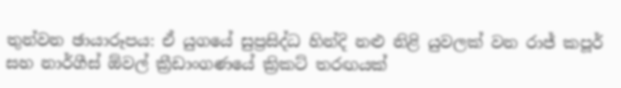තුන්වන ඡායාරූපය: ඒ යුගයේ සුප්‍රසිද්ධ හින්දි නළු නිළි යුවලක් වන රාජ් කපූර් සහ නාර්ගීස් ඕවල් ක්‍රීඩාංගණයේ ක්‍රිකට් තරඟයක්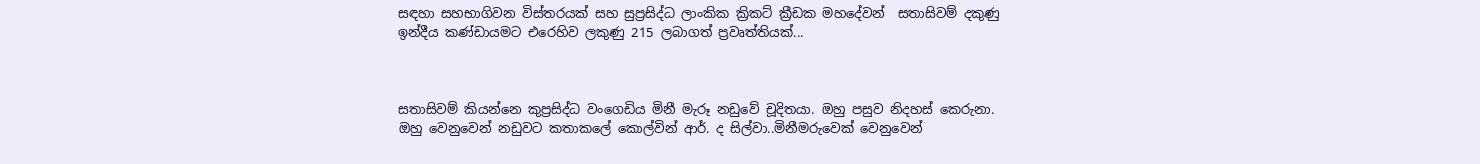සඳහා සහභාගිවන විස්තරයක් සහ සුප්‍රසිද්ධ ලාංකික ක්‍රිකට් ක්‍රීඩක මහදේවන්  සතාසිවම් දකුණු ඉන්දීය කණ්ඩායමට එරෙහිව ලකුණු 215 ලබාගත් ප්‍රවෘත්තියක්...



සතාසිවම් කියන්නෙ කුප්‍රසිද්ධ වංගෙඩිය මිනී මැරූ නඩුවේ චූදිතයා. ඔහු පසුව නිදහස් කෙරුනා. ඔහු වෙනුවෙන් නඩුවට කතාකලේ කොල්වින් ආර්. ද සිල්වා..මිනීමරුවෙක් වෙනුවෙන්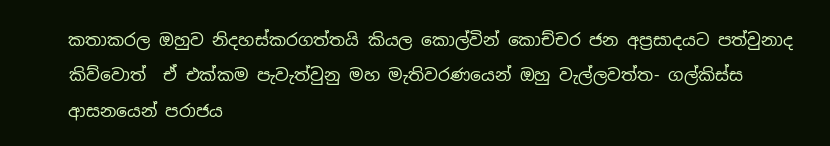කතාකරල ඔහුව නිදහස්කරගත්තයි කියල කොල්වින් කොච්චර ජන අප්‍රසාදයට පත්වුනාද කිව්වොත්  ඒ එක්කම පැවැත්වුනු මහ මැතිවරණයෙන් ඔහු වැල්ලවත්ත- ගල්කිස්ස ආසනයෙන් පරාජය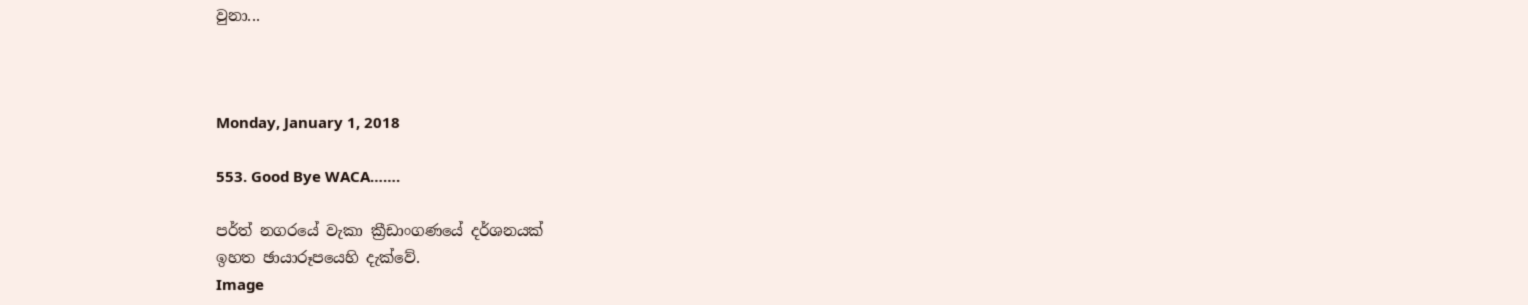වුනා...



Monday, January 1, 2018

553. Good Bye WACA…….

පර්ත් නගරයේ වැකා ක්‍රීඩාංගණයේ දර්ශනයක්
ඉහත ඡායාරූපයෙහි දැක්වේ.
Image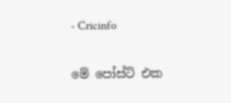- Cricinfo

මේ පෝස්ට් එක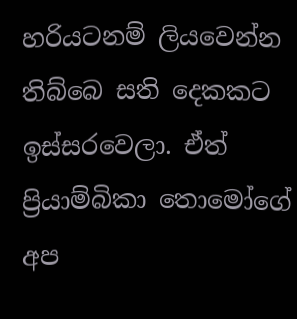හරියටනම් ලියවෙන්න තිබ්බෙ සති දෙකකට ඉස්සරවෙලා. ඒත් ප්‍රියාම්බිකා තොමෝගේ අප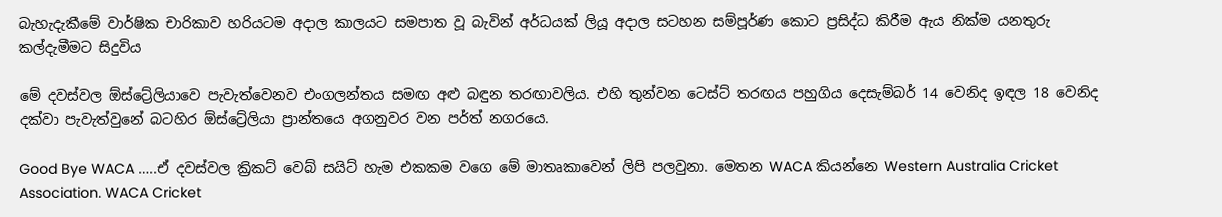බැහැදැකීමේ වාර්ෂික චාරිකාව හරියටම අදාල කාලයට සමපාත වූ බැවින් අර්ධයක් ලියූ අදාල සටහන සම්පූර්ණ කොට ප්‍රසිද්ධ කිරීම ඇය නික්ම යනතුරු කල්දැමීමට සිදුවිය

මේ දවස්වල ඕස්ට්‍රේලියාවෙ පැවැත්වෙනව එංගලන්තය සමඟ අළු බඳුන තරඟාවලිය. එහි තුන්වන ටෙස්ට් තරඟය පහුගිය දෙසැම්බර් 14 වෙනිද ඉඳල 18 වෙනිද දක්වා පැවැත්වුනේ බටහිර ඕස්ට්‍රේලියා ප්‍රාන්තයෙ අගනුවර වන පර්ත් නගරයෙ.

Good Bye WACA …..ඒ දවස්වල ක්‍රිකට් වෙබ් සයිට් හැම එකකම වගෙ මේ මාතෘකාවෙන් ලිපි පලවුනා. මෙතන WACA කියන්නෙ Western Australia Cricket Association. WACA Cricket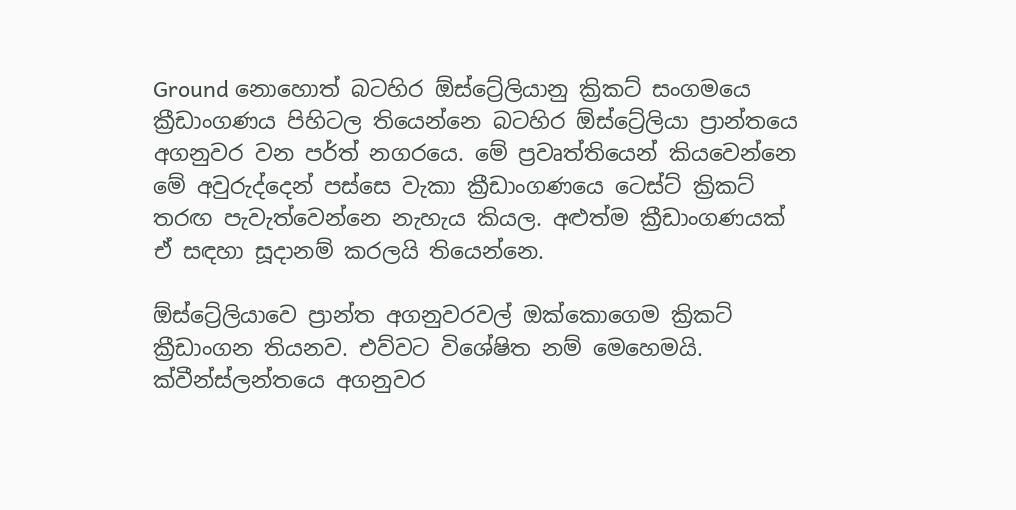Ground නොහොත් බටහිර ඕස්ට්‍රේලියානු ක්‍රිකට් සංගමයෙ ක්‍රීඩාංගණය පිහිටල තියෙන්නෙ බටහිර ඕස්ට්‍රේලියා ප්‍රාන්තයෙ අගනුවර වන පර්ත් නගරයෙ. මේ ප්‍රවෘත්තියෙන් කියවෙන්නෙ මේ අවුරුද්දෙන් පස්සෙ වැකා ක්‍රීඩාංගණයෙ ටෙස්ට් ක්‍රිකට් තරඟ පැවැත්වෙන්නෙ නැහැය කියල. අළුත්ම ක්‍රීඩාංගණයක් ඒ සඳහා සූදානම් කරලයි තියෙන්නෙ.

ඕස්ට්‍රේලියාවෙ ප්‍රාන්ත අගනුවරවල් ඔක්කොගෙම ක්‍රිකට් ක්‍රීඩාංගන තියනව. එව්වට විශේෂිත නම් මෙහෙමයි. ක්වීන්ස්ලන්තයෙ අගනුවර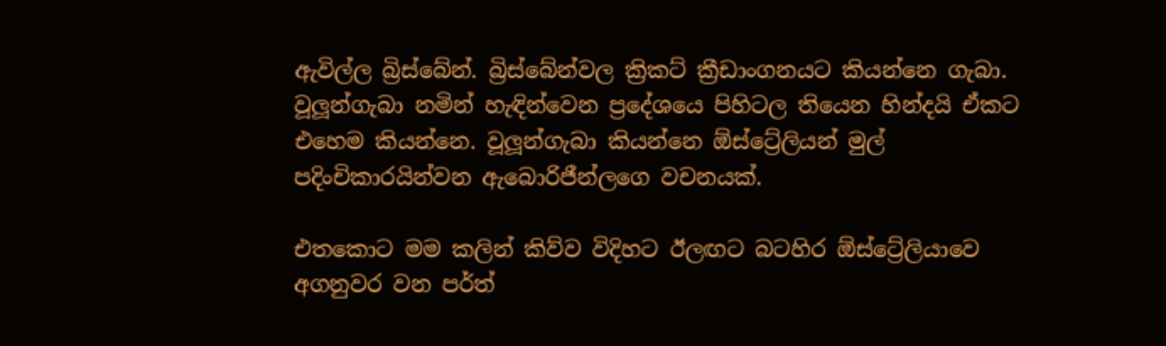ඇවිල්ල බ්‍රිස්බේන්. බ්‍රිස්බේන්වල ක්‍රිකට් ක්‍රීඩාංගනයට කියන්නෙ ගැබා. වූලූන්ගැබා නමින් හැඳින්වෙන ප්‍රදේශයෙ පිහිටල තියෙන හින්දයි ඒකට එහෙම කියන්නෙ. වූලූන්ගැබා කියන්නෙ ඕස්ට්‍රේලියන් මුල් පදිංචිකාරයින්වන ඇබොරිජීන්ලගෙ වචනයක්.

එතකොට මම කලින් කිව්ව විදිහට ඊලඟට බටහිර ඕස්ට්‍රේලියාවෙ අගනුවර වන පර්ත්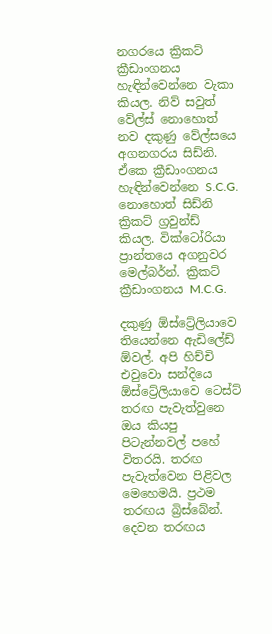නගරයෙ ක්‍රිකට් ක්‍රීඩාංගනය හැඳින්වෙන්නෙ වැකා කියල. නිව් සවුත් වේල්ස් නොහොත් නව දකුණු වේල්සයෙ අගනගරය සිඩ්නි. ඒකෙ ක්‍රීඩාංගනය හැඳින්වෙන්නෙ S.C.G. නොහොත් සිඩ්නි ක්‍රිකට් ග්‍රවුන්ඩ් කියල. වික්ටෝරියා ප්‍රාන්තයෙ අගනුවර මෙල්බර්න්. ක්‍රිකට් ක්‍රීඩාංගනය M.C.G.

දකුණු ඕස්ට්‍රේලියාවෙ තියෙන්නෙ ඇඩිලේඩ් ඕවල්. අපි හිච්චි එවුවො සන්දියෙ ඕස්ට්‍රේලියාවෙ ටෙස්ට් තරඟ පැවැත්වුනෙ ඔය කියපු පිටැන්නවල් පහේ විතරයි. තරඟ පැවැත්වෙන පිළිවල මෙහෙමයි. ප්‍රථම තරඟය බ්‍රිස්බේන්. දෙවන තරඟය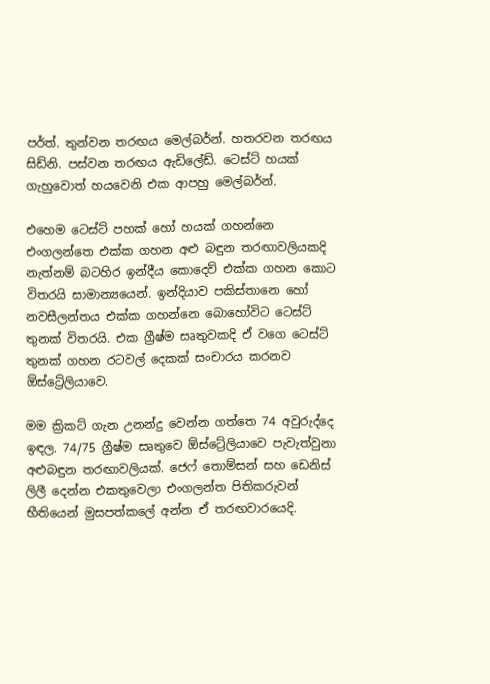පර්ත්. තුන්වන තරඟය මෙල්බර්න්. හතරවන තරඟය සිඩ්නි. පස්වන තරඟය ඇඩිලේඩ්. ටෙස්ට් හයක් ගැහුවොත් හයවෙනි එක ආපහු මෙල්බර්න්.

එහෙම ටෙස්ට් පහක් හෝ හයක් ගහන්නෙ එංගලන්තෙ එක්ක ගහන අළු බඳුන තරඟාවලියකදි නැත්නම් බටහිර ඉන්දීය කොදෙව් එක්ක ගහන කොට විතරයි සාමාන්‍යයෙන්. ඉන්දියාව පකිස්තානෙ හෝ නවසීලන්තය එක්ක ගහන්නෙ බොහෝවිට ටෙස්ට් තුනක් විතරයි. එක ග්‍රීෂ්ම සෘතුවකදි ඒ වගෙ ටෙස්ට් තුනක් ගහන රටවල් දෙකක් සංචාරය කරනව ඕස්ට්‍රේලියාවෙ.

මම ක්‍රිකට් ගැන උනන්දු වෙන්න ගත්තෙ 74 අවුරුද්දෙ ඉඳල. 74/75 ග්‍රීෂ්ම සෘතුවෙ ඕස්ට්‍රේලියාවෙ පැවැත්වුනා අළුබඳුන තරඟාවලියක්. ජෙෆ් තොම්සන් සහ ඩෙනිස් ලිලී දෙන්න එකතුවෙලා එංගලන්ත පිතිකරුවන් භීතියෙන් මුසපත්කලේ අන්න ඒ තරඟවාරයෙදි.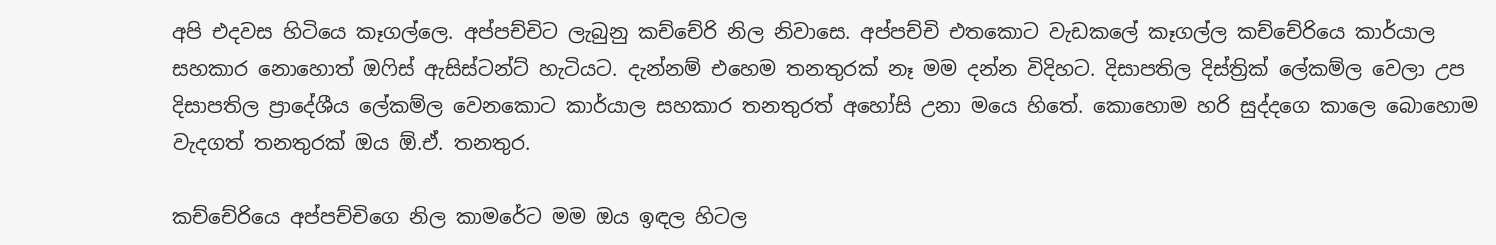අපි එදවස හිටියෙ කෑගල්ලෙ. අප්පච්චිට ලැබුනු කච්චේරි නිල නිවාසෙ. අප්පච්චි එතකොට වැඩකලේ කෑගල්ල කච්චේරියෙ කාර්යාල සහකාර නොහොත් ඔෆිස් ඇසිස්ටන්ට් හැටියට. දැන්නම් එහෙම තනතුරක් නෑ මම දන්න විදිහට. දිසාපතිල දිස්ත්‍රික් ලේකම්ල වෙලා උප දිසාපතිල ප්‍රාදේශීය ලේකම්ල වෙනකොට කාර්යාල සහකාර තනතුරත් අහෝසි උනා මයෙ හිතේ. කොහොම හරි සුද්දගෙ කාලෙ බොහොම වැදගත් තනතුරක් ඔය ඕ.ඒ. තනතුර.

කච්චේරියෙ අප්පච්චිගෙ නිල කාමරේට මම ඔය ඉඳල හිටල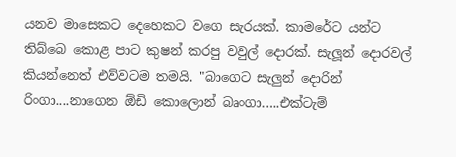යනව මාසෙකට දෙහෙකට වගෙ සැරයක්. කාමරේට යන්ට තිබ්බෙ කොළ පාට කුෂන් කරපු වවුල් දොරක්. සැලූන් දොරවල් කියන්නෙත් එව්වටම තමයි. "බාගෙට සැලුන් දොරින් රිංගා....නාගෙන ඕඩි කොලොන් බෘංගා…..එක්ටැම්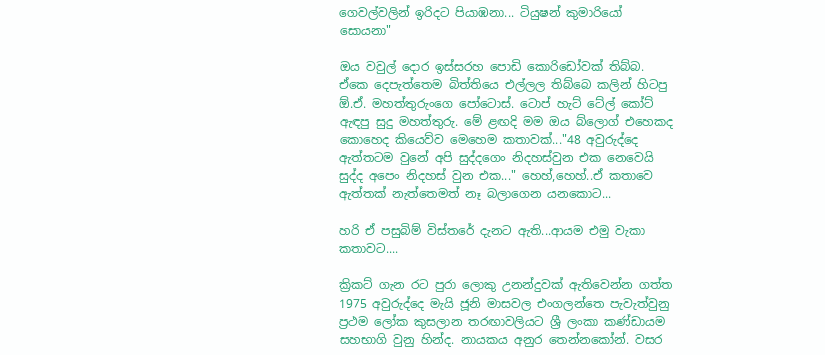ගෙවල්වලින් ඉරිදට පියාඹනා... ටියුෂන් කුමාරියෝ සොයනා"

ඔය වවුල් දොර ඉස්සරහ පොඩි කොරිඩෝවක් තිබ්බ. ඒකෙ දෙපැත්තෙම බිත්තියෙ එල්ලල තිබ්බෙ කලින් හිටපු ඕ.ඒ. මහත්තුරුංගෙ පෝටොස්. ටොප් හැට් ටේල් කෝට් ඇඳපු සුදු මහත්තුරු. මේ ළඟදි මම ඔය බ්ලොග් එහෙකද කොහෙද කියෙව්ව මෙහෙම කතාවක්..."48 අවුරුද්දෙ ඇත්තටම වුනේ අපි සුද්දගෙං නිදහස්වුන එක නෙවෙයි සුද්ද අපෙං නිදහස් වුන එක..." හෙහ්,හෙහ්..ඒ කතාවෙ ඇත්තක් නැත්තෙමත් නෑ බලාගෙන යනකොට...

හරි ඒ පසුබිම් විස්තරේ දැනට ඇති...ආයම එමු වැකා කතාවට....

ක්‍රිකට් ගැන රට පුරා ලොකු උනන්දුවක් ඇතිවෙන්න ගත්ත 1975 අවුරුද්දෙ මැයි ජූනි මාසවල එංගලන්තෙ පැවැත්වුනු ප්‍රථම ලෝක කුසලාන තරඟාවලියට ශ්‍රී ලංකා කණ්ඩායම සහභාගි වුනු හින්ද. නායකය අනුර තෙන්නකෝන්. වසර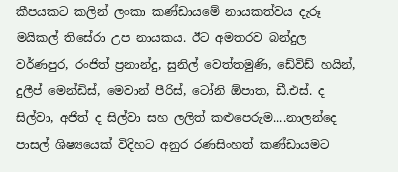කීපයකට කලින් ලංකා කණ්ඩායමේ නායකත්වය දැරූ මයිකල් තිසේරා උප නායකය. ඊට අමතරව බන්දුල වර්ණපුර, රංජිත් ප්‍රනාන්දු, සුනිල් වෙත්තමුණි, ඩේවිඩ් හයින්, දුලීප් මෙන්ඩිස්, මෙවාන් පීරිස්, ටෝනි ඕපාත, ඩී.එස්. ද සිල්වා, අජිත් ද සිල්වා සහ ලලිත් කළුපෙරුම....නාලන්දෙ පාසල් ශිෂ්‍යයෙක් විදිහට අනුර රණසිංහත් කණ්ඩායමට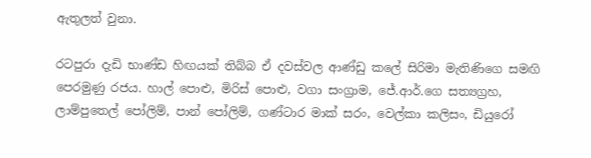ඇතුලත් වුනා.

රටපුරා දැඩි භාණ්ඩ හිඟයක් තිබ්බ ඒ දවස්වල ආණ්ඩු කලේ සිරිමා මැතිණිගෙ සමඟි පෙරමුණු රජය. හාල් පොළු, මිරිස් පොළු, වගා සංග්‍රාම, ජේ.ආර්.ගෙ සත්‍යග්‍රහ, ලාම්පුතෙල් පෝලිම්, පාන් පෝලිම්, ගණ්ටාර මාක් සරං, වෙල්කා කලිසං, ඩියුරෝ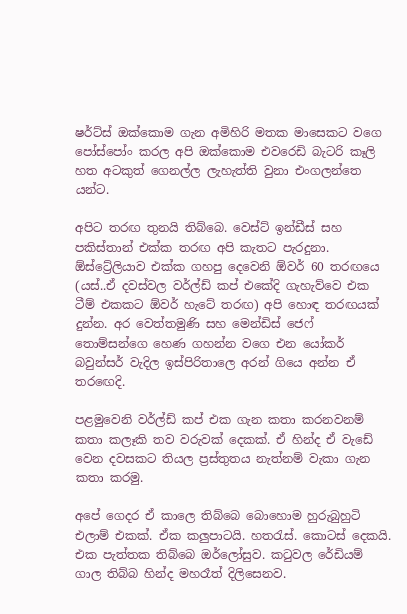ෂර්ට්ස් ඔක්කොම ගැන අමිහිරි මතක මාසෙකට වගෙ පෝස්පෝං කරල අපි ඔක්කොම එවරෙඩි බැටරි කෑලි හත අටකුත් ගෙනල්ල ලැහැත්ති වුනා එංගලන්තෙ යන්ට.

අපිට තරඟ තුනයි තිබ්බෙ. වෙස්ට් ඉන්ඩීස් සහ පකිස්තාන් එක්ක තරඟ අපි කැතට පැරදුනා. ඕස්ට්‍රේලියාව එක්ක ගහපු දෙවෙනි ඕවර් 60 තරඟයෙ (යස්..ඒ දවස්වල වර්ල්ඩ් කප් එකේදි ගැහැව්වෙ එක ටීම් එකකට ඕවර් හැටේ තරඟ) අපි හොඳ තරඟයක් දුන්න. අර වෙත්තමුණි සහ මෙන්ඩිස් ජෙෆ් තොම්සන්ගෙ හෙණ ගහන්න වගෙ එන යෝකර් බවුන්සර් වැදිල ඉස්පිරිතාලෙ අරන් ගියෙ අන්න ඒ තරඟෙදි.

පළමුවෙනි වර්ල්ඩ් කප් එක ගැන කතා කරනවනම් කතා කලෑකි තව වරුවක් දෙකක්. ඒ හින්ද ඒ වැඩේ වෙන දවසකට තියල ප්‍රස්තුතය නැත්නම් වැකා ගැන කතා කරමු.

අපේ ගෙදර ඒ කාලෙ තිබ්බෙ බොහොම හුරුබුහුටි එලාම් එකක්. ඒක කලුපාටයි. හතරැස්. කොටස් දෙකයි. එක පැත්තක තිබ්බෙ ඔර්ලෝසුව. කටුවල රේඩියම් ගාල තිබ්බ හින්ද මහරෑත් දිලිසෙනව.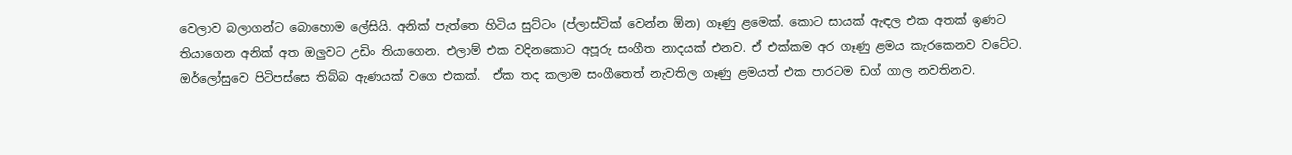වෙලාව බලාගන්ට බොහොම ලේසියි. අනික් පැත්තෙ හිටිය සුට්ටං (ප්ලාස්ටික් වෙන්න ඕන) ගෑණු ළමෙක්. කොට සායක් ඇඳල එක අතක් ඉණට තියාගෙන අනික් අත ඔලුවට උඩිං තියාගෙන. එලාම් එක වදිනකොට අපූරු සංගීත නාදයක් එනව. ඒ එක්කම අර ගෑණු ළමය කැරකෙනව වටේට. ඔර්ලෝසුවෙ පිටිපස්සෙ තිබ්බ ඇණයක් වගෙ එකක්.  ඒක තද කලාම සංගීතෙත් නැවතිල ගෑණු ළමයත් එක පාරටම ඩග් ගාල නවතිනව.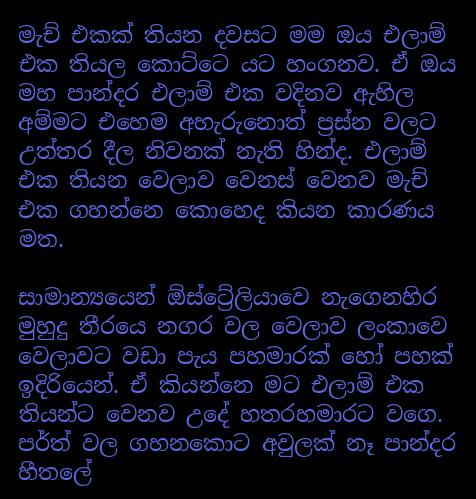මැච් එකක් තියන දවසට මම ඔය එලාම් එක තියල කොට්ටෙ යට හංගනව. ඒ ඔය මහ පාන්දර එලාම් එක වදිනව ඇහිල අම්මට එහෙම අහැරුනොත් ප්‍රස්න වලට උත්තර දීල නිවනක් නැති හින්ද. එලාම් එක තියන වෙලාව වෙනස් වෙනව මැච් එක ගහන්නෙ කොහෙද කියන කාරණය මත.

සාමාන්‍යයෙන් ඕස්ට්‍රේලියාවෙ නැගෙනහිර මුහුදු තීරයෙ නගර වල වෙලාව ලංකාවෙ වෙලාවට වඩා පැය පහමාරක් හෝ පහක් ඉදිරියෙන්. ඒ කියන්නෙ මට එලාම් එක තියන්ට වෙනව උදේ හතරහමාරට වගෙ. පර්ත් වල ගහනකොට අවුලක් නෑ පාන්දර හීතලේ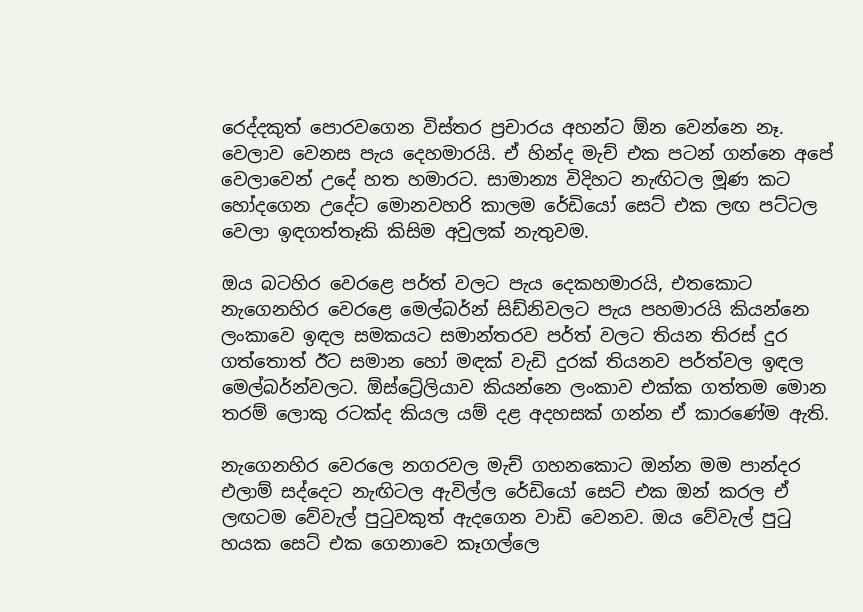රෙද්දකුත් පොරවගෙන විස්තර ප්‍රචාරය අහන්ට ඕන වෙන්නෙ නෑ. වෙලාව වෙනස පැය දෙහමාරයි. ඒ හින්ද මැච් එක පටන් ගන්නෙ අපේ වෙලාවෙන් උදේ හත හමාරට. සාමාන්‍ය විදිහට නැඟිටල මූණ කට හෝදගෙන උදේට මොනවහරි කාලම රේඩියෝ සෙට් එක ලඟ පට්ටල වෙලා ඉඳගත්තෑකි කිසිම අවුලක් නැතුවම.

ඔය බටහිර වෙරළෙ පර්ත් වලට පැය දෙකහමාරයි, එතකොට නැගෙනහිර වෙරළෙ මෙල්බර්න් සිඩ්නිවලට පැය පහමාරයි කියන්නෙ ලංකාවෙ ඉඳල සමකයට සමාන්තරව පර්ත් වලට තියන තිරස් දුර ගත්තොත් ඊට සමාන හෝ මඳක් වැඩි දුරක් තියනව පර්ත්වල ඉඳල මෙල්බර්න්වලට. ඕස්ට්‍රේලියාව කියන්නෙ ලංකාව එක්ක ගත්තම මොන තරම් ලොකු රටක්ද කියල යම් දළ අදහසක් ගන්න ඒ කාරණේම ඇති.

නැගෙනහිර වෙරලෙ නගරවල මැච් ගහනකොට ඔන්න මම පාන්දර එලාම් සද්දෙට නැඟිටල ඇවිල්ල රේඩියෝ සෙට් එක ඔන් කරල ඒ ලඟටම වේවැල් පුටුවකුත් ඇදගෙන වාඩි වෙනව. ඔය වේවැල් පුටු හයක සෙට් එක ගෙනාවෙ කෑගල්ලෙ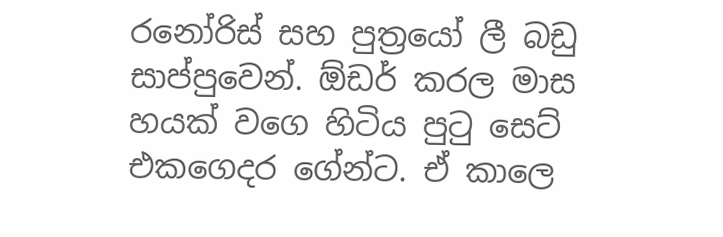රනෝරිස් සහ පුත්‍රයෝ ලී බඩු සාප්පුවෙන්. ඕඩර් කරල මාස හයක් වගෙ හිටිය පුටු සෙට් එකගෙදර ගේන්ට. ඒ කාලෙ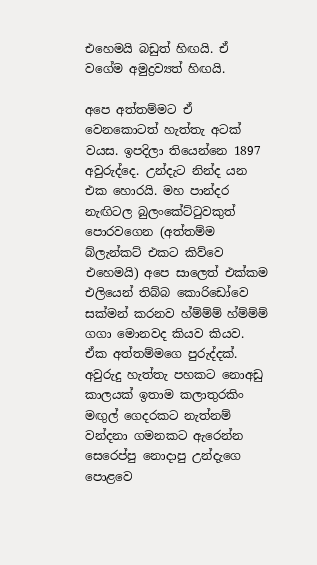එහෙමයි බඩුත් හිඟයි. ඒ වගේම අමුද්‍රව්‍යත් හිඟයි.

අපෙ අත්තම්මට ඒ වෙනකොටත් හැත්තැ අටක් වයස. ඉපදිලා තියෙන්නෙ 1897 අවුරුද්දෙ. උන්දැට නින්ද යන එක හොරයි. මහ පාන්දර නැඟිටල බුලංකේට්ටුවකුත් පොරවගෙන (අත්තම්ම බ්ලැන්කට් එකට කිව්වෙ එහෙමයි) අපෙ සාලෙත් එක්කම එලියෙන් තිබ්බ කොරිඩෝවෙ සක්මන් කරනව හ්ම්ම්ම් හ්ම්ම්ම් ගගා මොනවද කියව කියව. ඒක අත්තම්මගෙ පුරුද්දක්. අවුරුදු හැත්තැ පහකට නොඅඩු කාලයක් ඉතාම කලාතුරකිං මඟුල් ගෙදරකට නැත්නම් වන්දනා ගමනකට ඇරෙන්න සෙරෙප්පු නොදාපු උන්දැගෙ පොළවෙ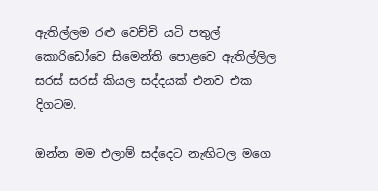ඇතිල්ලම රළු වෙච්චි යටි පතුල් කොරිඩෝවෙ සිමෙන්ති පොළවෙ ඇතිල්ලිල සරස් සරස් කියල සද්දයක් එනව එක දිගටම.

ඔන්න මම එලාම් සද්දෙට නැඟිටල මගෙ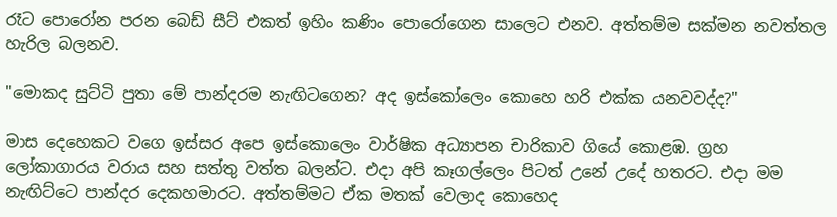රෑට පොරෝන පරන බෙඩ් සීට් එකත් ඉහිං කණිං පොරෝගෙන සාලෙට එනව. අත්තම්ම සක්මන නවත්තල හැරිල බලනව.

"මොකද සුට්ටි පුතා මේ පාන්දරම නැඟිටගෙන? අද ඉස්කෝලෙං කොහෙ හරි එක්ක යනවවද්ද?"

මාස දෙහෙකට වගෙ ඉස්සර අපෙ ඉස්කොලෙං වාර්ෂික අධ්‍යාපන චාරිකාව ගියේ කොළඹ. ග්‍රහ ලෝකාගාරය වරාය සහ සත්තු වත්ත බලන්ට. එදා අපි කෑගල්ලෙං පිටත් උනේ උදේ හතරට. එදා මම නැඟිට්ටෙ පාන්දර දෙකහමාරට. අත්තම්මට ඒක මතක් වෙලාද කොහෙද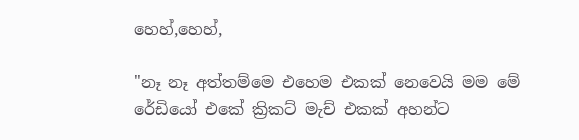හෙහ්,හෙහ්,

"නෑ නෑ අත්තම්මෙ එහෙම එකක් නෙවෙයි මම මේ රේඩියෝ එකේ ක්‍රිකට් මැච් එකක් අහන්ට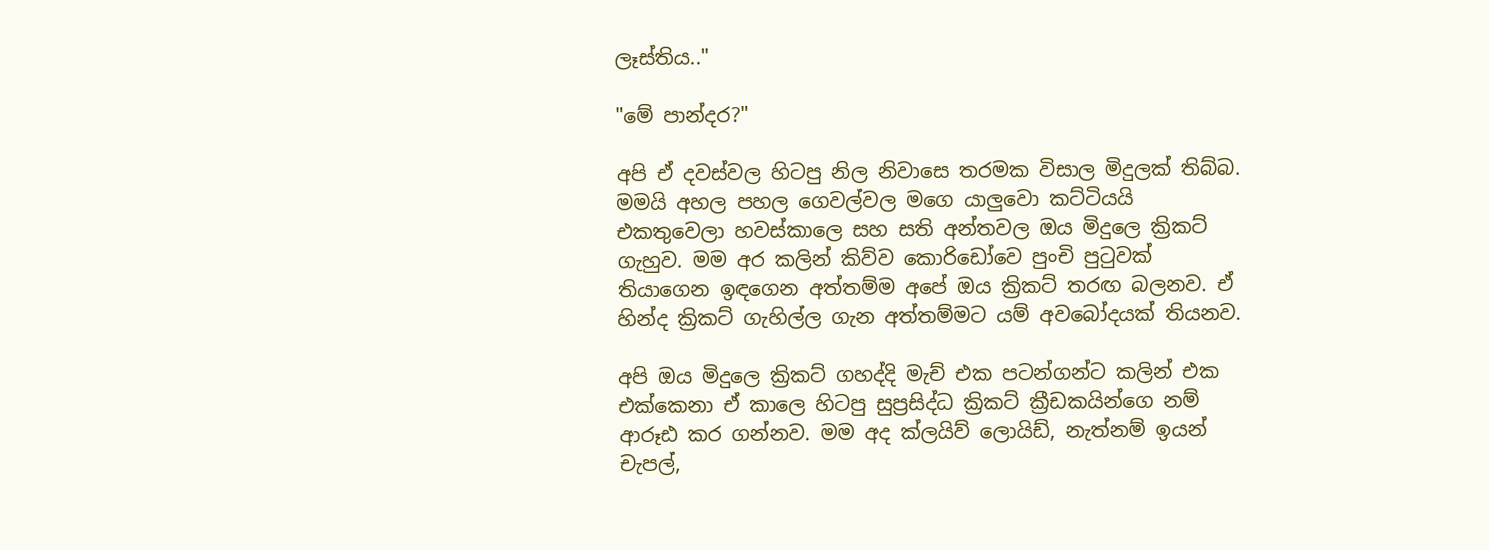ලෑස්තිය.."

"මේ පාන්දර?"

අපි ඒ දවස්වල හිටපු නිල නිවාසෙ තරමක විසාල මිදුලක් තිබ්බ. මමයි අහල පහල ගෙවල්වල මගෙ යාලුවො කට්ටියයි එකතුවෙලා හවස්කාලෙ සහ සති අන්තවල ඔය මිදුලෙ ක්‍රිකට් ගැහුව. මම අර කලින් කිව්ව කොරිඩෝවෙ පුංචි පුටුවක් තියාගෙන ඉඳගෙන අත්තම්ම අපේ ඔය ක්‍රිකට් තරඟ බලනව. ඒ හින්ද ක්‍රිකට් ගැහිල්ල ගැන අත්තම්මට යම් අවබෝදයක් තියනව.

අපි ඔය මිදුලෙ ක්‍රිකට් ගහද්දි මැච් එක පටන්ගන්ට කලින් එක එක්කෙනා ඒ කාලෙ හිටපු සුප්‍රසිද්ධ ක්‍රිකට් ක්‍රීඩකයින්ගෙ නම් ආරූඪ කර ගන්නව. මම අද ක්ලයිව් ලොයිඩ්, නැත්නම් ඉයන් චැපල්,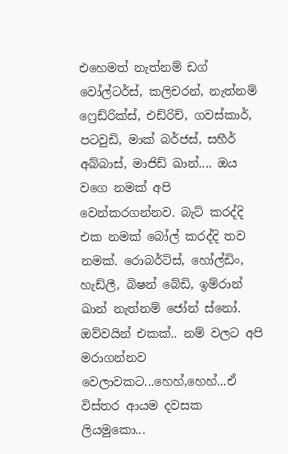එහෙමත් නැත්නම් ඩග් වෝල්ටර්ස්, කලිචරන්, නැත්නම් ෆ්‍රෙඩ්රික්ස්, එඩ්රිච්, ගවස්කාර්, පටවුඩි, මාක් බර්ජස්, සහීර් අබ්බාස්, මාජිඩ් ඛාන්.... ඔය වගෙ නමක් අපි වෙන්කරගන්නව. බැට් කරද්දි එක නමක් බෝල් කරද්දි තව නමක්. රොබර්ට්ස්, හෝල්ඩිං, හැඩ්ලී, බිෂන් බේඩි, ඉම්රාන් ඛාන් නැත්නම් ජෝන් ස්නෝ. ඔව්වයින් එකක්.. නම් වලට අපි මරාගන්නව වෙලාවකට...හෙහ්,හෙහ්...ඒ විස්තර ආයම දවසක ලියමුකො...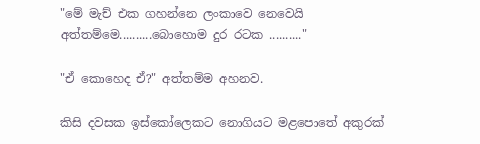"මේ මැච් එක ගහන්නෙ ලංකාවෙ නෙවෙයි අත්තම්මෙ..........බොහොම දුර රටක .........."

"ඒ කොහෙද ඒ?" අත්තම්ම අහනව.

කිසි දවසක ඉස්කෝලෙකට නොගියට මළපොතේ අකුරක්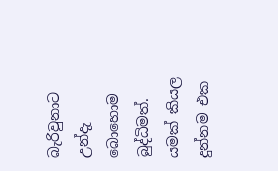බැරිවුනාට උන්දැ බොහොම බුද්ධිමත්. යමක් කියල දුන්නම එක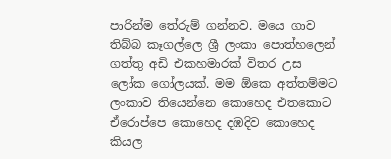පාරින්ම තේරුම් ගන්නව. මයෙ ගාව තිබ්බ කෑගල්ලෙ ශ්‍රී ලංකා පොත්හලෙන් ගත්තු අඩි එකහමාරක් විතර උස ලෝක ගෝලයක්. මම ඕකෙ අත්තම්මට ලංකාව තියෙන්නෙ කොහෙද එතකොට ඒරොප්පෙ කොහෙද දඹදිව කොහෙද කියල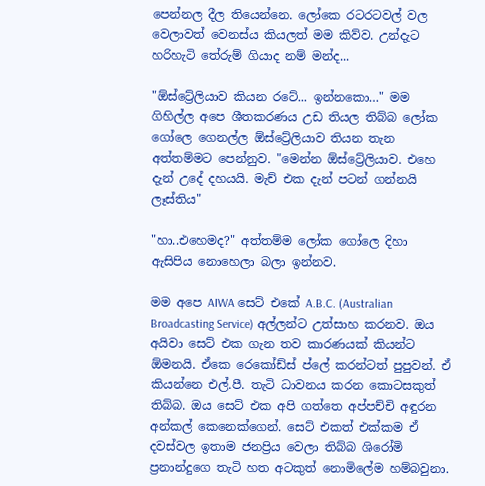පෙන්නල දීල තියෙන්නෙ. ලෝකෙ රටරටවල් වල වෙලාවත් වෙනස්ය කියලත් මම කිව්ව. උන්දැට හරිහැටි තේරුම් ගියාද නම් මන්ද...

"ඕස්ට්‍රේලියාව කියන රටේ... ඉන්නකො…" මම ගිහිල්ල අපෙ ශීතකරණය උඩ තියල තිබ්බ ලෝක ගෝලෙ ගෙනල්ල ඕස්ට්‍රේලියාව තියන තැන අත්තම්මට පෙන්නුව. "මෙන්න ඕස්ට්‍රේලියාව. එහෙ දැන් උදේ දහයයි. මැච් එක දැන් පටන් ගන්නයි ලෑස්තිය"

"හා..එහෙමද?" අත්තම්ම ලෝක ගෝලෙ දිහා ඇසිපිය නොහෙලා බලා ඉන්නව.

මම අපෙ AIWA සෙට් එකේ A.B.C. (Australian Broadcasting Service) අල්ලන්ට උත්සාහ කරනව. ඔය අයිවා සෙට් එක ගැන තව කාරණයක් කියන්ට ඕමනයි. ඒකෙ රෙකෝඩ්ස් ප්ලේ කරන්ටත් පුපුවන්. ඒ කියන්නෙ එල්.පී. තැටි ධාවනය කරන කොටසකුත් තිබ්බ. ඔය සෙට් එක අපි ගත්තෙ අප්පච්චි අඳුරන අන්කල් කෙනෙක්ගෙන්. සෙට් එකත් එක්කම ඒ දවස්වල ඉතාම ජනප්‍රිය වෙලා තිබ්බ ශිරෝමි ප්‍රනාන්දුගෙ තැටි හත අටකුත් නොමිලේම හම්බවුනා.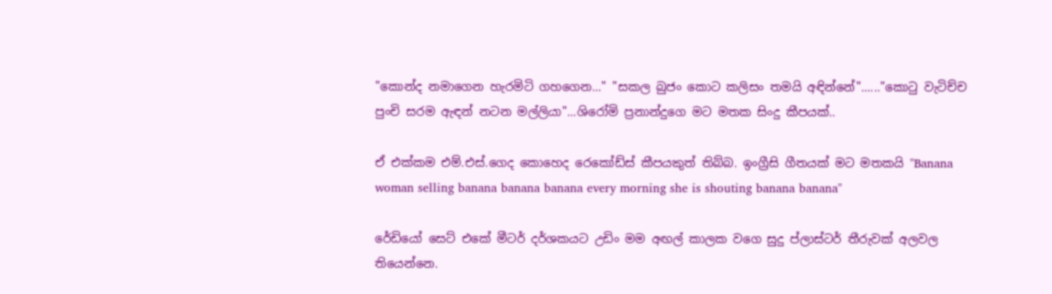"කොන්ද නමාගෙන හැරමිටි ගහගෙන..." "සකල බුජං කොට කලිසං තමයි අඳින්නේ"......"කොටු වැටිච්ච පුංචි සරම ඇඳන් නටන මල්ලියා"...ශිරෝමි ප්‍රනාන්දුගෙ මට මතක සිංදු කීපයක්..

ඒ එක්කම එම්.එස්.ගෙද කොහෙද රෙකෝඩ්ස් කීපයකුත් තිබ්බ. ඉංග්‍රීසි ගීතයක් මට මතකයි "Banana woman selling banana banana banana every morning she is shouting banana banana"

රේඩියෝ සෙට් එකේ මීටර් දර්ශකයට උඩිං මම අඟල් කාලක වගෙ සුදු ප්ලාස්ටර් තීරුවක් අලවල තියෙන්නෙ.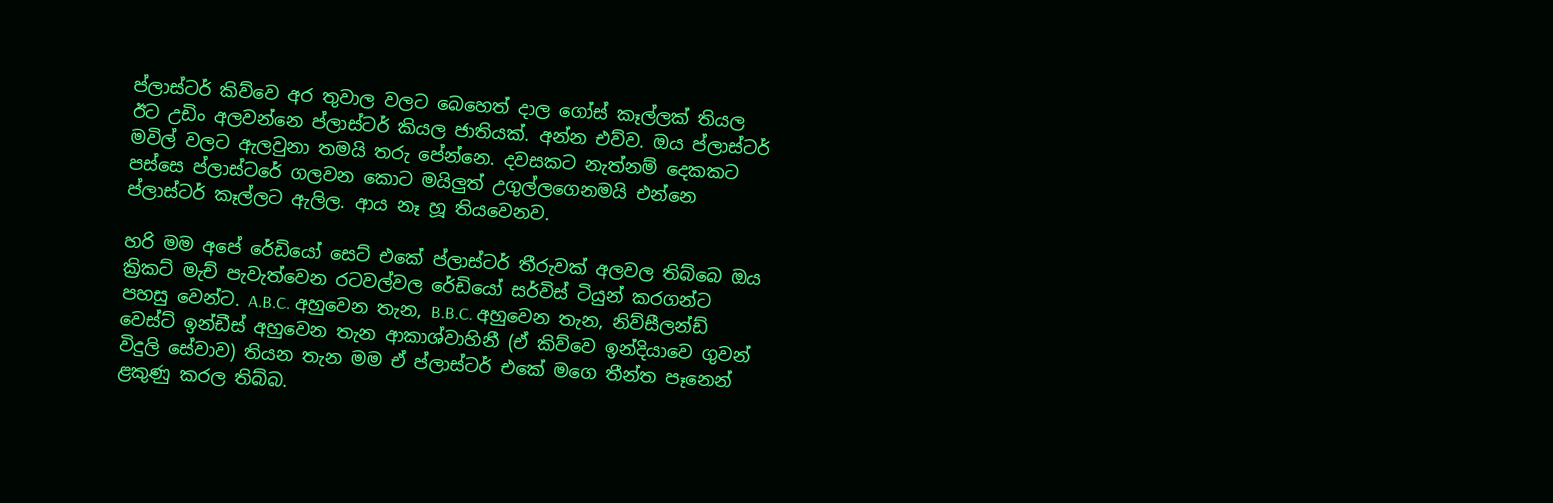ප්ලාස්ටර් කිව්වෙ අර තුවාල වලට බෙහෙත් දාල ගෝස් කෑල්ලක් තියල ඊට උඩිං අලවන්නෙ ප්ලාස්ටර් කියල ජාතියක්. අන්න එව්ව. ඔය ප්ලාස්ටර් මවිල් වලට ඇලවුනා තමයි තරු පේන්නෙ. දවසකට නැත්නම් දෙකකට පස්සෙ ප්ලාස්ටරේ ගලවන කොට මයිලුත් උගුල්ලගෙනමයි එන්නෙ ප්ලාස්ටර් කෑල්ලට ඇලිල. ආය නෑ හූ තියවෙනව.

හරි මම අපේ රේඩියෝ සෙට් එකේ ප්ලාස්ටර් තීරුවක් අලවල තිබ්බෙ ඔය ක්‍රිකට් මැච් පැවැත්වෙන රටවල්වල රේඩියෝ සර්විස් ටියුන් කරගන්ට පහසු වෙන්ට. A.B.C. අහුවෙන තැන, B.B.C. අහුවෙන තැන, නිව්සීලන්ඩ් වෙස්ට් ඉන්ඩීස් අහුවෙන තැන ආකාශ්වාහිනී (ඒ කිව්වෙ ඉන්දියාවෙ ගුවන් විදුලි සේවාව) තියන තැන මම ඒ ප්ලාස්ටර් එකේ මගෙ තීන්ත පෑනෙන් ළකුණු කරල තිබ්බ.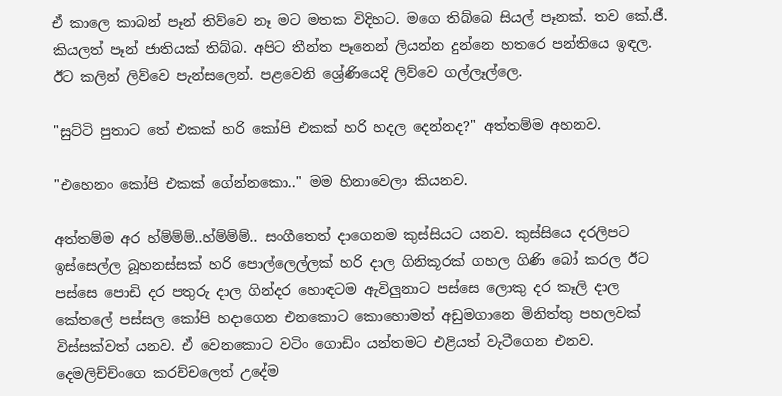ඒ කාලෙ කාබන් පෑන් තිව්වෙ නෑ මට මතක විදිහට. මගෙ තිබ්බෙ සියල් පෑනක්. තව කේ.ජී. කියලත් පෑන් ජාතියක් තිබ්බ. අපිට තීන්ත පෑනෙන් ලියන්න දුන්නෙ හතරෙ පන්තියෙ ඉඳල. ඊට කලින් ලිව්වෙ පැන්සලෙන්. පළවෙනි ශ්‍රේණියෙදි ලිව්වෙ ගල්ලෑල්ලෙ.

"සුට්ටි පුතාට තේ එකක් හරි කෝපි එකක් හරි හදල දෙන්නද?" අත්තම්ම අහනව.

"එහෙනං කෝපි එකක් ගේන්නකො.." මම හිනාවෙලා කියනව.

අත්තම්ම අර හ්ම්ම්ම්..හ්ම්ම්ම්.. සංගීතෙත් දාගෙනම කුස්සියට යනව. කුස්සියෙ දරලිපට ඉස්සෙල්ල බූහනස්සක් හරි පොල්ලෙල්ලක් හරි දාල ගිනිකූරක් ගහල ගිණි බෝ කරල ඊට පස්සෙ පොඩි දර පතුරු දාල ගින්දර හොඳටම ඇවිලුනාට පස්සෙ ලොකු දර කෑලි දාල කේතලේ පස්සල කෝපි හදාගෙන එනකොට කොහොමත් අඩුමගානෙ මිනිත්තු පහලවක් විස්සක්වත් යනව. ඒ වෙනකොට වටිං ගොඩිං යන්තමට එළියත් වැටීගෙන එනව. දෙමලිච්ච්ංගෙ කරච්චලෙත් උදේම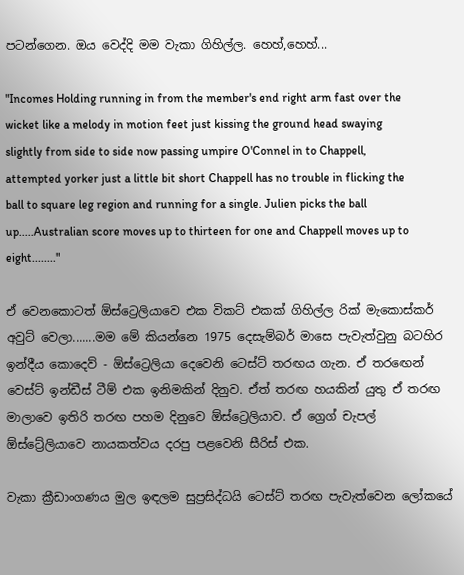පටන්ගෙන. ඔය වෙද්දි මම වැකා ගිහිල්ල. හෙහ්,හෙහ්...

"Incomes Holding running in from the member's end right arm fast over the wicket like a melody in motion feet just kissing the ground head swaying slightly from side to side now passing umpire O'Connel in to Chappell, attempted yorker just a little bit short Chappell has no trouble in flicking the ball to square leg region and running for a single. Julien picks the ball up.....Australian score moves up to thirteen for one and Chappell moves up to eight........"

ඒ වෙනකොටත් ඕස්ට්‍රෙලියාවෙ එක විකට් එකක් ගිහිල්ල රික් මැකොස්කර් අවුට් වෙලා.......මම මේ කියන්නෙ 1975 දෙසැම්බර් මාසෙ පැවැත්වුනු බටහිර ඉන්දීය කොදෙව් - ඕස්ට්‍රෙලියා දෙවෙනි ටෙස්ට් තරඟය ගැන. ඒ තරඟෙන් වෙස්ට් ඉන්ඩීස් ටීම් එක ඉනිමකින් දිනුව. ඒත් තරඟ හයකින් යුතු ඒ තරඟ මාලාවෙ ඉතිරි තරඟ පහම දිනුවෙ ඕස්ට්‍රෙලියාව. ඒ ග්‍රෙග් චැපල් ඕස්ට්‍රේලියාවෙ නායකත්වය දරපු පළවෙනි සීරිස් එක.

වැකා ක්‍රීඩාංගණය මුල ඉඳලම සුප්‍රසිද්ධයි ටෙස්ට් තරඟ පැවැත්වෙන ලෝකයේ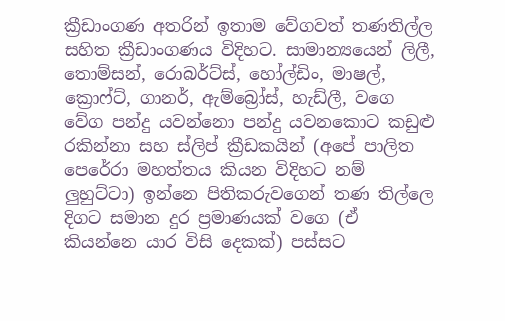ක්‍රීඩාංගණ අතරින් ඉතාම වේගවත් තණතිල්ල සහිත ක්‍රීඩාංගණය විදිහට. සාමාන්‍යයෙන් ලිලී, තොම්සන්, රොබර්ට්ස්, හෝල්ඩිං, මාෂල්, ක්‍රොෆ්ට්, ගානර්, ඇම්බ්‍රෝස්, හැඩ්ලී, වගෙ වේග පන්දු යවන්නො පන්දු යවනකොට කඩුළු රකින්නා සහ ස්ලිප් ක්‍රීඩකයින් (අපේ පාලිත පෙරේරා මහත්තය කියන විදිහට නම් ලුහුට්ටා) ඉන්නෙ පිතිකරුවගෙන් තණ තිල්ලෙ දිගට සමාන දුර ප්‍රමාණයක් වගෙ (ඒ කියන්නෙ යාර විසි දෙකක්) පස්සට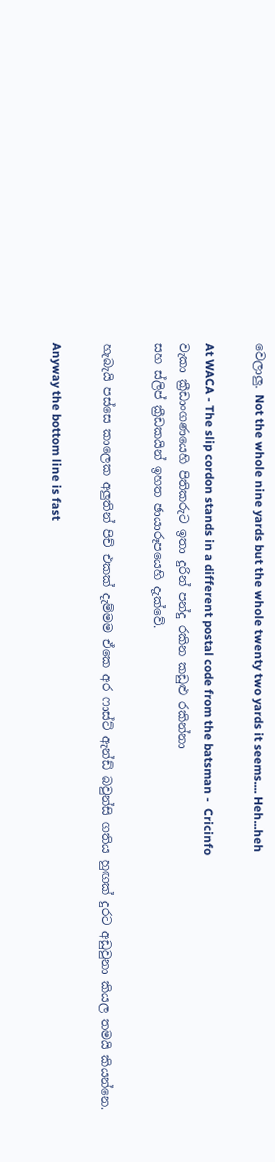වෙලාලු. Not the whole nine yards but the whole twenty two yards it seems.... Heh...heh

At WACA - The slip cordon stands in a different postal code from the batsman -  Cricinfo
වැකා ක්‍රීඩාංගණයෙහි පිතිකරුට ඉතා දුරින් පන්දු රකින කඩුළු රකින්නා
සහ ස්ලිප් ක්‍රීඩකයින් ඉහත ඡායාරූපයෙහි දැක්වේ.

හැබැයි පස්සෙ කාලෙක අලුතින් පිච් එකක් දැම්මම ඒකෙ අර ෆාස්ට් ඇන්ඩ් බවුන්සි ගතිය හුඟක් දුරට අඩුවුනා කියල තමයි කියන්නෙ.

Anyway the bottom line is fast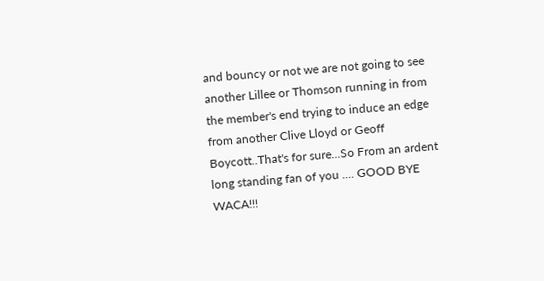and bouncy or not we are not going to see another Lillee or Thomson running in from the member's end trying to induce an edge from another Clive Lloyd or Geoff Boycott..That's for sure...So From an ardent long standing fan of you .... GOOD BYE WACA!!!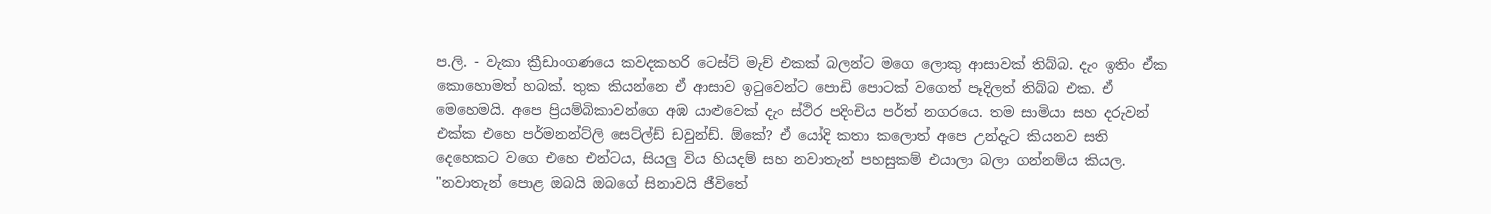ප.ලි. - වැකා ක්‍රීඩාංගණයෙ කවදකහරි ටෙස්ට් මැච් එකක් බලන්ට මගෙ ලොකු ආසාවක් තිබ්බ. දැං ඉතිං ඒක කොහොමත් හබක්. තුක කියන්නෙ ඒ ආසාව ඉටුවෙන්ට පොඩි පොටක් වගෙත් පෑදිලත් තිබ්බ එක. ඒ මෙහෙමයි. අපෙ ප්‍රියම්බිකාවන්ගෙ අඹ යාළුවෙක් දැං ස්ථිර පදිංචිය පර්ත් නගරයෙ. තම සාමියා සහ දරුවන් එක්ක එහෙ පර්මනන්ට්ලි සෙට්ල්ඩ් ඩවුන්ඩ්. ඕකේ? ඒ යෝදි කතා කලොත් අපෙ උන්දැට කියනව සති දෙහෙකට වගෙ එහෙ එන්ටය, සියලු විය හියදම් සහ නවාතැන් පහසුකම් එයාලා බලා ගන්නම්ය කියල. "නවාතැන් පොළ ඔබයි ඔබගේ සිනාවයි ජීවිතේ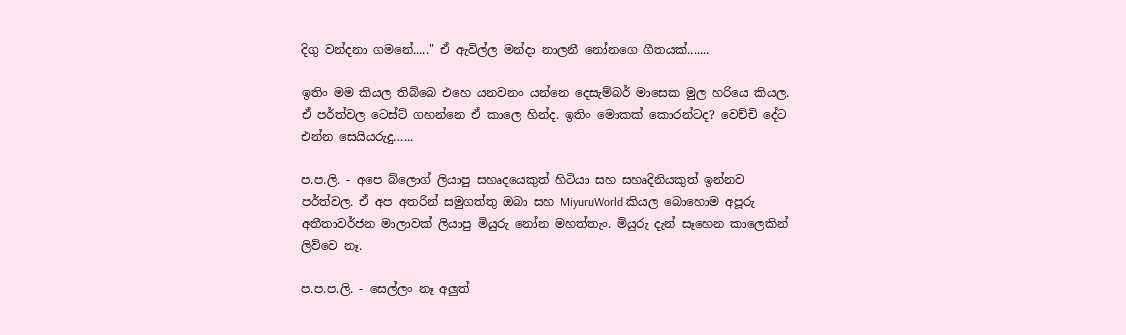දිගු වන්දනා ගමනේ....." ඒ ඇවිල්ල මන්දා නාලනී නෝනගෙ ගීතයක්.......

ඉතිං මම කියල තිබ්බෙ එහෙ යනවනං යන්නෙ දෙසැම්බර් මාසෙක මුල හරියෙ කියල. ඒ පර්ත්වල ටෙස්ට් ගහන්නෙ ඒ කාලෙ හින්ද. ඉතිං මොකක් කොරන්ටද? වෙච්චි දේට එන්න සෙයියරුදු…...

ප.ප.ලි. - අපෙ බ්ලොග් ලියාපු සහෘදයෙකුත් හිටියා සහ සහෘදිනියකුත් ඉන්නව පර්ත්වල. ඒ අප අතරින් සමුගත්තු ඔබා සහ MiyuruWorld කියල බොහොම අපූරු අතීතාවර්ජන මාලාවක් ලියාපු මියුරු නෝන මහත්තැං. මියුරු දැන් සෑහෙන කාලෙකින් ලිව්වෙ නෑ.

ප.ප.ප.ලි. - සෙල්ලං නෑ අලුත්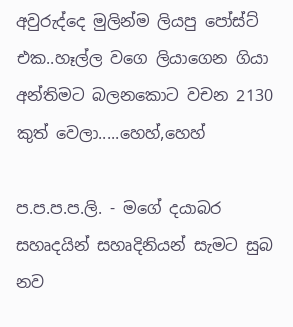අවුරුද්දෙ මුලින්ම ලියපු පෝස්ට් එක..හෑල්ල වගෙ ලියාගෙන ගියා අන්තිමට බලනකොට වචන 2130 කුත් වෙලා.....හෙහ්,හෙහ්

ප.ප.ප.ප.ලි. - මගේ දයාබර සහෘදයින් සහෘදිනියන් සැමට සුබ නව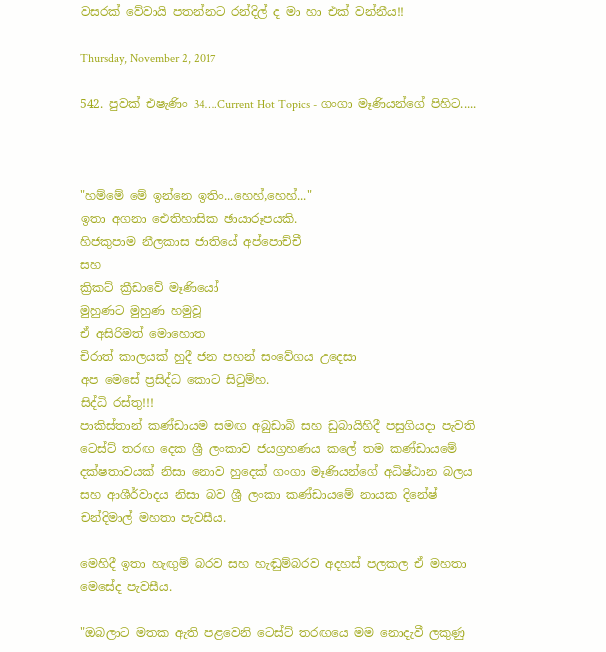වසරක් වේවායි පතන්නට රන්දිල් ද මා හා එක් වන්නීය!!

Thursday, November 2, 2017

542. පුවක් එෂැණිං 34….Current Hot Topics - ගංගා මෑණියන්ගේ පිහිට.....



"හම්මේ මේ ඉන්නෙ ඉතිං...හෙහ්,හෙහ්..."
ඉතා අගනා ඓතිහාසික ඡායාරූපයකි.
හිජකුපාම නීලකාස ජාතියේ අප්පොච්චී
සහ
ක්‍රිකට් ක්‍රීඩාවේ මෑණියෝ
මුහුණට මුහුණ හමුවූ
ඒ අසිරිමත් මොහොත
චිරාත් කාලයක් හුදී ජන පහන් සංවේගය උදෙසා
අප මෙසේ ප්‍රසිද්ධ කොට සිටුම්හ.
සිද්ධි රස්තු!!!
පාකිස්තාන් කණ්ඩායම සමඟ අබුඩාබි සහ ඩුබායිහිදී පසුගියදා පැවති ටෙස්ට් තරඟ දෙක ශ්‍රී ලංකාව ජයග්‍රහණය කලේ තම කණ්ඩායමේ දක්ෂතාවයක් නිසා නොව හුදෙක් ගංගා මෑණියන්ගේ අධිෂ්ඨාන බලය සහ ආශීර්වාදය නිසා බව ශ්‍රී ලංකා කණ්ඩායමේ නායක දිනේෂ් චන්දිමාල් මහතා පැවසීය.

මෙහිදී ඉතා හැඟුම් බරව සහ හැඬුම්බරව අදහස් පලකල ඒ මහතා මෙසේද පැවසීය.

"ඔබලාට මතක ඇති පළවෙනි ටෙස්ට් තරඟයෙ මම නොදැවී ලකුණු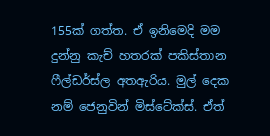155ක් ගත්ත. ඒ ඉනිමෙදි මම දුන්නු කැච් හතරක් පකිස්තාන ෆීල්ඩර්ස්ල අතඇරිය. මුල් දෙක නම් ජෙනුවින් මිස්ටේක්ස්. ඒත්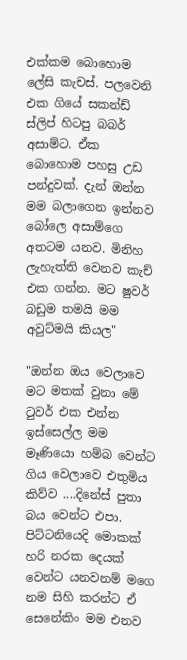එක්කම බොහොම ලේසි කැචස්. පලවෙනි එක ගියේ සකන්ඩ් ස්ලිප් හිටපු බබර් අසාම්ට. ඒක බොහොම පහසු උඩ පන්දුවක්. දැන් ඔන්න මම බලාගෙන ඉන්නව බෝලෙ අසාම්ගෙ අතටම යනව. මිනිහ ලැහැත්ති වෙනව කැච් එක ගන්න. මට ෂුවර් බඩුම තමයි මම අවුට්මයි කියල"

"ඔන්න ඔය වෙලාවෙ මට මතක් වුනා මේ ටුවර් එක එන්න ඉස්සෙල්ල මම මෑණියො හම්බ වෙන්ට ගිය වෙලාවෙ එතුමිය කිව්ව ....දිනේස් පුතා බය වෙන්ට එපා. පිට්ටනියෙදි මොකක් හරි නරක දෙයක් වෙන්ට යනවනම් මගෙ නම සිහි කරන්ට ඒ සෙනේකිං මම එනව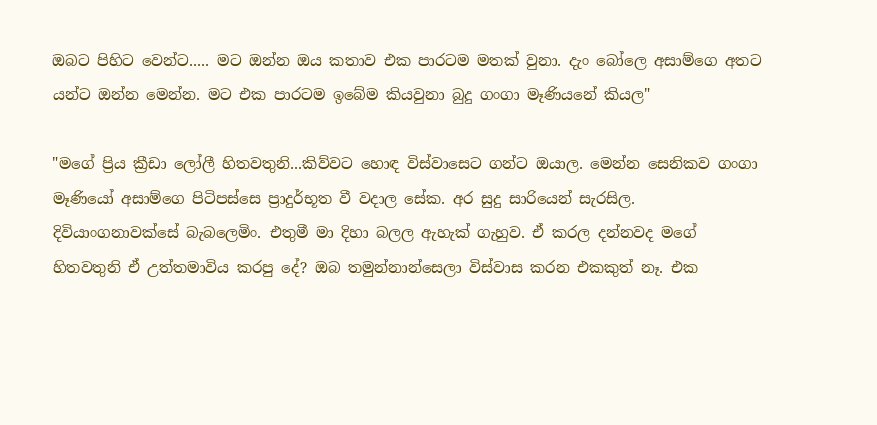ඔබට පිහිට වෙන්ට..... මට ඔන්න ඔය කතාව එක පාරටම මතක් වුනා. දැං බෝලෙ අසාම්ගෙ අතට යන්ට ඔන්න මෙන්න. මට එක පාරටම ඉබේම කියවුනා බුදු ගංගා මෑණියනේ කියල"

"මගේ ප්‍රිය ක්‍රීඩා ලෝලී හිතවතුනි...කිව්වට හොඳ විස්වාසෙට ගන්ට ඔයාල. මෙන්න සෙනිකව ගංගා මෑණියෝ අසාම්ගෙ පිටිපස්සෙ ප්‍රාදුර්භූත වී වදාල සේක. අර සුදු සාරියෙන් සැරසිල. දිවියාංගනාවක්සේ බැබලෙමිං. එතුමී මා දිහා බලල ඇහැක් ගැහුව. ඒ කරල දන්නවද මගේ හිතවතුනි ඒ උත්තමාවිය කරපු දේ? ඔබ තමුන්නාන්සෙලා විස්වාස කරන එකකුත් නෑ. එක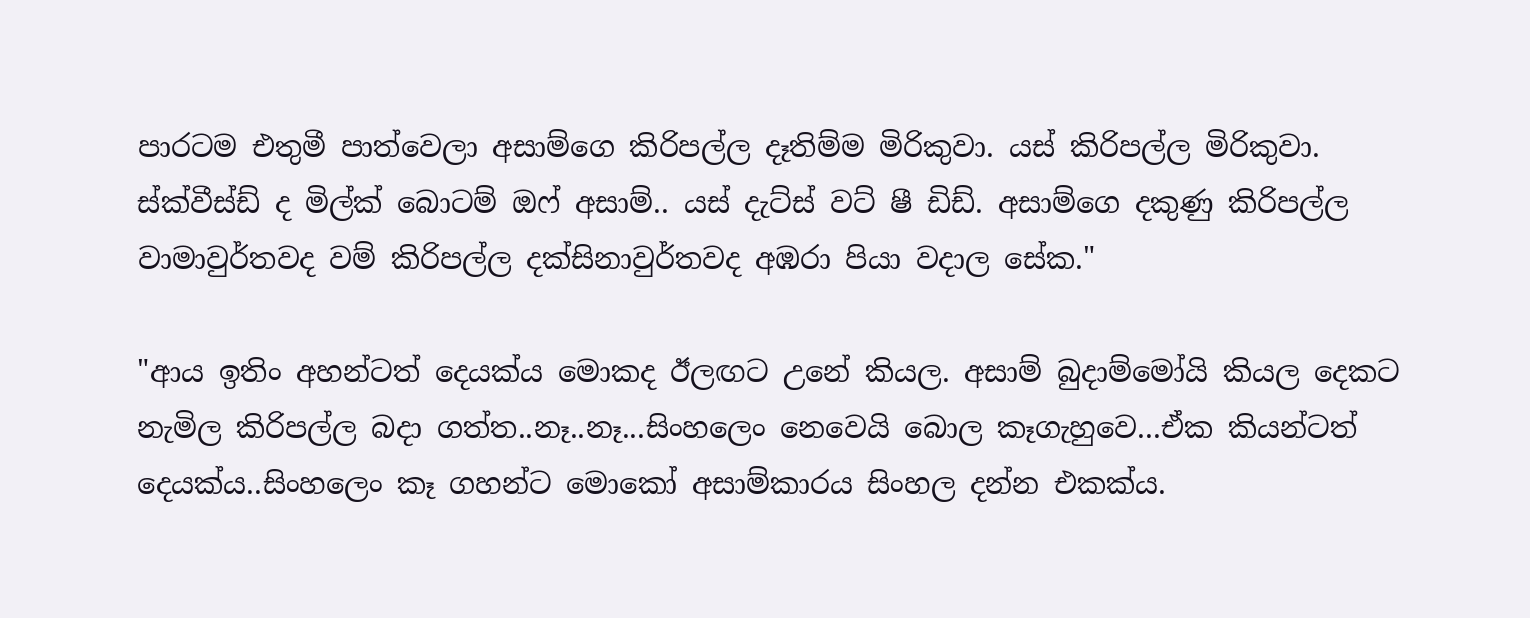පාරටම එතුමී පාත්වෙලා අසාම්ගෙ කිරිපල්ල දෑතිම්ම මිරිකුවා. යස් කිරිපල්ල මිරිකුවා. ස්ක්වීස්ඩ් ද මිල්ක් බොටම් ඔෆ් අසාම්.. යස් දැට්ස් වට් ෂී ඩිඩ්. අසාම්ගෙ දකුණු කිරිපල්ල වාමාවුර්තවද වම් කිරිපල්ල දක්සිනාවුර්තවද අඹරා පියා වදාල සේක."

"ආය ඉතිං අහන්ටත් දෙයක්ය මොකද ඊලඟට උනේ කියල. අසාම් බුදාම්මෝයි කියල දෙකට නැමිල කිරිපල්ල බදා ගත්ත..නෑ..නෑ...සිංහලෙං නෙවෙයි බොල කෑගැහුවෙ...ඒක කියන්ටත් දෙයක්ය..සිංහලෙං කෑ ගහන්ට මොකෝ අසාම්කාරය සිංහල දන්න එකක්ය.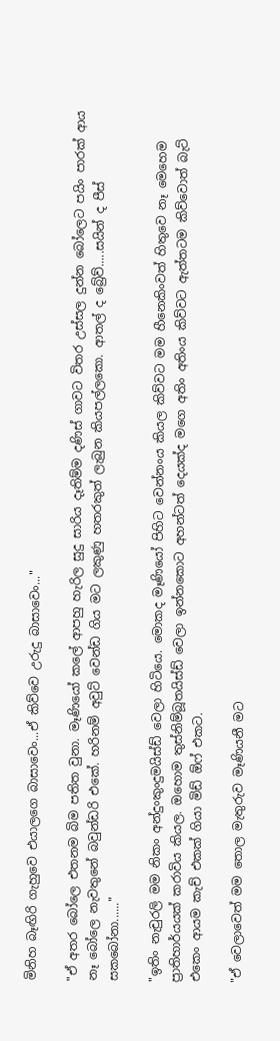මිනිහ බෑඟිරි ගැහුවෙ එයාලගෙ බාසාවෙං...ඒ කිව්වෙ උරුදු බාසාවෙං..."

"ඒ අතර බෝලෙ එතනම බිම පතිත වුනා. මෑණියෝ කලේ ආපහු හැරිල සුදු සාරිය දෑතිම්ම දණිස් ගාවට විතර උස්සල දුන්න බෝලෙට පයිං පාරක් ආය නෑ බෝලෙ නැවතුනේ බවුන්ඩරි එකේ. හරිනම් අවුට් වෙන්ඩ ගිය මට ලකුණු හතරකුත් ලැබුන කියපල්ලකො. ආතල් ද බ්‍රේව්.....සයින් ද පීස් සකබෝනා......"

"ඉතිං නැචුරලි මම නිකං අන්දුංකුංදුමයිස්ඩ් වෙලා හිටියෙ. මොකද මෑණියෝ පිහිට වෙන්නංය කියල කිව්වට මම හීනෙකිංවත් හිතුවෙ නෑ මෙහෙම ප්‍රාතිහාර්යයක් කරාවිය කියල. ඔහොම තුස්නිම්බූතයිස්ඩ් වෙලා ඉන්නකොට අහන්ටත් දෙයක්ද මගෙ අතිං අතිංය කිව්වට ඇත්තටම කිව්වොත් බැට් එකෙං ආයම කැච් එකක් ගියා මිඩ් ඕෆ් එකට.

"ඒ වෙලාවෙත් මම තොල මැතුරුව මෑණියනී මට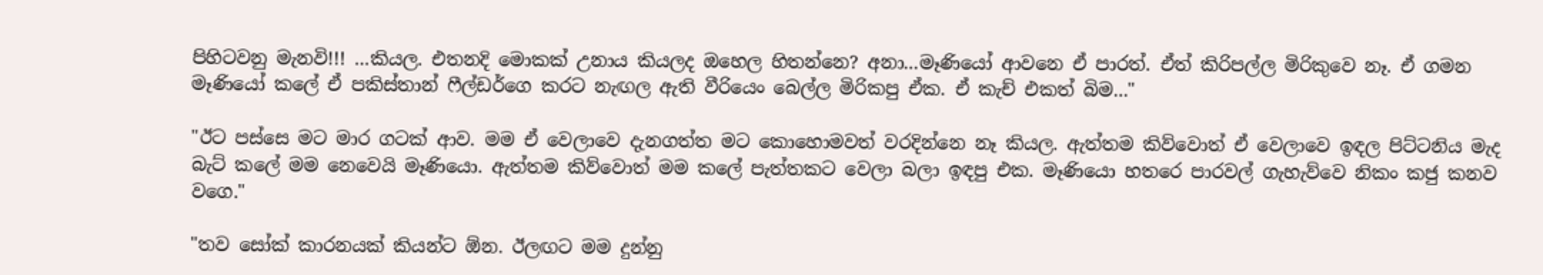පිහිටවනු මැනවි!!! ...කියල. එතනදි මොකක් උනාය කියලද ඔහෙල හිතන්නෙ? අනා...මෑණියෝ ආවනෙ ඒ පාරත්. ඒත් කිරිපල්ල මිරිකුවෙ නෑ. ඒ ගමන මෑණියෝ කලේ ඒ පකිස්තාන් ෆීල්ඩර්ගෙ කරට නැඟල ඇති වීරියෙං බෙල්ල මිරිකපු ඒක. ඒ කැච් එකත් බිම..."

"ඊට පස්සෙ මට මාර ගටක් ආව. මම ඒ වෙලාවෙ දැනගත්ත මට කොහොමවත් වරදින්නෙ නෑ කියල. ඇත්තම කිව්වොත් ඒ වෙලාවෙ ඉඳල පිට්ටනිය මැද බැට් කලේ මම නෙවෙයි මෑණියො. ඇත්තම කිව්වොත් මම කලේ පැත්තකට වෙලා බලා ඉඳපු එක. මෑණියො හතරෙ පාරවල් ගැහැව්වෙ නිකං කජු කනව වගෙ."

"තව සෝක් කාරනයක් කියන්ට ඕන. ඊලඟට මම දුන්නු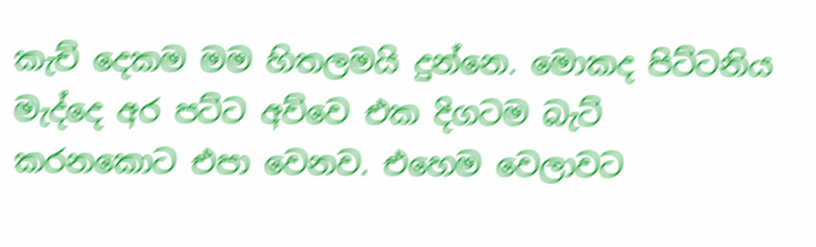කැච් දෙකම මම හිතලමයි දුන්නෙ. මොකද පිට්ටනිය මැද්දෙ අර පට්ට අව්වෙ එක දිගටම බැට් කරනකොට එපා වෙනව. එහෙම වෙලාවට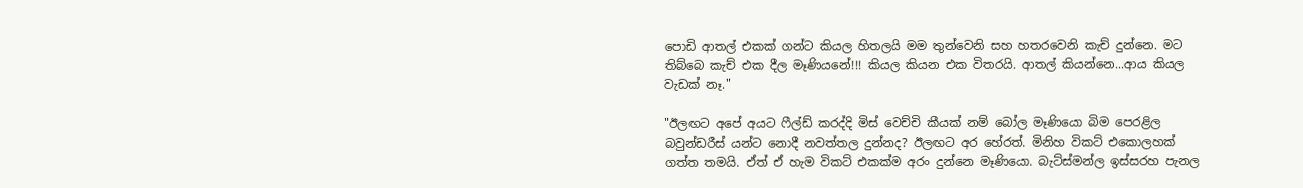පොඩි ආතල් එකක් ගන්ට කියල හිතලයි මම තුන්වෙනි සහ හතරවෙනි කැච් දුන්නෙ. මට තිබ්බෙ කැච් එක දීල මෑණියනේ!!! කියල කියන එක විතරයි. ආතල් කියන්නෙ...ආය කියල වැඩක් නෑ."

"ඊලඟට අපේ අයට ෆීල්ඩ් කරද්දි මිස් වෙච්චි කීයක් නම් බෝල මෑණියො බිම පෙරළිල බවුන්ඩරීස් යන්ට නොදී නවත්තල දුන්නද? ඊලඟට අර හේරත්. මිනිහ විකට් එකොලහක් ගත්ත තමයි. ඒත් ඒ හැම විකට් එකක්ම අරං දුන්නෙ මෑණියො. බැට්ස්මන්ල ඉස්සරහ පැනල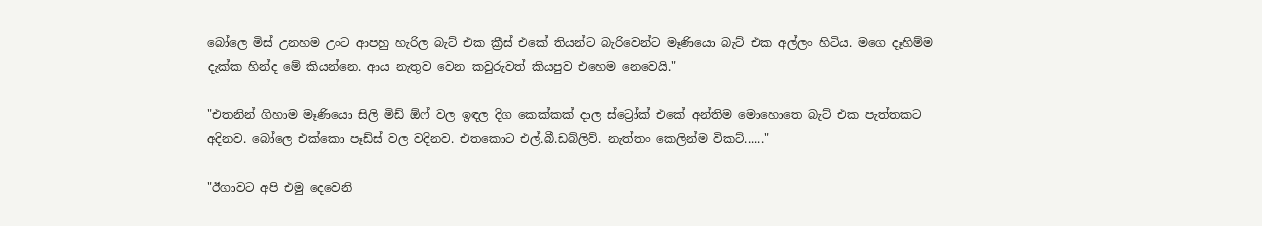බෝලෙ මිස් උනහම උංට ආපහු හැරිල බැට් එක ක්‍රීස් එකේ තියන්ට බැරිවෙන්ට මෑණියො බැට් එක අල්ලං හිටිය. මගෙ දෑහිම්ම දැක්ක හින්ද මේ කියන්නෙ. ආය නැතුව වෙන කවුරුවත් කියපුව එහෙම නෙවෙයි."

"එතනින් ගිහාම මෑණියො සිලි මිඩ් ඕෆ් වල ඉඳල දිග කෙක්කක් දාල ස්ට්‍රෝක් එකේ අන්තිම මොහොතෙ බැට් එක පැත්තකට අදිනව. බෝලෙ එක්කො පෑඩ්ස් වල වදිනව. එතකොට එල්.බී.ඩබ්ලිව්. නැත්තං කෙලින්ම විකට්......"

"ඊගාවට අපි එමු දෙවෙනි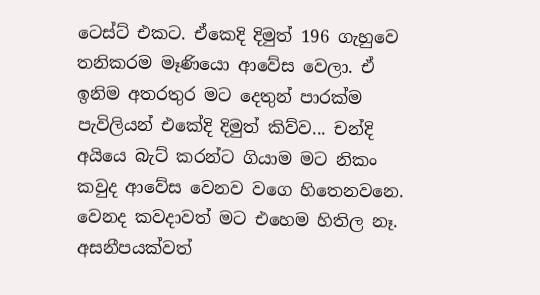ටෙස්ට් එකට. ඒකෙදි දිමුත් 196 ගැහුවෙ තනිකරම මෑණියො ආවේස වෙලා. ඒ ඉනිම අතරතුර මට දෙතුන් පාරක්ම පැවිලියන් එකේදි දිමුත් කිව්ව... චන්දි අයියෙ බැට් කරන්ට ගියාම මට නිකං කවුද ආවේස වෙනව වගෙ හිතෙනවනෙ. වෙනද කවදාවත් මට එහෙම හිතිල නෑ. අසනීපයක්වත්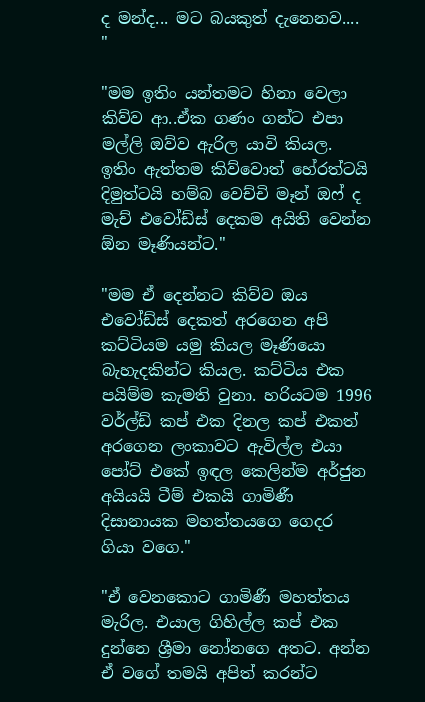ද මන්ද... මට බයකුත් දැනෙනව.... "

"මම ඉතිං යන්තමට හිනා වෙලා කිව්ව ආ..ඒක ගණං ගන්ට එපා මල්ලි ඔව්ව ඇරිල යාවි කියල. ඉතිං ඇත්තම කිව්වොත් හේරත්ටයි දිමුත්ටයි හම්බ වෙච්චි මෑන් ඔෆ් ද මැච් එවෝඩ්ස් දෙකම අයිති වෙන්න ඕන මෑණියන්ට."

"මම ඒ දෙන්නට කිව්ව ඔය එවෝඩ්ස් දෙකත් අරගෙන අපි කට්ටියම යමු කියල මෑණියො බැහැදකින්ට කියල. කට්ටිය එක පයිම්ම කැමති වුනා. හරියටම 1996 වර්ල්ඩ් කප් එක දිනල කප් එකත් අරගෙන ලංකාවට ඇවිල්ල එයා පෝට් එකේ ඉඳල කෙලින්ම අර්ජුන අයියයි ටීම් එකයි ගාමිණී දිසානායක මහත්තයගෙ ගෙදර ගියා වගෙ."

"ඒ වෙනකොට ගාමිණී මහත්තය මැරිල. එයාල ගිහිල්ල කප් එක දුන්නෙ ශ්‍රීමා නෝනගෙ අතට. අන්න ඒ වගේ තමයි අපිත් කරන්ට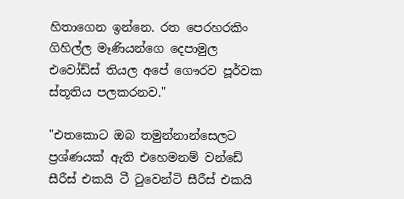හිතාගෙන ඉන්නෙ. රත පෙරහරකිං ගිහිල්ල මෑණියන්ගෙ දෙපාමුල එවෝඩ්ස් තියල අපේ ගෞරව පූර්වක ස්තූතිය පලකරනව."

"එතකොට ඔබ තමුන්නාන්සෙලට ප්‍රශ්ණයක් ඇති එහෙමනම් වන්ඩේ සීරීස් එකයි ටී ටුවෙන්ටි සීරීස් එකයි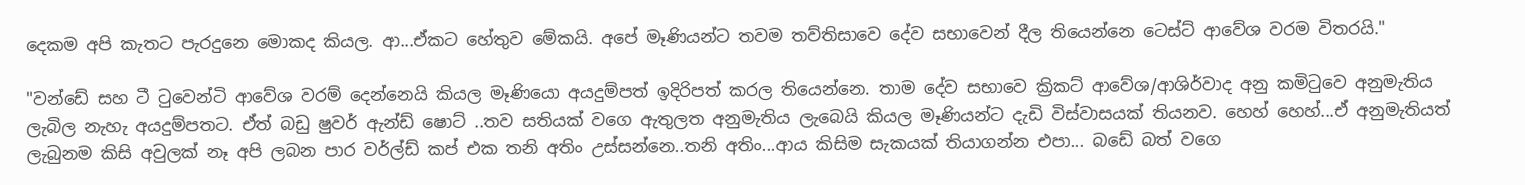දෙකම අපි කැතට පැරදුනෙ මොකද කියල. ආ...ඒකට හේතුව මේකයි. අපේ මෑණියන්ට තවම තව්තිසාවෙ දේව සභාවෙන් දීල තියෙන්නෙ ටෙස්ට් ආවේශ වරම විතරයි."

"වන්ඩේ සහ ටී ටුවෙන්ටි ආවේශ වරම් දෙන්නෙයි කියල මෑණියො අයදුම්පත් ඉදිරිපත් කරල තියෙන්නෙ. තාම දේව සභාවෙ ක්‍රිකට් ආවේශ/ආශිර්වාද අනු කමිටුවෙ අනුමැතිය ලැබිල නැහැ අයදුම්පතට. ඒත් බඩු ෂුවර් ඇන්ඩ් ෂොට් ..තව සතියක් වගෙ ඇතුලත අනුමැතිය ලැබෙයි කියල මෑණියන්ට දැඩි විස්වාසයක් තියනව. හෙහ් හෙහ්...ඒ අනුමැතියත් ලැබුනම කිසි අවුලක් නෑ අපි ලබන පාර වර්ල්ඩ් කප් එක තනි අතිං උස්සන්නෙ..තනි අතිං...ආය කිසිම සැකයක් තියාගන්න එපා... බඩේ බත් වගෙ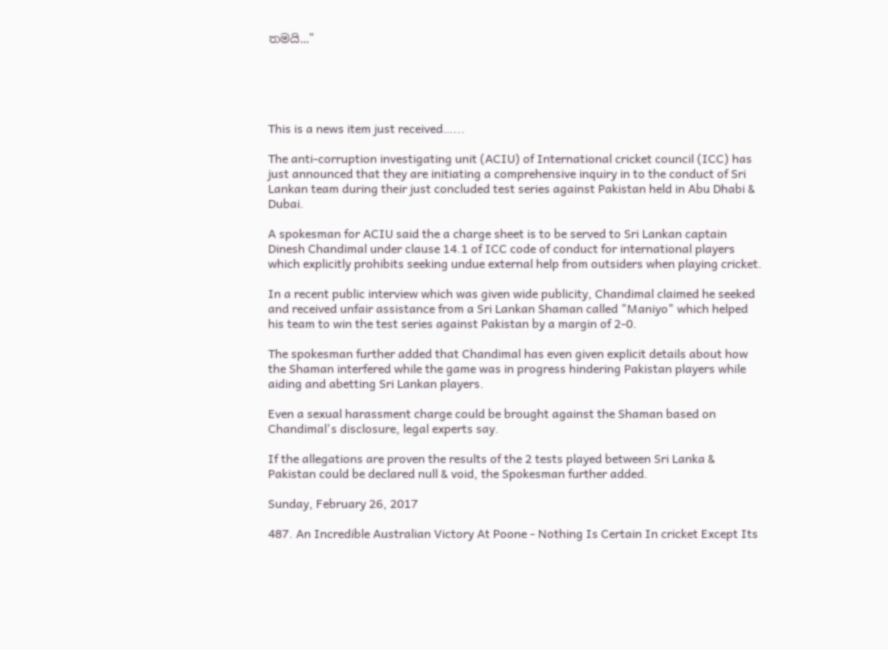තමයි..."





This is a news item just received…...

The anti-corruption investigating unit (ACIU) of International cricket council (ICC) has just announced that they are initiating a comprehensive inquiry in to the conduct of Sri Lankan team during their just concluded test series against Pakistan held in Abu Dhabi & Dubai.

A spokesman for ACIU said the a charge sheet is to be served to Sri Lankan captain Dinesh Chandimal under clause 14.1 of ICC code of conduct for international players which explicitly prohibits seeking undue external help from outsiders when playing cricket.

In a recent public interview which was given wide publicity, Chandimal claimed he seeked and received unfair assistance from a Sri Lankan Shaman called "Maniyo" which helped his team to win the test series against Pakistan by a margin of 2-0.

The spokesman further added that Chandimal has even given explicit details about how the Shaman interfered while the game was in progress hindering Pakistan players while aiding and abetting Sri Lankan players.

Even a sexual harassment charge could be brought against the Shaman based on Chandimal's disclosure, legal experts say.

If the allegations are proven the results of the 2 tests played between Sri Lanka & Pakistan could be declared null & void, the Spokesman further added.

Sunday, February 26, 2017

487. An Incredible Australian Victory At Poone - Nothing Is Certain In cricket Except Its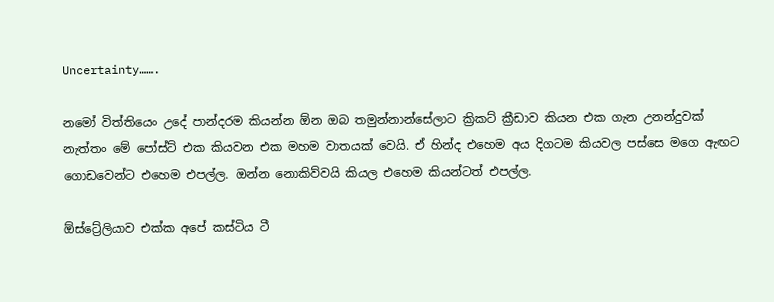Uncertainty…….

නමෝ විත්තියෙං උදේ පාන්දරම කියන්න ඕන ඔබ තමුන්නාන්සේලාට ක්‍රිකට් ක්‍රීඩාව කියන එක ගැන උනන්දුවක් නැත්තං මේ පෝස්ට් එක කියවන එක මහම වාතයක් වෙයි. ඒ හින්ද එහෙම අය දිගටම කියවල පස්සෙ මගෙ ඇඟට ගොඩවෙන්ට එහෙම එපල්ල. ඔන්න නොකිව්වයි කියල එහෙම කියන්ටත් එපල්ල.

ඕස්ට්‍රේලියාව එක්ක අපේ කස්ටිය ටී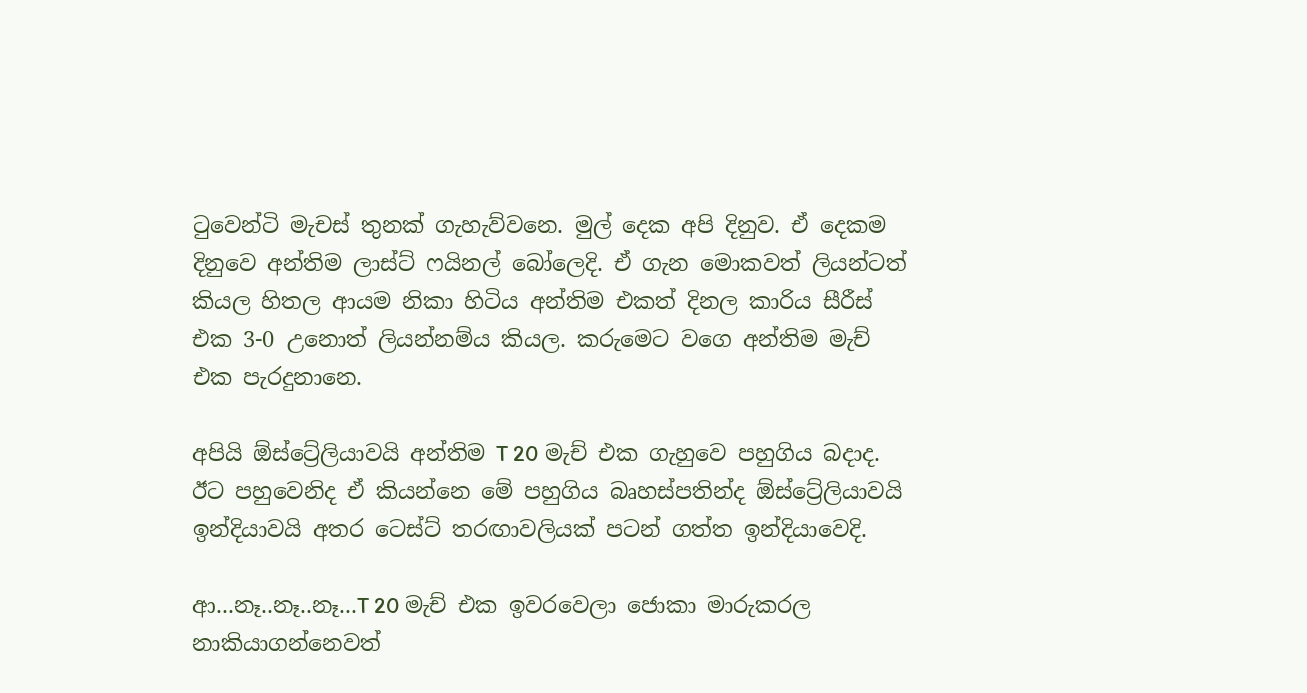ටුවෙන්ටි මැචස් තුනක් ගැහැව්වනෙ. මුල් දෙක අපි දිනුව. ඒ දෙකම දිනුවෙ අන්තිම ලාස්ට් ෆයිනල් බෝලෙදි. ඒ ගැන මොකවත් ලියන්ටත් කියල හිතල ආයම නිකා හිටිය අන්තිම එකත් දිනල කාරිය සීරීස් එක 3-0 උනොත් ලියන්නම්ය කියල. කරුමෙට වගෙ අන්තිම මැච් එක පැරදුනානෙ.

අපියි ඕස්ට්‍රේලියාවයි අන්තිම T 20 මැච් එක ගැහුවෙ පහුගිය බදාද. ඊට පහුවෙනිද ඒ කියන්නෙ මේ පහුගිය බෘහස්පතින්ද ඕස්ට්‍රේලියාවයි ඉන්දියාවයි අතර ටෙස්ට් තරඟාවලියක් පටන් ගත්ත ඉන්දියාවෙදි.

ආ...නෑ..නෑ..නෑ...T 20 මැච් එක ඉවරවෙලා ජොකා මාරුකරල නාකියාගන්නෙවත්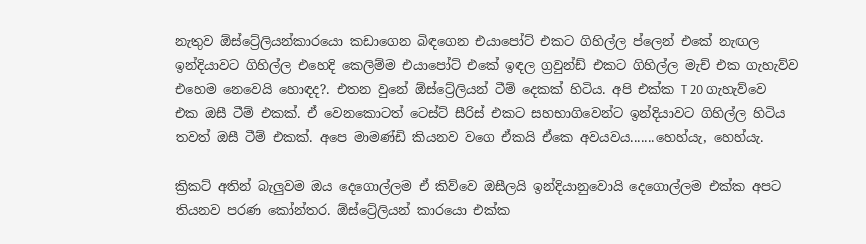නැතුව ඕස්ට්‍රේලියන්කාරයො කඩාගෙන බිඳගෙන එයාපෝට් එකට ගිහිල්ල ප්ලෙන් එකේ නැඟල ඉන්දියාවට ගිහිල්ල එහෙදි කෙලිම්ම එයාපෝට් එකේ ඉඳල ග්‍රවුන්ඩ් එකට ගිහිල්ල මැච් එක ගැහැව්ව එහෙම නෙවෙයි හොඳද?. එතන වුනේ ඕස්ට්‍රේලියන් ටීම් දෙකක් හිටිය. අපි එක්ක T 20 ගැහැව්වෙ එක ඔසී ටීම් එකක්. ඒ වෙනකොටත් ටෙස්ට් සීරිස් එකට සහභාගිවෙන්ට ඉන්දියාවට ගිහිල්ල හිටිය තවත් ඔසී ටීම් එකක්. අපෙ මාමණ්ඩි කියනව වගෙ ඒකයි ඒකෙ අවයවය.......හෙහ්යැ, හෙහ්යැ.

ක්‍රිකට් අතින් බැලුවම ඔය දෙගොල්ලම ඒ කිව්වෙ ඔසීලයි ඉන්දියානුවොයි දෙගොල්ලම එක්ක අපට තියනව පරණ කෝන්තර. ඕස්ට්‍රේලියන් කාරයො එක්ක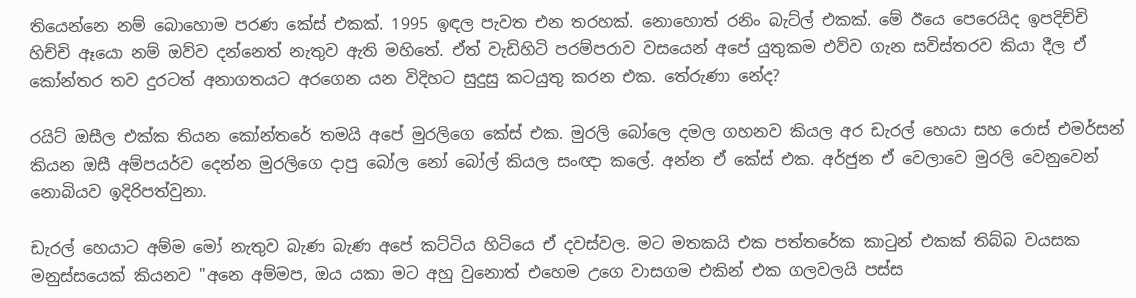තියෙන්නෙ නම් බොහොම පරණ කේස් එකක්. 1995 ඉඳල පැවත එන තරහක්. නොහොත් රනිං බැට්ල් එකක්. මේ ඊයෙ පෙරෙයිද ඉපදිච්චි හිච්චි ඈයො නම් ඔව්ව දන්නෙත් නැතුව ඇති මහිතේ. ඒත් වැඩිහිටි පරම්පරාව වසයෙන් අපේ යුතුකම එව්ව ගැන සවිස්තරව කියා දීල ඒ කෝන්තර තව දුරටත් අනාගතයට අරගෙන යන විදිහට සුදුසු කටයුතු කරන එක. තේරුණා නේද?

රයිට් ඔසීල එක්ක තියන කෝන්තරේ තමයි අපේ මුරලිගෙ කේස් එක. මුරලි බෝලෙ දමල ගහනව කියල අර ඩැරල් හෙයා සහ රොස් එමර්සන් කියන ඔසී අම්පයර්ව දෙන්න මුරලිගෙ දාපු බෝල නෝ බෝල් කියල සංඥා කලේ. අන්න ඒ කේස් එක. අර්ජුන ඒ වෙලාවෙ මුරලි වෙනුවෙන් නොබියව ඉදිරිපත්වුනා.

ඩැරල් හෙයාට අම්ම මෝ නැතුව බැණ බැණ අපේ කට්ටිය හිටියෙ ඒ දවස්වල. මට මතකයි එක පත්තරේක කාටුන් එකක් තිබ්බ වයසක මනුස්සයෙක් කියනව "අනෙ අම්මප, ඔය යකා මට අහු වුනොත් එහෙම උගෙ වාසගම එකින් එක ගලවලයි පස්ස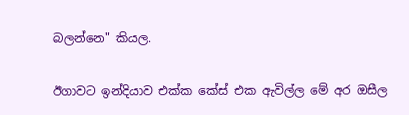බලන්නෙ" කියල.

ඊගාවට ඉන්දියාව එක්ක කේස් එක ඇවිල්ල මේ අර ඔසීල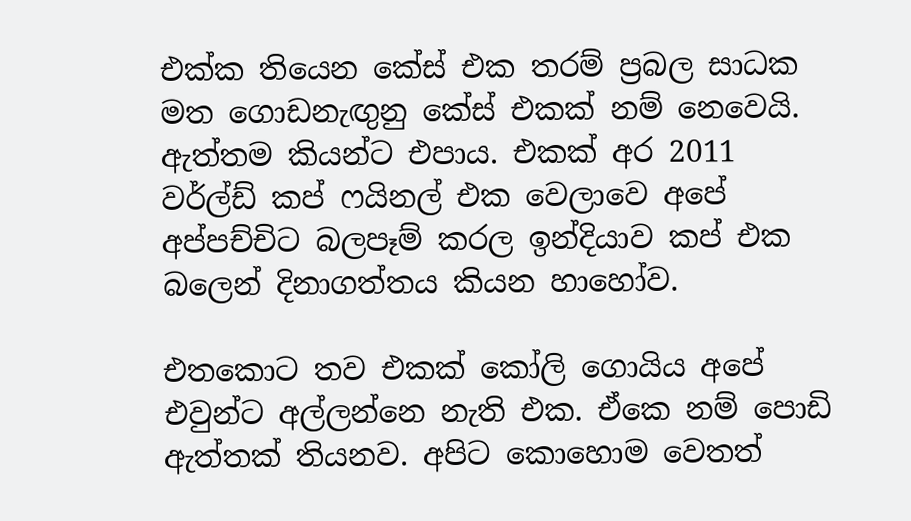එක්ක තියෙන කේස් එක තරම් ප්‍රබල සාධක මත ගොඩනැඟුනු කේස් එකක් නම් නෙවෙයි. ඇත්තම කියන්ට එපාය. එකක් අර 2011 වර්ල්ඩ් කප් ෆයිනල් එක වෙලාවෙ අපේ අප්පච්චිට බලපෑම් කරල ඉන්දියාව කප් එක බලෙන් දිනාගත්තය කියන හාහෝව.

එතකොට තව එකක් කෝලි ගොයිය අපේ එවුන්ට අල්ලන්නෙ නැති එක. ඒකෙ නම් පොඩි ඇත්තක් තියනව. අපිට කොහොම වෙතත්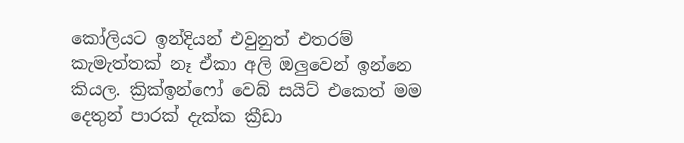කෝලියට ඉන්දියන් එවුනුත් එතරම් කැමැත්තක් නෑ ඒකා අලි ඔලුවෙන් ඉන්නෙ කියල. ක්‍රික්ඉන්ෆෝ වෙබ් සයිට් එකෙත් මම දෙතුන් පාරක් දැක්ක ක්‍රීඩා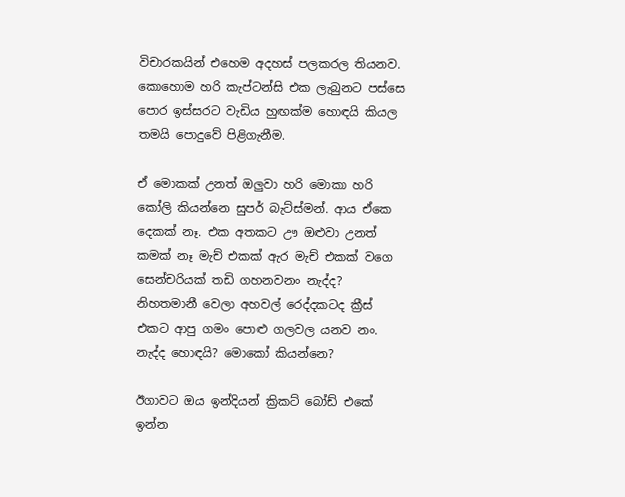විචාරකයින් එහෙම අදහස් පලකරල තියනව. කොහොම හරි කැප්ටන්සි එක ලැබුනට පස්සෙ පොර ඉස්සරට වැඩිය හුඟක්ම හොඳයි කියල තමයි පොදුවේ පිළිගැනීම.

ඒ මොකක් උනත් ඔලුවා හරි මොකා හරි කෝලි කියන්නෙ සුපර් බැට්ස්මන්. ආය ඒකෙ දෙකක් නෑ. එක අතකට ඌ ඔළුවා උනත් කමක් නෑ මැච් එකක් ඇර මැච් එකක් වගෙ සෙන්චරියක් තඩි ගහනවනං නැද්ද? නිහතමානී වෙලා අහවල් රෙද්දකටද ක්‍රීස් එකට ආපු ගමං පොළු ගලවල යනව නං. නැද්ද හොඳයි? මොකෝ කියන්නෙ?

ඊගාවට ඔය ඉන්දියන් ක්‍රිකට් බෝඩ් එකේ ඉන්න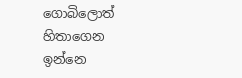ගොබිලොත් හිතාගෙන ඉන්නෙ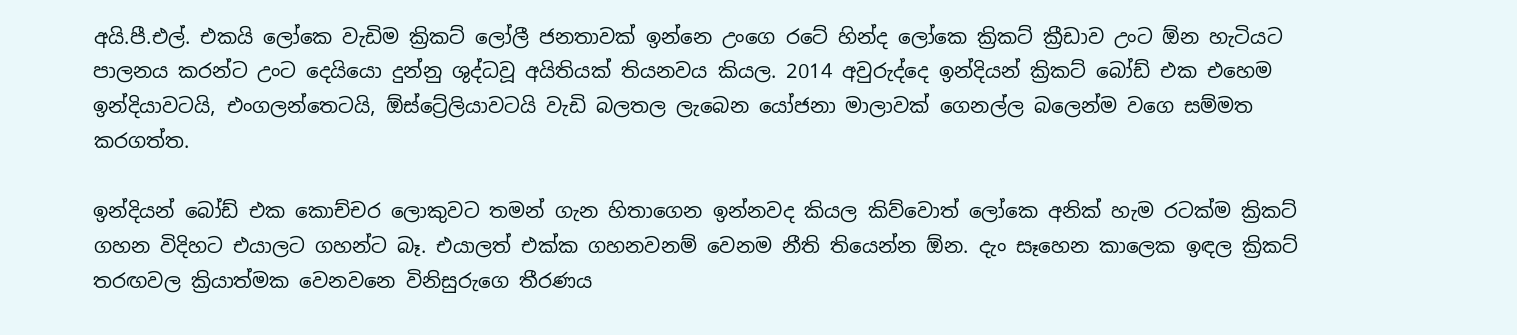අයි.පී.එල්. එකයි ලෝකෙ වැඩිම ක්‍රිකට් ලෝලී ජනතාවක් ඉන්නෙ උංගෙ රටේ හින්ද ලෝකෙ ක්‍රිකට් ක්‍රීඩාව උංට ඕන හැටියට පාලනය කරන්ට උංට දෙයියො දුන්නු ශුද්ධවූ අයිතියක් තියනවය කියල. 2014 අවුරුද්දෙ ඉන්දියන් ක්‍රිකට් බෝඩ් එක එහෙම ඉන්දියාවටයි, එංගලන්තෙටයි, ඕස්ට්‍රේලියාවටයි වැඩි බලතල ලැබෙන යෝජනා මාලාවක් ගෙනල්ල බලෙන්ම වගෙ සම්මත කරගත්ත.

ඉන්දියන් බෝඩ් එක කොච්චර ලොකුවට තමන් ගැන හිතාගෙන ඉන්නවද කියල කිව්වොත් ලෝකෙ අනික් හැම රටක්ම ක්‍රිකට් ගහන විදිහට එයාලට ගහන්ට බෑ. එයාලත් එක්ක ගහනවනම් වෙනම නීති තියෙන්න ඕන. දැං සෑහෙන කාලෙක ඉඳල ක්‍රිකට් තරඟවල ක්‍රියාත්මක වෙනවනෙ විනිසුරුගෙ තීරණය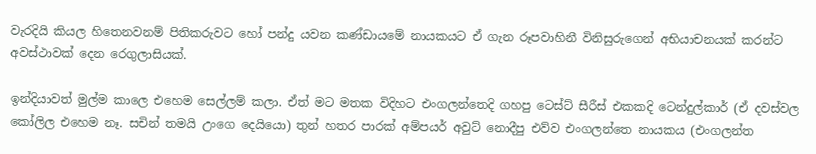වැරදියි කියල හිතෙනවනම් පිතිකරුවට හෝ පන්දු යවන කණ්ඩායමේ නායකයට ඒ ගැන රූපවාහිනී විනිසුරුගෙන් අභියාචනයක් කරන්ට අවස්ථාවක් දෙන රෙගුලාසියක්.

ඉන්දියාවත් මුල්ම කාලෙ එහෙම සෙල්ලම් කලා. ඒත් මට මතක විදිහට එංගලන්තෙදි ගහපු ටෙස්ට් සීරීස් එකකදි ටෙන්දුල්කාර් (ඒ දවස්වල කෝලිල එහෙම නෑ. සචින් තමයි උංගෙ දෙයියො) තුන් හතර පාරක් අම්පයර් අවුට් නොදීපු එව්ව එංගලන්තෙ නායකය (එංගලන්ත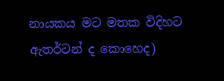නායකය මට මතක විදිහට ඇතර්ටන් ද කොහෙද)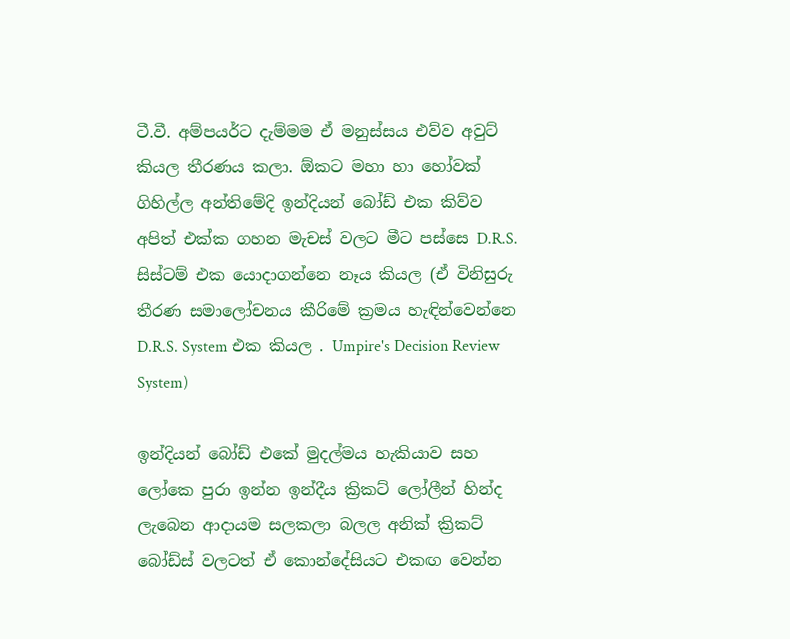ටී.වී. අම්පයර්ට දැම්මම ඒ මනුස්සය එව්ව අවුට් කියල තීරණය කලා. ඕකට මහා හා හෝවක් ගිහිල්ල අන්තිමේදි ඉන්දියන් බෝඩ් එක කිව්ව අපිත් එක්ක ගහන මැචස් වලට මීට පස්සෙ D.R.S. සිස්ටම් එක යොදාගන්නෙ නෑය කියල (ඒ විනිසුරු තීරණ සමාලෝචනය කීරිමේ ක්‍රමය හැඳින්වෙන්නෙ D.R.S. System එක කියල . Umpire's Decision Review System)

ඉන්දියන් බෝඩ් එකේ මුදල්මය හැකියාව සහ ලෝකෙ පුරා ඉන්න ඉන්දීය ක්‍රිකට් ලෝලීන් හින්ද ලැබෙන ආදායම සලකලා බලල අනික් ක්‍රිකට් බෝඩ්ස් වලටත් ඒ කොන්දේසියට එකඟ වෙන්න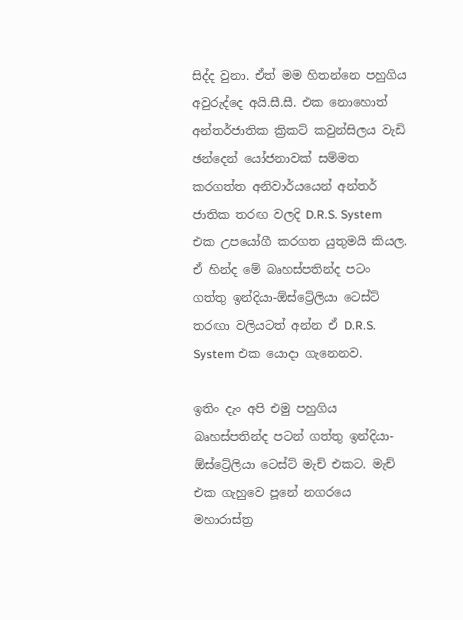සිද්ද වුනා. ඒත් මම හිතන්නෙ පහුගිය අවුරුද්දෙ අයි.සී.සී. එක නොහොත් අන්තර්ජාතික ක්‍රිකට් කවුන්සිලය වැඩි ඡන්දෙන් යෝජනාවක් සම්මත කරගත්ත අනිවාර්යයෙන් අන්තර් ජාතික තරඟ වලදි D.R.S. System එක උපයෝගී කරගත යුතුමයි කියල. ඒ හින්ද මේ බෘහස්පතින්ද පටං ගත්තු ඉන්දියා-ඕස්ට්‍රේලියා ටෙස්ට් තරඟා වලියටත් අන්න ඒ D.R.S. System එක යොදා ගැනෙනව.

ඉතිං දැං අපි එමු පහුගිය බෘහස්පතින්ද පටන් ගත්තු ඉන්දියා-ඕස්ට්‍රේලියා ටෙස්ට් මැච් එකට. මැච් එක ගැහුවෙ පූනේ නගරයෙ මහාරාස්ත්‍ර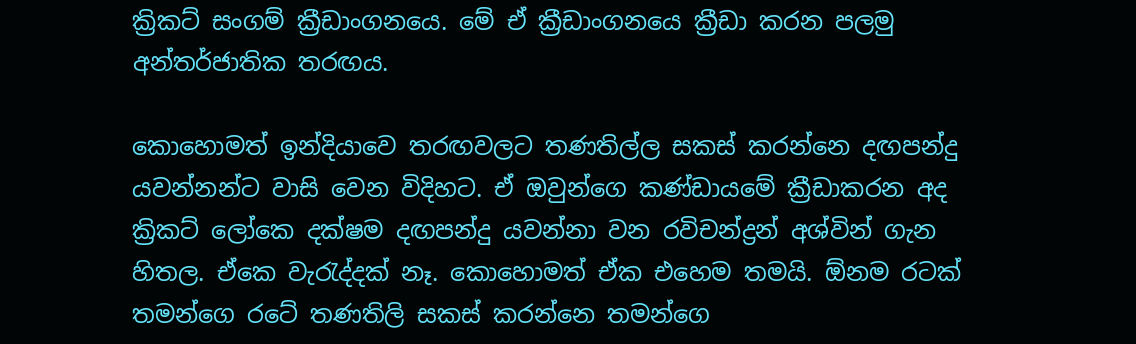ක්‍රිකට් සංගම් ක්‍රීඩාංගනයෙ. මේ ඒ ක්‍රීඩාංගනයෙ ක්‍රීඩා කරන පලමු අන්තර්ජාතික තරඟය.

කොහොමත් ඉන්දියාවෙ තරඟවලට තණතිල්ල සකස් කරන්නෙ දඟපන්දු යවන්නන්ට වාසි වෙන විදිහට. ඒ ඔවුන්ගෙ කණ්ඩායමේ ක්‍රීඩාකරන අද ක්‍රිකට් ලෝකෙ දක්ෂම දඟපන්දු යවන්නා වන රවිචන්ද්‍රන් අශ්වින් ගැන හිතල. ඒකෙ වැරැද්දක් නෑ. කොහොමත් ඒක එහෙම තමයි. ඕනම රටක් තමන්ගෙ රටේ තණතිලි සකස් කරන්නෙ තමන්ගෙ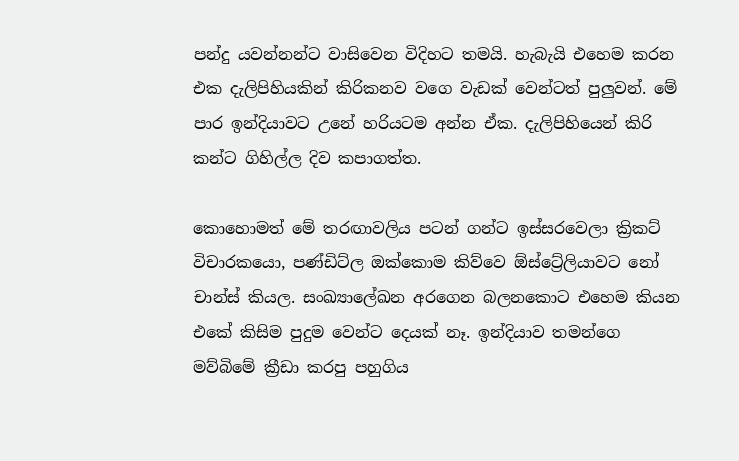පන්දු යවන්නන්ට වාසිවෙන විදිහට තමයි. හැබැයි එහෙම කරන එක දැලිපිහියකින් කිරිකනව වගෙ වැඩක් වෙන්ටත් පුලුවන්. මේ පාර ඉන්දියාවට උනේ හරියටම අන්න ඒක. දැලිපිහියෙන් කිරි කන්ට ගිහිල්ල දිව කපාගත්ත.

කොහොමත් මේ තරඟාවලිය පටන් ගන්ට ඉස්සරවෙලා ක්‍රිකට් විචාරකයො, පණ්ඩිට්ල ඔක්කොම කිව්වෙ ඕස්ට්‍රේලියාවට නෝ චාන්ස් කියල. සංඛ්‍යාලේඛන අරගෙන බලනකොට එහෙම කියන එකේ කිසිම පුදුම වෙන්ට දෙයක් නෑ. ඉන්දියාව තමන්ගෙ මව්බිමේ ක්‍රීඩා කරපු පහුගිය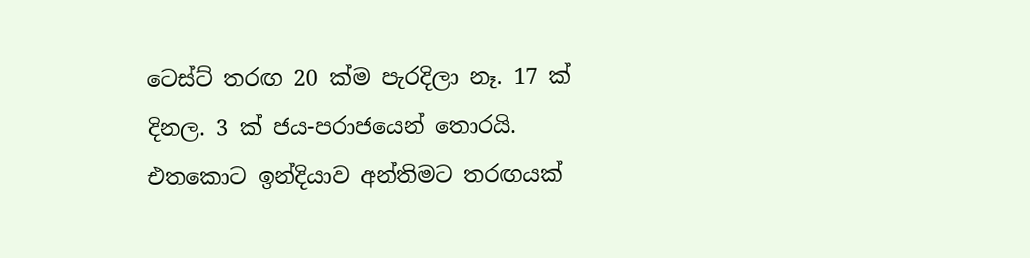ටෙස්ට් තරඟ 20 ක්ම පැරදිලා නෑ. 17 ක් දිනල. 3 ක් ජය-පරාජයෙන් තොරයි. එතකොට ඉන්දියාව අන්තිමට තරඟයක්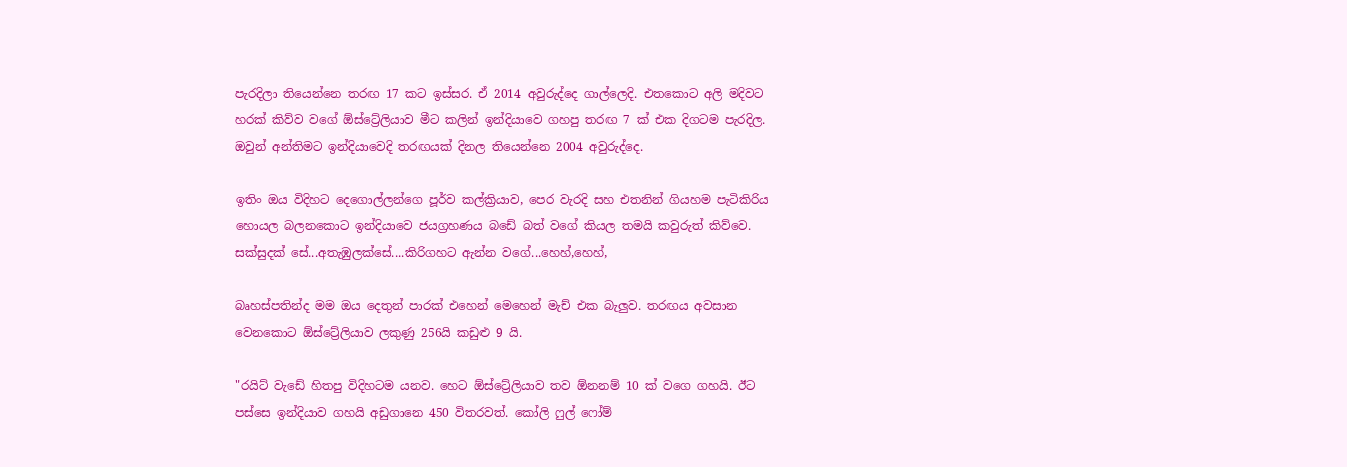පැරදිලා තියෙන්නෙ තරඟ 17 කට ඉස්සර. ඒ 2014 අවුරුද්දෙ ගාල්ලෙදි. එතකොට අලි මදිවට හරක් කිව්ව වගේ ඕස්ට්‍රේලියාව මීට කලින් ඉන්දියාවෙ ගහපු තරඟ 7 ක් එක දිගටම පැරදිල. ඔවුන් අන්තිමට ඉන්දියාවෙදි තරඟයක් දිනල තියෙන්නෙ 2004 අවුරුද්දෙ.

ඉතිං ඔය විදිහට දෙගොල්ලන්ගෙ පූර්ව කල්ක්‍රියාව, පෙර වැරදි සහ එතනින් ගියහම පැටිකිරිය හොයල බලනකොට ඉන්දියාවෙ ජයග්‍රහණය බඩේ බත් වගේ කියල තමයි කවුරුත් කිව්වෙ. සක්සුදක් සේ...අතැඹුලක්සේ....කිරිගහට ඇන්න වගේ...හෙහ්,හෙහ්,

බෘහස්පතින්ද මම ඔය දෙතුන් පාරක් එහෙන් මෙහෙන් මැච් එක බැලුව. තරඟය අවසාන වෙනකොට ඕස්ට්‍රේලියාව ලකුණු 256යි කඩුළු 9 යි.

"රයිට් වැඩේ හිතපු විදිහටම යනව. හෙට ඕස්ට්‍රේලියාව තව ඕනනම් 10 ක් වගෙ ගහයි. ඊට පස්සෙ ඉන්දියාව ගහයි අඩුගානෙ 450 විතරවත්. කෝලි ෆුල් ෆෝම්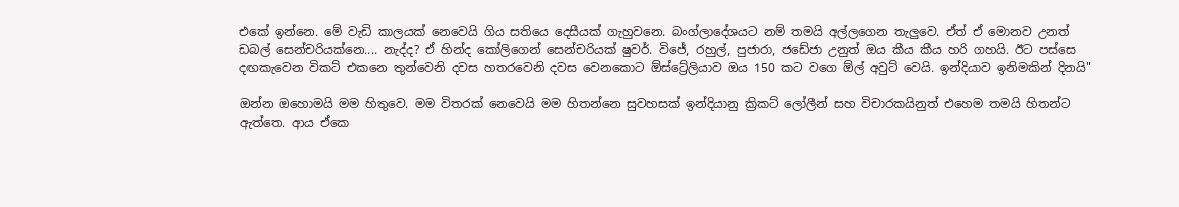එකේ ඉන්නෙ. මේ වැඩි කාලයක් නෙවෙයි ගිය සතියෙ දෙසීයක් ගැහුවනෙ. බංග්ලාදේශයට නම් තමයි අල්ලගෙන තැලුවෙ. ඒත් ඒ මොනව උනත් ඩබල් සෙන්චරියක්නෙ.... නැද්ද? ඒ හින්ද කෝලිගෙන් සෙන්චරියක් ෂුවර්. විජේ, රහුල්, පුජාරා, ජඩේජා උනුත් ඔය කීය කීය හරි ගහයි. ඊට පස්සෙ දඟකැවෙන විකට් එකනෙ තුන්වෙනි දවස හතරවෙනි දවස වෙනකොට ඕස්ට්‍රේලියාව ඔය 150 කට වගෙ ඕල් අවුට් වෙයි. ඉන්දියාව ඉනිමකින් දිනයි"

ඔන්න ඔහොමයි මම හිතුවෙ. මම විතරක් නෙවෙයි මම හිතන්නෙ සුවහසක් ඉන්දියානු ක්‍රිකට් ලෝලීන් සහ විචාරකයිනුත් එහෙම තමයි හිතන්ට ඇත්තෙ. ආය ඒකෙ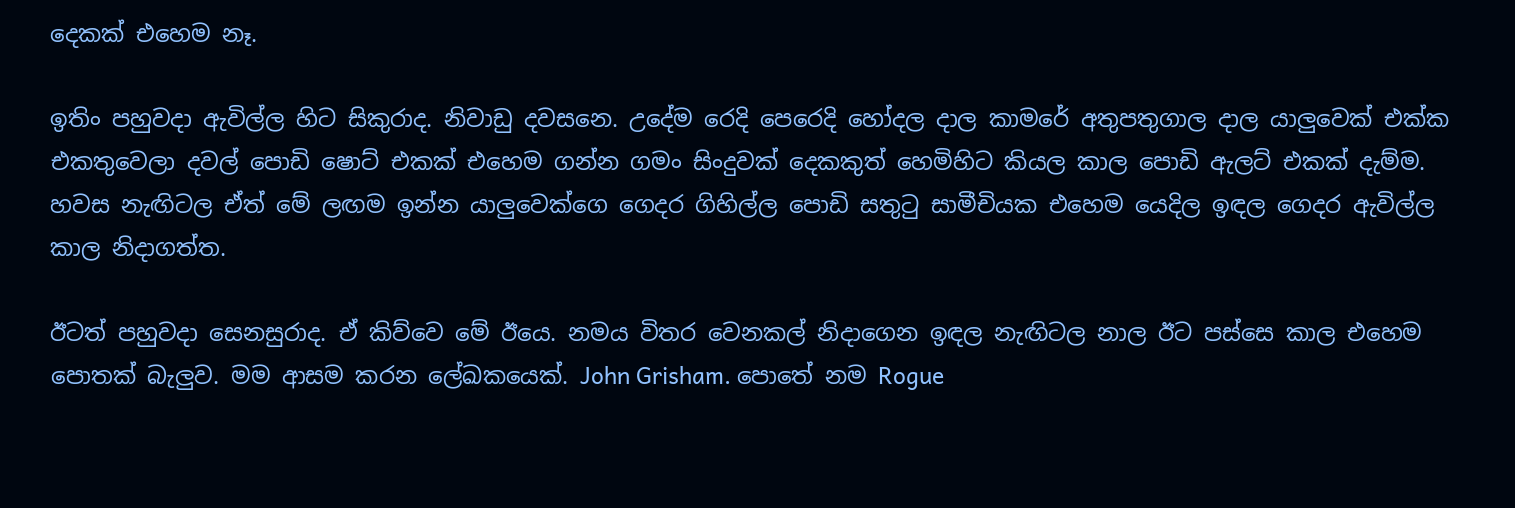දෙකක් එහෙම නෑ.

ඉතිං පහුවදා ඇවිල්ල හිට සිකුරාද. නිවාඩු දවසනෙ. උදේම රෙදි පෙරෙදි හෝදල දාල කාමරේ අතුපතුගාල දාල යාලුවෙක් එක්ක එකතුවෙලා දවල් පොඩි ෂොට් එකක් එහෙම ගන්න ගමං සිංදුවක් දෙකකුත් හෙමිහිට කියල කාල පොඩි ඇලට් එකක් දැම්ම. හවස නැඟිටල ඒත් මේ ලඟම ඉන්න යාලුවෙක්ගෙ ගෙදර ගිහිල්ල පොඩි සතුටු සාමීචියක එහෙම යෙදිල ඉඳල ගෙදර ඇවිල්ල කාල නිදාගත්ත.

ඊටත් පහුවදා සෙනසුරාද. ඒ කිව්වෙ මේ ඊයෙ. නමය විතර වෙනකල් නිදාගෙන ඉඳල නැඟිටල නාල ඊට පස්සෙ කාල එහෙම පොතක් බැලුව. මම ආසම කරන ලේඛකයෙක්. John Grisham. පොතේ නම Rogue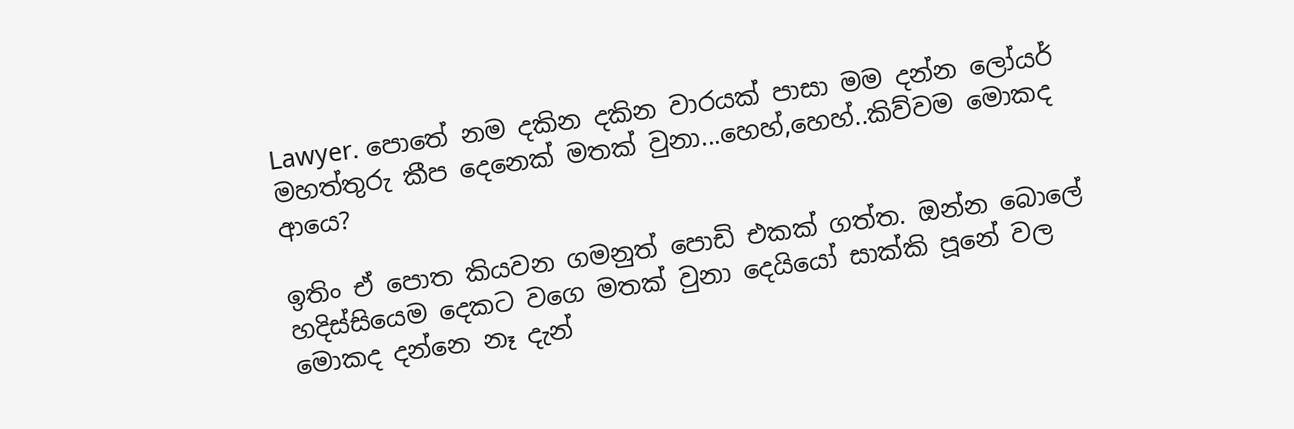Lawyer. පොතේ නම දකින දකින වාරයක් පාසා මම දන්න ලෝයර් මහත්තුරු කීප දෙනෙක් මතක් වුනා...හෙහ්,හෙහ්..කිව්වම මොකද ආයෙ?

ඉතිං ඒ පොත කියවන ගමනුත් පොඩි එකක් ගත්ත. ඔන්න බොලේ හදිස්සියෙම දෙකට වගෙ මතක් වුනා දෙයියෝ සාක්කි පූනේ වල මොකද දන්නෙ නෑ දැන්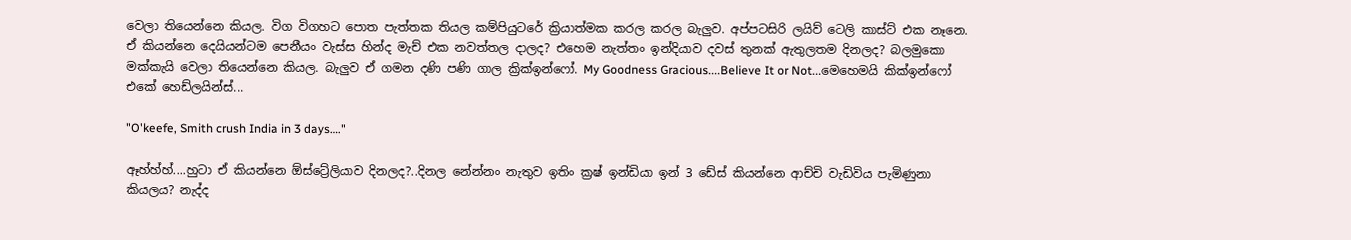වෙලා තියෙන්නෙ කියල. විග විගහට පොත පැත්තක තියල කම්පියුටරේ ක්‍රියාත්මක කරල කරල බැලුව. අප්පටසිරි ලයිව් ටෙලි කාස්ට් එක නෑනෙ. ඒ කියන්නෙ දෙයියන්ටම පෙනීයං වැස්ස හින්ද මැච් එක නවත්තල දාලද? එහෙම නැත්තං ඉන්දියාව දවස් තුනක් ඇතුලතම දිනලද? බලමුකො මක්කැයි වෙලා තියෙන්නෙ කියල. බැලුව ඒ ගමන දණි පණි ගාල ක්‍රික්ඉන්ෆෝ. My Goodness Gracious....Believe It or Not...මෙහෙමයි කික්ඉන්ෆෝ එකේ හෙඩ්ලයින්ස්...

"O'keefe, Smith crush India in 3 days…."

ඈහ්හ්හ්....හුටා ඒ කියන්නෙ ඕස්ට්‍රේලියාව දිනලද?..දිනල නේන්නං නැතුව ඉතිං ක්‍රෂ් ඉන්ඩියා ඉන් 3 ඩේස් කියන්නෙ ආච්චි වැඩිවිය පැමිණුනා කියලය? නැද්ද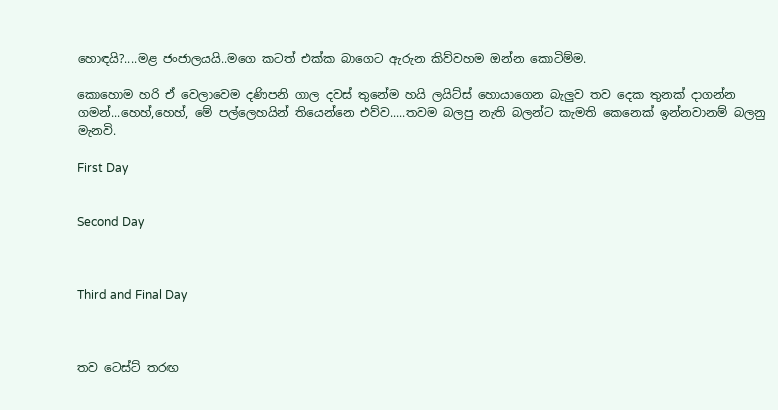හොඳයි?....මළ ජංජාලයයි..මගෙ කටත් එක්ක බාගෙට ඇරුන කිව්වහම ඔන්න කොටිම්ම.

කොහොම හරි ඒ වෙලාවෙම දණිපනි ගාල දවස් තුනේම හයි ලයිට්ස් හොයාගෙන බැලුව තව දෙක තුනක් දාගන්න ගමන්...හෙහ්,හෙහ්, මේ පල්ලෙහයින් තියෙන්නෙ එව්ව.....තවම බලපු නැති බලන්ට කැමති කෙනෙක් ඉන්නවානම් බලනු මැනවි.

First Day


Second Day



Third and Final Day



තව ටෙස්ට් තරඟ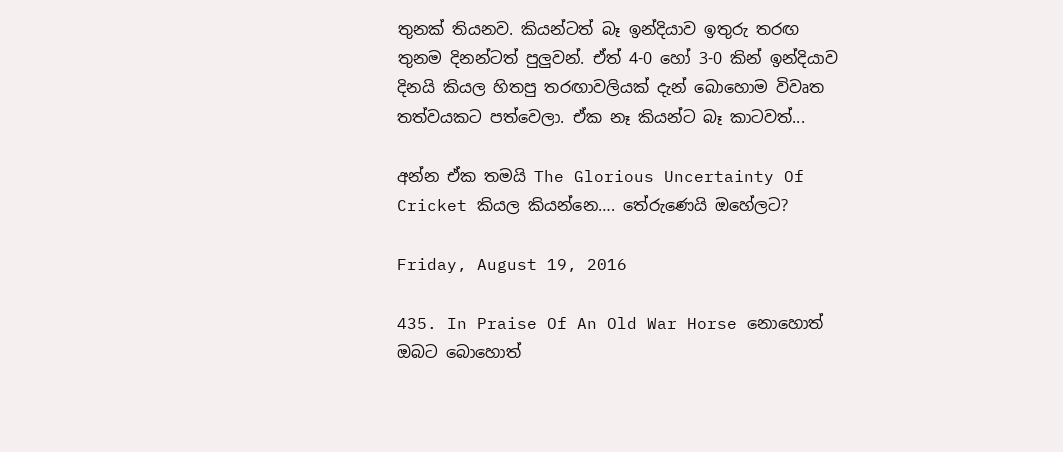තුනක් තියනව. කියන්ටත් බෑ ඉන්දියාව ඉතුරු තරඟ තුනම දිනන්ටත් පුලුවන්. ඒත් 4-0 හෝ 3-0 කින් ඉන්දියාව දිනයි කියල හිතපු තරඟාවලියක් දැන් බොහොම විවෘත තත්වයකට පත්වෙලා. ඒක නෑ කියන්ට බෑ කාටවත්...

අන්න ඒක තමයි The Glorious Uncertainty Of Cricket කියල කියන්නෙ…. තේරුණෙයි ඔහේලට?

Friday, August 19, 2016

435. In Praise Of An Old War Horse නොහොත් ඔබට බොහොත්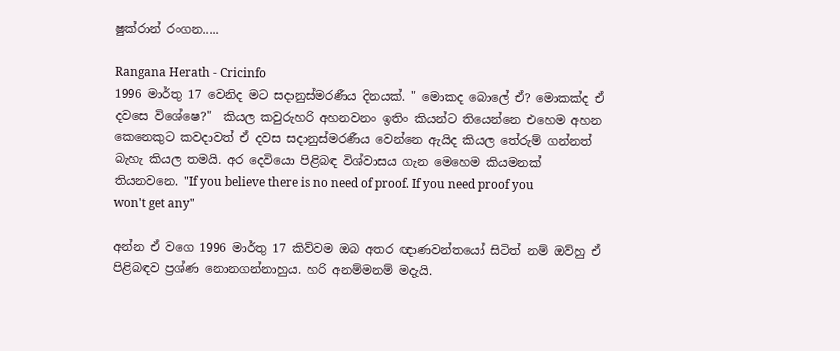ෂුක්රාන් රංගන.....

Rangana Herath - Cricinfo
1996 මාර්තු 17 වෙනිද මට සදානුස්මරණීය දිනයක්. " මොකද බොලේ ඒ? මොකක්ද ඒ දවසෙ විශේෂෙ?"  කියල කවුරුහරි අහනවනං ඉතිං කියන්ට තියෙන්නෙ එහෙම අහන කෙනෙකුට කවදාවත් ඒ දවස සදානුස්මරණීය වෙන්නෙ ඇයිද කියල තේරුම් ගන්නත් බැහැ කියල තමයි. අර දෙවියො පිළිබඳ විශ්වාසය ගැන මෙහෙම කියමනක් තියනවනෙ. "If you believe there is no need of proof. If you need proof you won't get any"

අන්න ඒ වගෙ 1996 මාර්තු 17 කිව්වම ඔබ අතර ඥාණවන්තයෝ සිටිත් නම් ඔව්හු ඒ පිළිබඳව ප්‍රශ්ණ නොනගන්නාහුය. හරි අනම්මනම් මදැයි.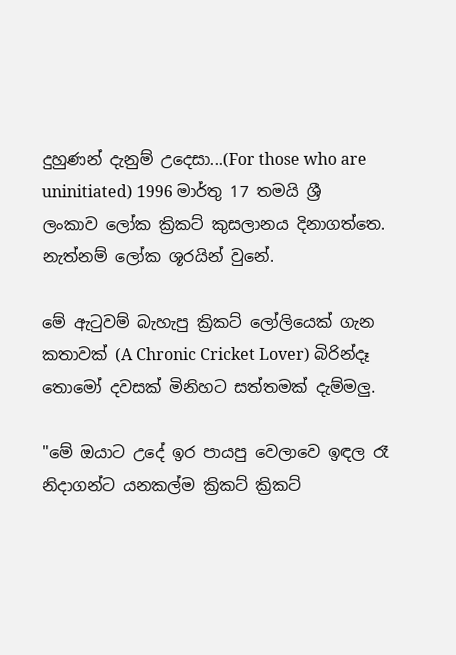දුහුණන් දැනුම් උදෙසා...(For those who are uninitiated) 1996 මාර්තු 17 තමයි ශ්‍රී ලංකාව ලෝක ක්‍රිකට් කුසලානය දිනාගත්තෙ. නැත්නම් ලෝක ශූරයින් වුනේ.

මේ ඇටුවම් බැහැපු ක්‍රිකට් ලෝලියෙක් ගැන කතාවක් (A Chronic Cricket Lover) බිරින්දෑ තොමෝ දවසක් මිනිහට සත්තමක් දැම්මලු.

"මේ ඔයාට උදේ ඉර පායපු වෙලාවෙ ඉඳල රෑ නිදාගන්ට යනකල්ම ක්‍රිකට් ක්‍රිකට්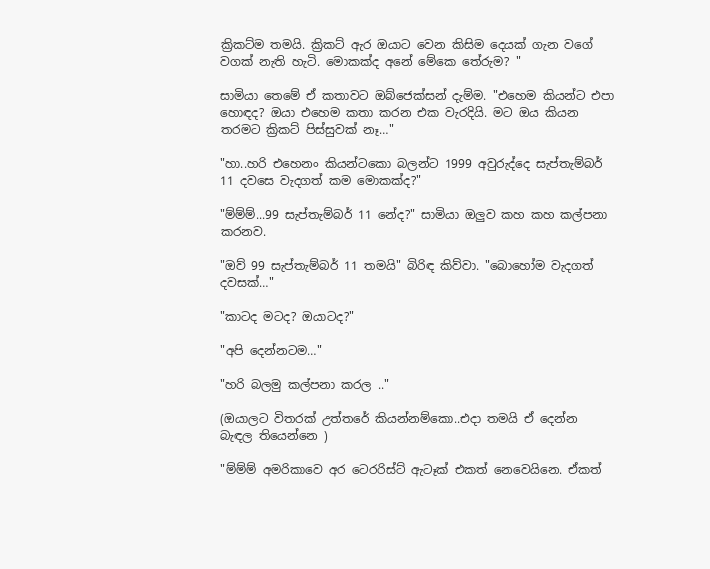ක්‍රිකට්ම තමයි. ක්‍රිකට් ඇර ඔයාට වෙන කිසිම දෙයක් ගැන වගේ වගක් නැති හැටි. මොකක්ද අනේ මේකෙ තේරුම? "

සාමියා තෙමේ ඒ කතාවට ඔබ්ජෙක්සන් දැම්ම. "එහෙම කියන්ට එපා හොඳද? ඔයා එහෙම කතා කරන එක වැරදියි. මට ඔය කියන තරමට ක්‍රිකට් පිස්සුවක් නෑ…"

"හා..හරි එහෙනං කියන්ටකො බලන්ට 1999 අවුරුද්දෙ සැප්තැම්බර් 11 දවසෙ වැදගත් කම මොකක්ද?"

"ම්ම්ම්...99 සැප්තැම්බර් 11 නේද?" සාමියා ඔලුව කහ කහ කල්පනා කරනව.

"ඔව් 99 සැප්තැම්බර් 11 තමයි" බිරිඳ කිව්වා. "බොහෝම වැදගත් දවසක්…"

"කාටද මටද? ඔයාටද?"

"අපි දෙන්නටම…"

"හරි බලමු කල්පනා කරල .."

(ඔයාලට විතරක් උත්තරේ කියන්නම්කො..එදා තමයි ඒ දෙන්න බැඳල තියෙන්නෙ )

"ම්ම්ම් අමරිකාවෙ අර ටෙරරිස්ට් ඇටෑක් එකත් නෙවෙයිනෙ. ඒකත්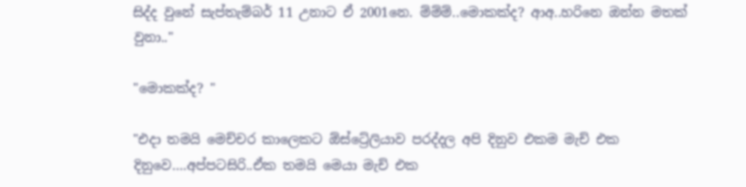සිද්ද වුනේ සැප්තැම්බර් 11 උනාට ඒ 2001නෙ. ම්ම්ම්..මොකක්ද? ආඅ..හරිනෙ ඔන්න මතක් වුනා.."

"මොකක්ද? "

"එදා තමයි මෙච්චර කාලෙකට ඕස්ට්‍රේලියාව පරද්දල අපි දිනුව එකම මැච් එක දිනුවෙ….අප්පටසිරි..ඒක තමයි මෙයා මැච් එක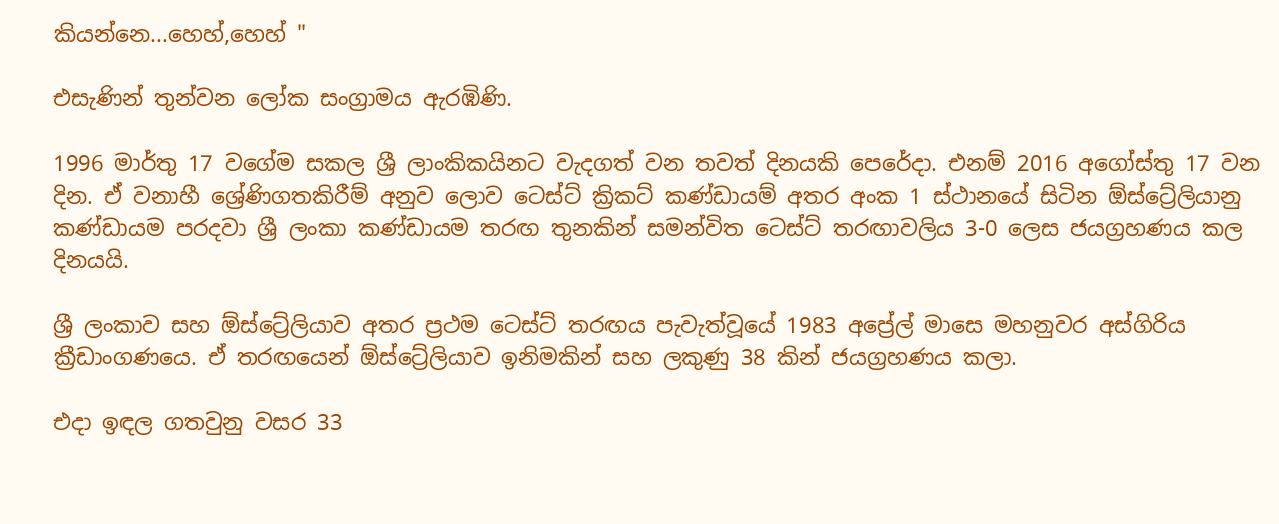කියන්නෙ...හෙහ්,හෙහ් "

එසැණින් තුන්වන ලෝක සංග්‍රාමය ඇරඹිණි.

1996 මාර්තු 17 වගේම සකල ශ්‍රී ලාංකිකයිනට වැදගත් වන තවත් දිනයකි පෙරේදා. එනම් 2016 අගෝස්තු 17 වන දින. ඒ වනාහී ශ්‍රේණිගතකිරීම් අනුව ලොව ටෙස්ට් ක්‍රිකට් කණ්ඩායම් අතර අංක 1 ස්ථානයේ සිටින ඕස්ට්‍රේලියානු කණ්ඩායම පරදවා ශ්‍රී ලංකා කණ්ඩායම තරඟ තුනකින් සමන්විත ටෙස්ට් තරඟාවලිය 3-0 ලෙස ජයග්‍රහණය කල දිනයයි.

ශ්‍රී ලංකාව සහ ඕස්ට්‍රේලියාව අතර ප්‍රථම ටෙස්ට් තරඟය පැවැත්වූයේ 1983 අප්‍රේල් මාසෙ මහනුවර අස්ගිරිය ක්‍රීඩාංගණයෙ. ඒ තරඟයෙන් ඕස්ට්‍රේලියාව ඉනිමකින් සහ ලකුණු 38 කින් ජයග්‍රහණය කලා.

එදා ඉඳල ගතවුනු වසර 33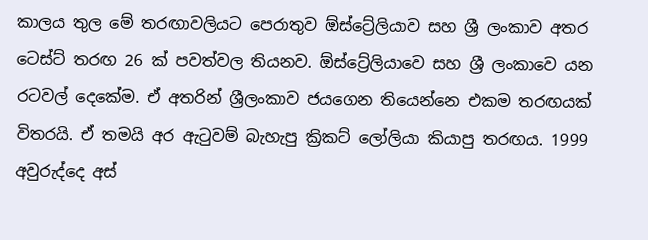කාලය තුල මේ තරඟාවලියට පෙරාතුව ඕස්ට්‍රේලියාව සහ ශ්‍රී ලංකාව අතර ටෙස්ට් තරඟ 26 ක් පවත්වල තියනව. ඕස්ට්‍රේලියාවෙ සහ ශ්‍රී ලංකාවෙ යන රටවල් දෙකේම. ඒ අතරින් ශ්‍රීලංකාව ජයගෙන තියෙන්නෙ එකම තරඟයක් විතරයි. ඒ තමයි අර ඇටුවම් බැහැපු ක්‍රිකට් ලෝලියා කියාපු තරඟය. 1999 අවුරුද්දෙ අස්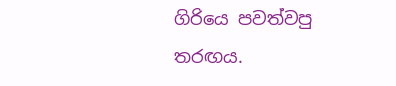ගිරියෙ පවත්වපු තරඟය.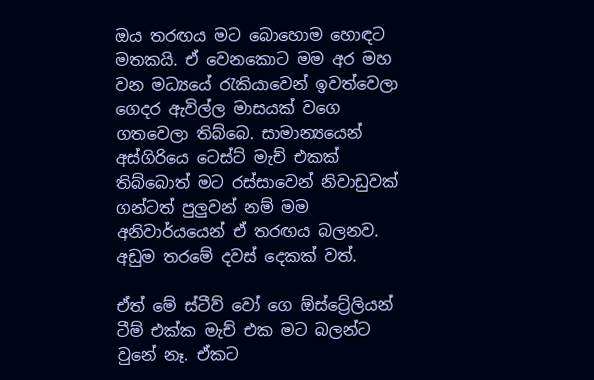ඔය තරඟය මට බොහොම හොඳට මතකයි. ඒ වෙනකොට මම අර මහ වන මධ්‍යයේ රැකියාවෙන් ඉවත්වෙලා ගෙදර ඇවිල්ල මාසයක් වගෙ ගතවෙලා තිබ්බෙ. සාමාන්‍යයෙන් අස්ගිරියෙ ටෙස්ට් මැච් එකක් තිබ්බොත් මට රස්සාවෙන් නිවාඩුවක් ගන්ටත් පුලුවන් නම් මම අනිවාර්යයෙන් ඒ තරඟය බලනව. අඩුම තරමේ දවස් දෙකක් වත්.

ඒත් මේ ස්ටීව් වෝ ගෙ ඕස්ට්‍රේලියන් ටීම් එක්ක මැච් එක මට බලන්ට වුනේ නෑ. ඒකට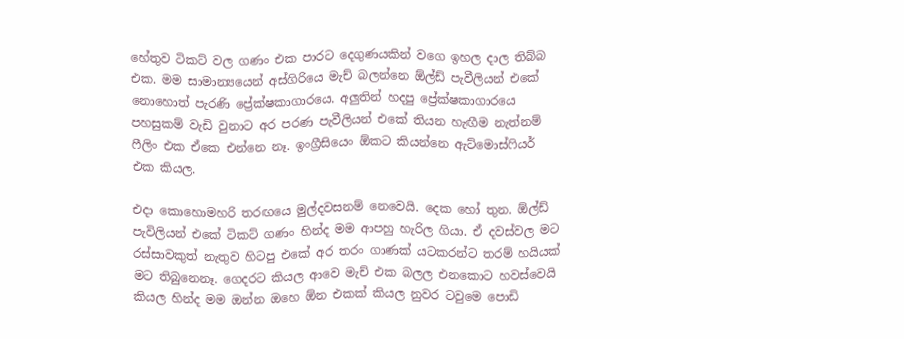හේතුව ටිකට් වල ගණං එක පාරට දෙගුණයකින් වගෙ ඉහල දාල තිබ්බ එක. මම සාමාන්‍යයෙන් අස්ගිරියෙ මැච් බලන්නෙ ඕල්ඩ් පැවීලියන් එකේ නොහොත් පැරණි ප්‍රේක්ෂකාගාරයෙ. අලුතින් හදපු ප්‍රේක්ෂකාගාරයෙ පහසුකම් වැඩි වුනාට අර පරණ පැවීලියන් එකේ තියන හැඟීම නැත්නම් ෆීලිං එක ඒකෙ එන්නෙ නෑ. ඉංග්‍රීසියෙං ඕකට කියන්නෙ ඇට්මොස්ෆියර් එක කියල.

එදා කොහොමහරි තරඟයෙ මුල්දවසනම් නෙවෙයි. දෙක හෝ තුන. ඕල්ඩ් පැවිලියන් එකේ ටිකට් ගණං හින්ද මම ආපහු හැරිල ගියා. ඒ දවස්වල මට රස්සාවකුත් නැතුව හිටපු එකේ අර තරං ගාණක් යටකරන්ට තරම් හයියක් මට තිබුනෙනෑ. ගෙදරට කියල ආවෙ මැච් එක බලල එනකොට හවස්වෙයි කියල හින්ද මම ඔන්න ඔහෙ ඕන එකක් කියල නුවර ටවුමෙ පොඩි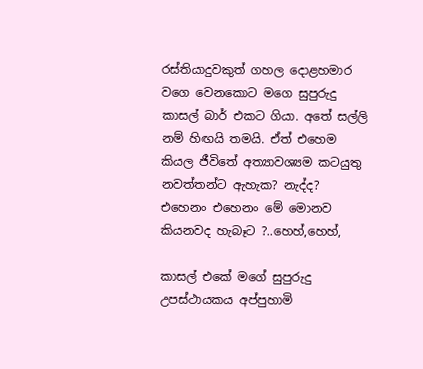රස්තියාදුවකුත් ගහල දොළහමාර වගෙ වෙනකොට මගෙ සුපුරුදු කාසල් බාර් එකට ගියා. අතේ සල්ලි නම් හිඟයි තමයි. ඒත් එහෙම කියල ජීවිතේ අත්‍යාවශ්‍යම කටයුතු නවත්තන්ට ඇහැක? නැද්ද? එහෙනං එහෙනං මේ මොනව කියනවද හැබෑට ?..හෙහ්,හෙහ්,

කාසල් එකේ මගේ සුපුරුදු උපස්ථායකය අප්පුහාමි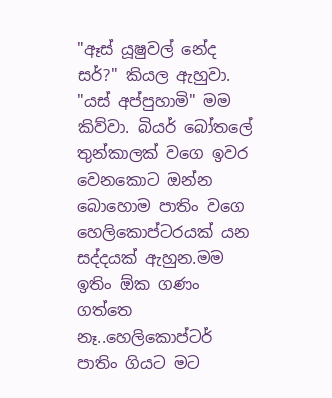"ඈස් යූෂුවල් නේද සර්?" කියල ඇහුවා. "යස් අප්පුහාමි" මම කිව්වා. බියර් බෝතලේ තුන්කාලක් වගෙ ඉවර වෙනකොට ඔන්න බොහොම පාතිං වගෙ හෙලිකොප්ටරයක් යන සද්දයක් ඇහුන.මම ඉතිං ඕක ගණං ගත්තෙ නෑ..හෙලිකොප්ටර් පාතිං ගියට මට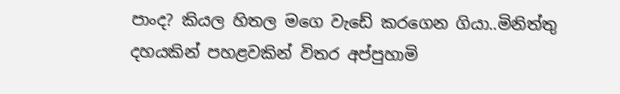පාංද? කියල හිතල මගෙ වැඩේ කරගෙන ගියා..මිනිත්තු දහයකින් පහළවකින් විතර අප්පුහාමි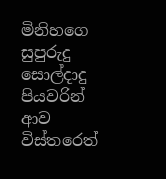මිනිහගෙ සුපුරුදු සොල්දාදු පියවරින් ආව විස්තරෙත්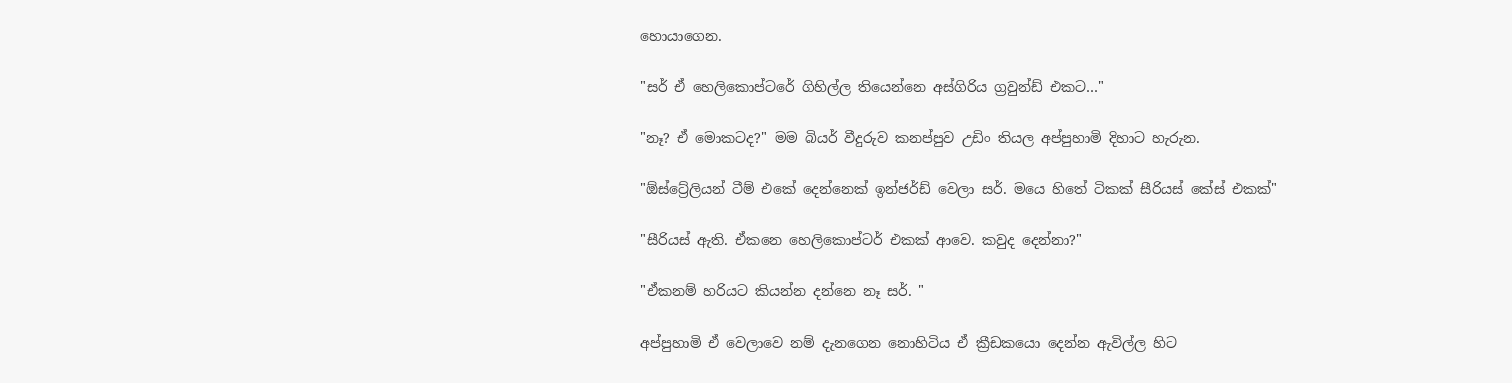හොයාගෙන.

"සර් ඒ හෙලිකොප්ටරේ ගිහිල්ල තියෙන්නෙ අස්ගිරිය ග්‍රවුන්ඩ් එකට…"

"නෑ? ඒ මොකටද?" මම බියර් වීදුරුව කනප්පුව උඩිං තියල අප්පුහාමි දිහාට හැරුන.

"ඕස්ට්‍රේලියන් ටීම් එකේ දෙන්නෙක් ඉන්ජර්ඩ් වෙලා සර්. මයෙ හිතේ ටිකක් සීරියස් කේස් එකක්"

"සීරියස් ඇති. ඒකනෙ හෙලිකොප්ටර් එකක් ආවෙ. කවුද දෙන්නා?"

"ඒකනම් හරියට කියන්න දන්නෙ නෑ සර්. "

අප්පුහාමි ඒ වෙලාවෙ නම් දැනගෙන නොහිටිය ඒ ක්‍රීඩකයො දෙන්න ඇවිල්ල හිට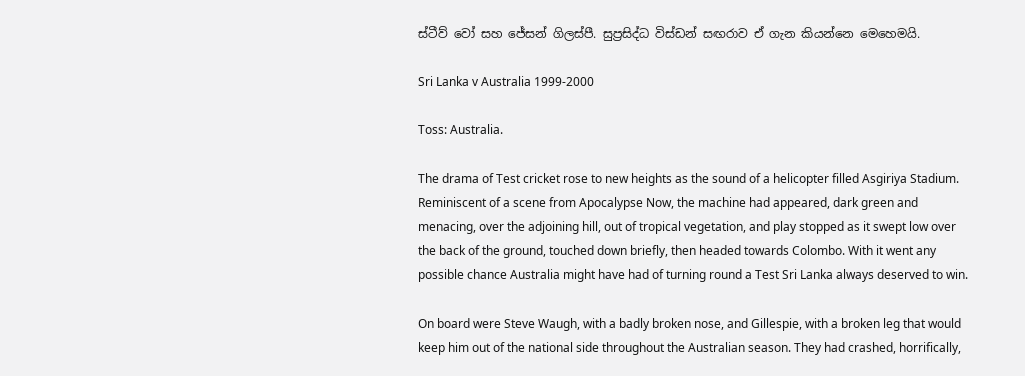ස්ටීව් වෝ සහ ජේසන් ගිලස්පී. සුප්‍රසිද්ධ විස්ඩන් සඟරාව ඒ ගැන කියන්නෙ මෙහෙමයි.

Sri Lanka v Australia 1999-2000

Toss: Australia.

The drama of Test cricket rose to new heights as the sound of a helicopter filled Asgiriya Stadium. Reminiscent of a scene from Apocalypse Now, the machine had appeared, dark green and menacing, over the adjoining hill, out of tropical vegetation, and play stopped as it swept low over the back of the ground, touched down briefly, then headed towards Colombo. With it went any possible chance Australia might have had of turning round a Test Sri Lanka always deserved to win.

On board were Steve Waugh, with a badly broken nose, and Gillespie, with a broken leg that would keep him out of the national side throughout the Australian season. They had crashed, horrifically,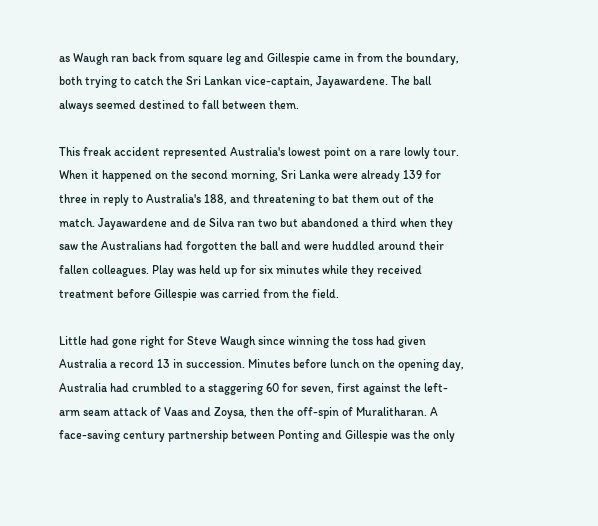as Waugh ran back from square leg and Gillespie came in from the boundary, both trying to catch the Sri Lankan vice-captain, Jayawardene. The ball always seemed destined to fall between them.

This freak accident represented Australia's lowest point on a rare lowly tour. When it happened on the second morning, Sri Lanka were already 139 for three in reply to Australia's 188, and threatening to bat them out of the match. Jayawardene and de Silva ran two but abandoned a third when they saw the Australians had forgotten the ball and were huddled around their fallen colleagues. Play was held up for six minutes while they received treatment before Gillespie was carried from the field.

Little had gone right for Steve Waugh since winning the toss had given Australia a record 13 in succession. Minutes before lunch on the opening day, Australia had crumbled to a staggering 60 for seven, first against the left-arm seam attack of Vaas and Zoysa, then the off-spin of Muralitharan. A face-saving century partnership between Ponting and Gillespie was the only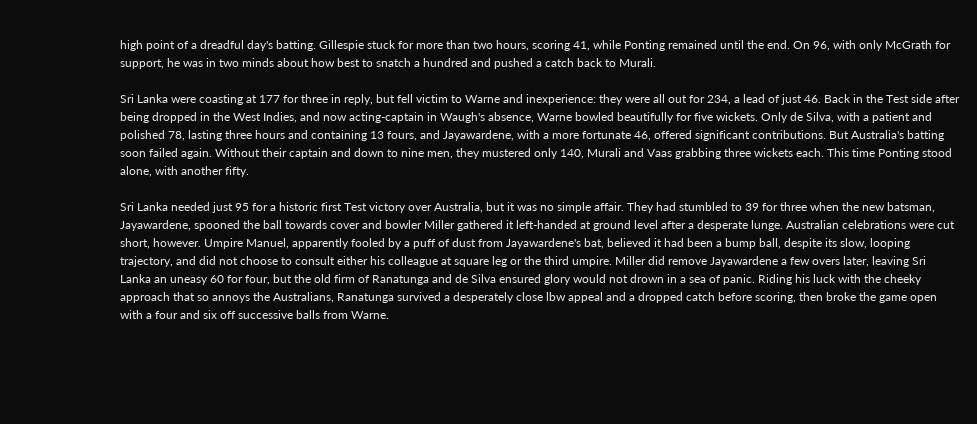high point of a dreadful day's batting. Gillespie stuck for more than two hours, scoring 41, while Ponting remained until the end. On 96, with only McGrath for support, he was in two minds about how best to snatch a hundred and pushed a catch back to Murali.

Sri Lanka were coasting at 177 for three in reply, but fell victim to Warne and inexperience: they were all out for 234, a lead of just 46. Back in the Test side after being dropped in the West Indies, and now acting-captain in Waugh's absence, Warne bowled beautifully for five wickets. Only de Silva, with a patient and polished 78, lasting three hours and containing 13 fours, and Jayawardene, with a more fortunate 46, offered significant contributions. But Australia's batting soon failed again. Without their captain and down to nine men, they mustered only 140, Murali and Vaas grabbing three wickets each. This time Ponting stood alone, with another fifty.

Sri Lanka needed just 95 for a historic first Test victory over Australia, but it was no simple affair. They had stumbled to 39 for three when the new batsman, Jayawardene, spooned the ball towards cover and bowler Miller gathered it left-handed at ground level after a desperate lunge. Australian celebrations were cut short, however. Umpire Manuel, apparently fooled by a puff of dust from Jayawardene's bat, believed it had been a bump ball, despite its slow, looping trajectory, and did not choose to consult either his colleague at square leg or the third umpire. Miller did remove Jayawardene a few overs later, leaving Sri Lanka an uneasy 60 for four, but the old firm of Ranatunga and de Silva ensured glory would not drown in a sea of panic. Riding his luck with the cheeky approach that so annoys the Australians, Ranatunga survived a desperately close lbw appeal and a dropped catch before scoring, then broke the game open with a four and six off successive balls from Warne.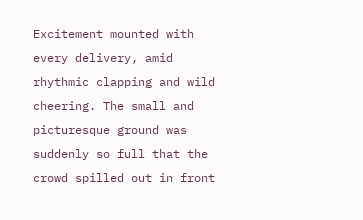Excitement mounted with every delivery, amid rhythmic clapping and wild cheering. The small and picturesque ground was suddenly so full that the crowd spilled out in front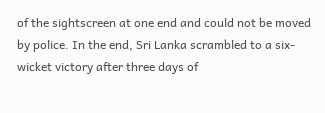of the sightscreen at one end and could not be moved by police. In the end, Sri Lanka scrambled to a six-wicket victory after three days of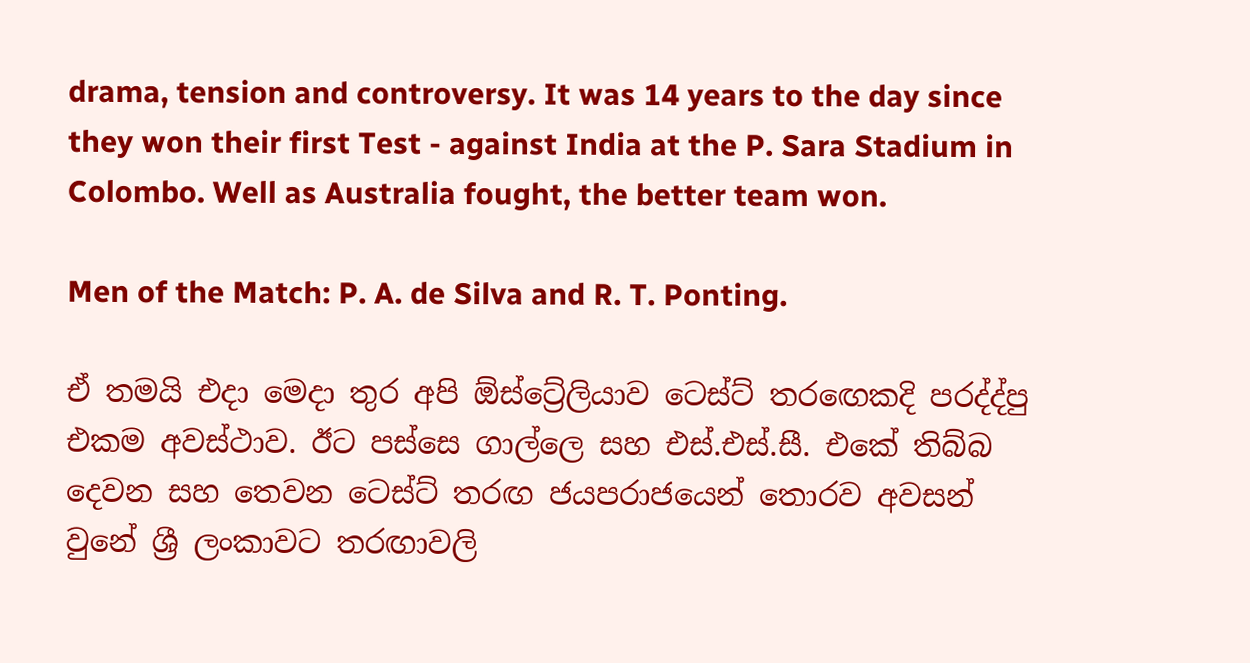drama, tension and controversy. It was 14 years to the day since they won their first Test - against India at the P. Sara Stadium in Colombo. Well as Australia fought, the better team won.

Men of the Match: P. A. de Silva and R. T. Ponting.

ඒ තමයි එදා මෙදා තුර අපි ඕස්ට්‍රේලියාව ටෙස්ට් තරඟෙකදි පරද්ද්පු එකම අවස්ථාව. ඊට පස්සෙ ගාල්ලෙ සහ එස්.එස්.සී. එකේ තිබ්බ දෙවන සහ තෙවන ටෙස්ට් තරඟ ජයපරාජයෙන් තොරව අවසන් වුනේ ශ්‍රී ලංකාවට තරඟාවලි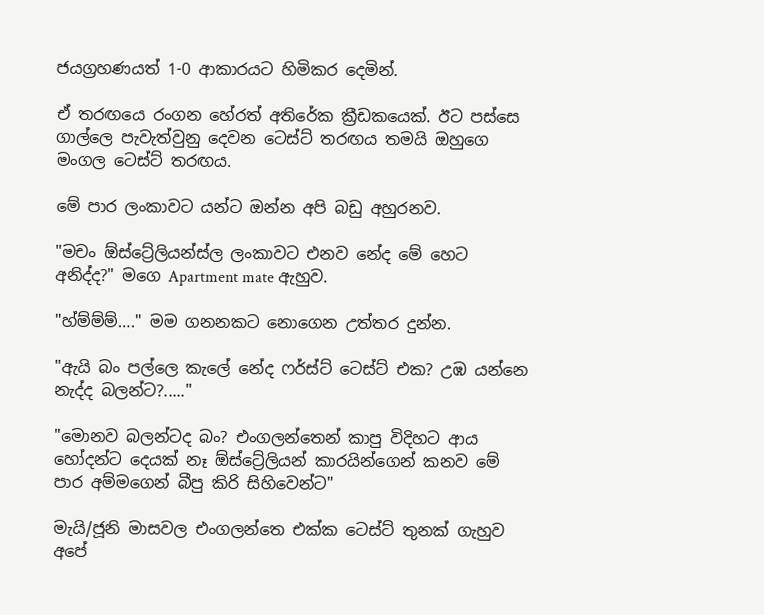ජයග්‍රහණයත් 1-0 ආකාරයට හිමිකර දෙමින්.

ඒ තරඟයෙ රංගන හේරත් අතිරේක ක්‍රීඩකයෙක්. ඊට පස්සෙ ගාල්ලෙ පැවැත්වුනු දෙවන ටෙස්ට් තරඟය තමයි ඔහුගෙ මංගල ටෙස්ට් තරඟය.

මේ පාර ලංකාවට යන්ට ඔන්න අපි බඩු අහුරනව.

"මචං ඕස්ට්‍රේලියන්ස්ල ලංකාවට එනව නේද මේ හෙට අනිද්ද?" මගෙ Apartment mate ඇහුව.

"හ්ම්ම්ම්…." මම ගනනකට නොගෙන උත්තර දුන්න.

"ඇයි බං පල්ලෙ කැලේ නේද ෆර්ස්ට් ටෙස්ට් එක? උඹ යන්නෙ නැද්ද බලන්ට?....."

"මොනව බලන්ටද බං? එංගලන්තෙන් කාපු විදිහට ආය හෝදන්ට දෙයක් නෑ ඕස්ට්‍රේලියන් කාරයින්ගෙන් කනව මේ පාර අම්මගෙන් බීපු කිරි සිහිවෙන්ට"

මැයි/ජූනි මාසවල එංගලන්තෙ එක්ක ටෙස්ට් තුනක් ගැහුව අපේ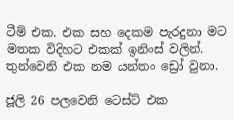ටීම් එක. එක සහ දෙකම පැරදුනා මට මතක විදිහට එකක් ඉනිංස් වලින්. තුන්වෙනි එක නම යන්තං ඩ්‍රෝ වුනා.

ජූලි 26 පලවෙනි ටෙස්ට් එක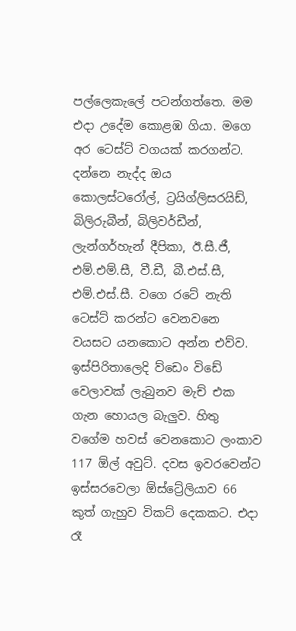පල්ලෙකැලේ පටන්ගත්තෙ. මම එදා උදේම කොළඹ ගියා. මගෙ අර ටෙස්ට් වගයක් කරගන්ට. දන්නෙ නැද්ද ඔය කොලස්ටරෝල්, ට්‍රයිග්ලිසරයිඩ්, බිලිරුබීන්, බිලිවර්ඩීන්, ලැන්ගර්හැන් දීපිකා, ඊ.සී.ජී, එම්.එම්.සී, වී.ඩී, බී.එස්.සී, එම්.එස්.සී. වගෙ රටේ නැති ටෙස්ට් කරන්ට වෙනවනෙ වයසට යනකොට අන්න එව්ව. ඉස්පිරිතාලෙදි ව්ඩෙං විඩේ වෙලාවක් ලැබුනව මැච් එක ගැන හොයල බැලුව. හිතු වගේම හවස් වෙනකොට ලංකාව 117 ඕල් අවුට්. දවස ඉවරවෙන්ට ඉස්සරවෙලා ඕස්ට්‍රේලියාව 66 කුත් ගැහුව විකට් දෙකකට. එදා රෑ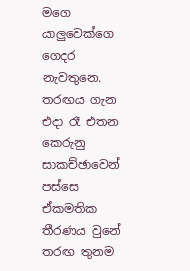මගෙ යාලුවෙක්ගෙ ගෙදර නැවතුනෙ. තරඟය ගැන එදා රෑ එතන කෙරුනු සාකච්ඡාවෙන් පස්සෙ ඒකමතික තීරණය වුනේ තරඟ තුනම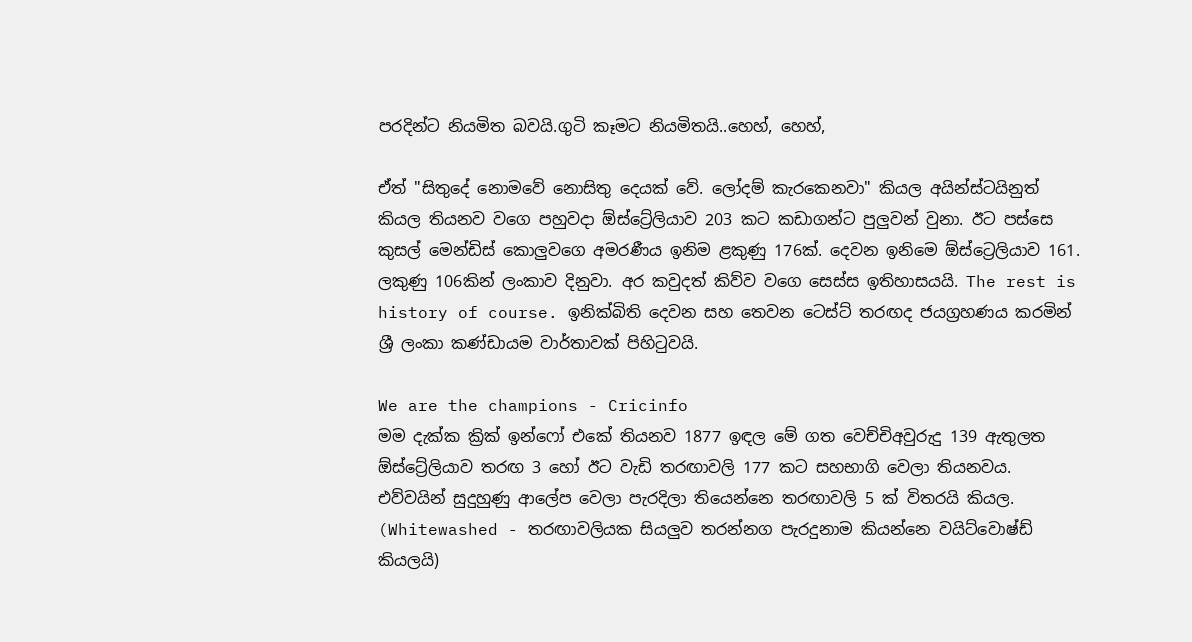පරදින්ට නියමිත බවයි.ගුටි කෑමට නියමිතයි..හෙහ්, හෙහ්,

ඒත් "සිතුදේ නොමවේ නොසිතු දෙයක් වේ. ලෝදම් කැරකෙනවා" කියල අයින්ස්ටයිනුත් කියල තියනව වගෙ පහුවදා ඕස්ට්‍රේලියාව 203 කට කඩාගන්ට පුලුවන් වුනා. ඊට පස්සෙ කුසල් මෙන්ඩිස් කොලුවගෙ අමරණීය ඉනිම ළකුණු 176ක්. දෙවන ඉනිමෙ ඕස්ට්‍රෙලියාව 161. ලකුණු 106කින් ලංකාව දිනුවා. අර කවුදත් කිව්ව වගෙ සෙස්ස ඉතිහාසයයි. The rest is history of course. ඉනික්බිති දෙවන සහ තෙවන ටෙස්ට් තරඟද ජයග්‍රහණය කරමින් ශ්‍රී ලංකා කණ්ඩායම වාර්තාවක් පිහිටුවයි.

We are the champions - Cricinfo
මම දැක්ක ක්‍රික් ඉන්ෆෝ එකේ තියනව 1877 ඉඳල මේ ගත වෙච්චිඅවුරුදු 139 ඇතුලත ඕස්ට්‍රේලියාව තරඟ 3 හෝ ඊට වැඩි තරඟාවලි 177 කට සහභාගි වෙලා තියනවය. එව්වයින් සුදුහුණු ආලේප වෙලා පැරදිලා තියෙන්නෙ තරඟාවලි 5 ක් විතරයි කියල. (Whitewashed - තරඟාවලියක සියලුව තරන්නග පැරදුනාම කියන්නෙ වයිට්වොෂ්ඩ් කියලයි)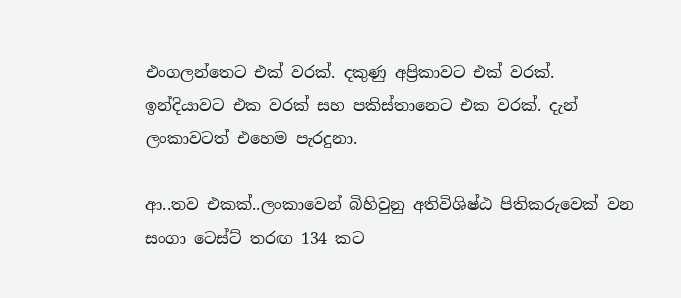එංගලන්තෙට එක් වරක්. දකුණු අප්‍රිකාවට එක් වරක්. ඉන්දියාවට එක වරක් සහ පකිස්තානෙට එක වරක්. දැන් ලංකාවටත් එහෙම පැරදුනා.

ආ..තව එකක්..ලංකාවෙන් බිහිවුනු අතිවිශිෂ්ඨ පිතිකරුවෙක් වන සංගා ටෙස්ට් තරඟ 134 කට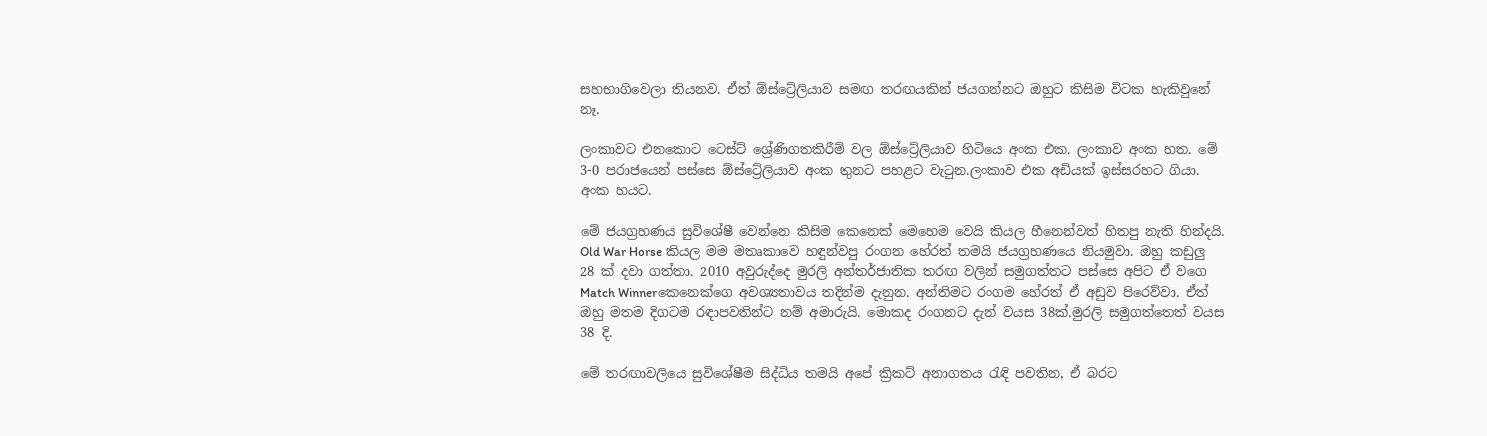සහභාගිවෙලා තියනව. ඒත් ඕස්ට්‍රේලියාව සමඟ තරඟයකින් ජයගන්නට ඔහුට කිසිම විටක හැකිවුනේ නෑ.

ලංකාවට එනකොට ටෙස්ට් ශ්‍රේණිගතකිරීම් වල ඕස්ට්‍රේලියාව හිටියෙ අංක එක. ලංකාව අංක හත. මේ 3-0 පරාජයෙන් පස්සෙ ඕස්ට්‍රේලියාව අංක තුනට පහළට වැටුන.ලංකාව එක අඩියක් ඉස්සරහට ගියා. අංක හයට.

මේ ජයග්‍රහණය සුවිශේෂී වෙන්නෙ කිසිම කෙනෙක් මෙහෙම වෙයි කියල හීනෙන්වත් හිතපු නැති හින්දයි. Old War Horse කියල මම මතෘකාවෙ හඳුන්වපු රංගන හේරත් තමයි ජයග්‍රහණයෙ නියමුවා. ඔහු කඩුලු 28 ක් දවා ගත්තා. 2010 අවුරුද්දෙ මුරලි අන්තර්ජාතික තරඟ වලින් සමුගත්තට පස්සෙ අපිට ඒ වගෙ Match Winnerකෙනෙක්ගෙ අවශ්‍යතාවය තදින්ම දැනුන. අන්තිමට රංගම හේරත් ඒ අඩුව පිරෙව්වා. ඒත් ඔහු මතම දිගටම රඳාපවතින්ට නම් අමාරුයි. මොකද රංගනට දැන් වයස 38ක්.මුරලි සමුගත්තෙත් වයස 38 දි.

මේ තරඟාවලියෙ සුවිශේෂීම සිද්ධිය තමයි අපේ ක්‍රිකට් අනාගතය රැඳි පවතින, ඒ බරට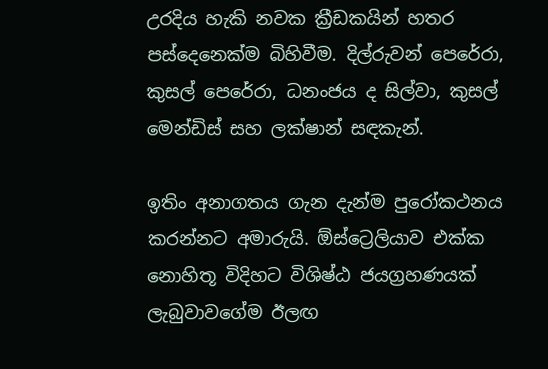උරදිය හැකි නවක ක්‍රීඩකයින් හතර පස්දෙනෙක්ම බිහිවීම. දිල්රුවන් පෙරේරා, කුසල් පෙරේරා, ධනංජය ද සිල්වා, කුසල් මෙන්ඩිස් සහ ලක්ෂාන් සඳකැන්.

ඉතිං අනාගතය ගැන දැන්ම පුරෝකථනය කරන්නට අමාරුයි. ඕස්ට්‍රෙලියාව එක්ක නොහිතූ විදිහට විශිෂ්ඨ ජයග්‍රහණයක් ලැබුවාවගේම ඊලඟ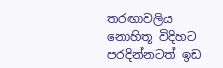තරඟාවලිය නොහිතූ විදිහට පරදින්නටත් ඉඩ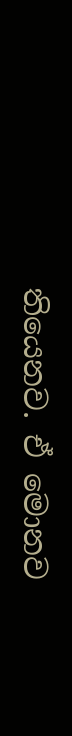තියෙනව. ඒ මොනව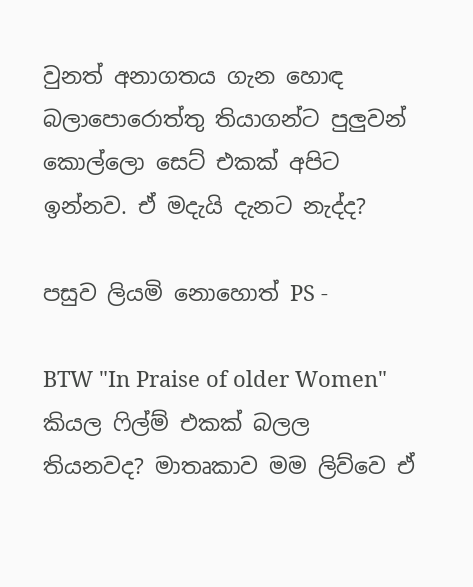වුනත් අනාගතය ගැන හොඳ බලාපොරොත්තු තියාගන්ට පුලුවන් කොල්ලො සෙට් එකක් අපිට ඉන්නව. ඒ මදැයි දැනට නැද්ද?

පසුව ලියමි නොහොත් PS -

BTW "In Praise of older Women" කියල ෆිල්ම් එකක් බලල තියනවද? මාතෘකාව මම ලිව්වෙ ඒ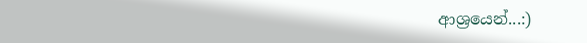ආශ්‍රයෙන්...:)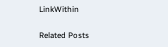LinkWithin

Related Posts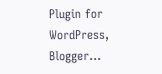Plugin for WordPress, Blogger...